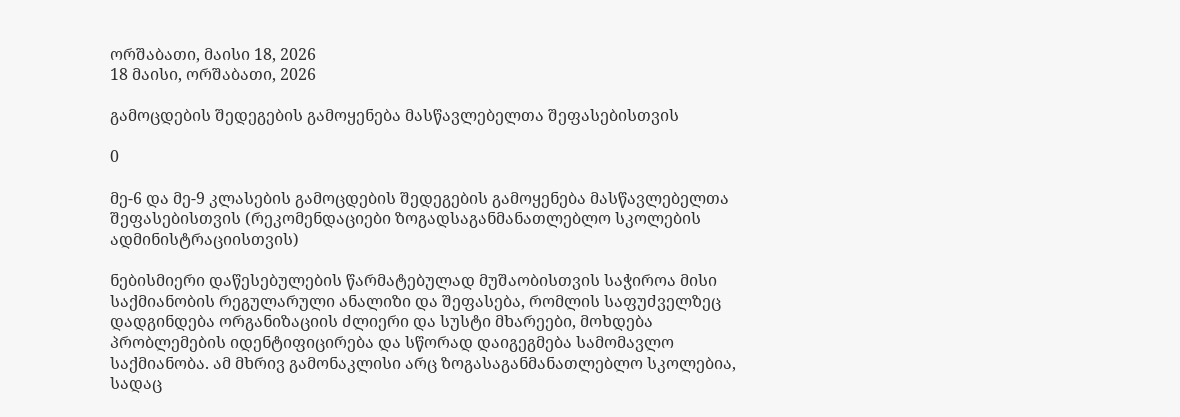ორშაბათი, მაისი 18, 2026
18 მაისი, ორშაბათი, 2026

გამოცდების შედეგების გამოყენება მასწავლებელთა შეფასებისთვის

0

მე-6 და მე-9 კლასების გამოცდების შედეგების გამოყენება მასწავლებელთა შეფასებისთვის (რეკომენდაციები ზოგადსაგანმანათლებლო სკოლების ადმინისტრაციისთვის)

ნებისმიერი დაწესებულების წარმატებულად მუშაობისთვის საჭიროა მისი საქმიანობის რეგულარული ანალიზი და შეფასება, რომლის საფუძველზეც დადგინდება ორგანიზაციის ძლიერი და სუსტი მხარეები, მოხდება პრობლემების იდენტიფიცირება და სწორად დაიგეგმება სამომავლო საქმიანობა. ამ მხრივ გამონაკლისი არც ზოგასაგანმანათლებლო სკოლებია, სადაც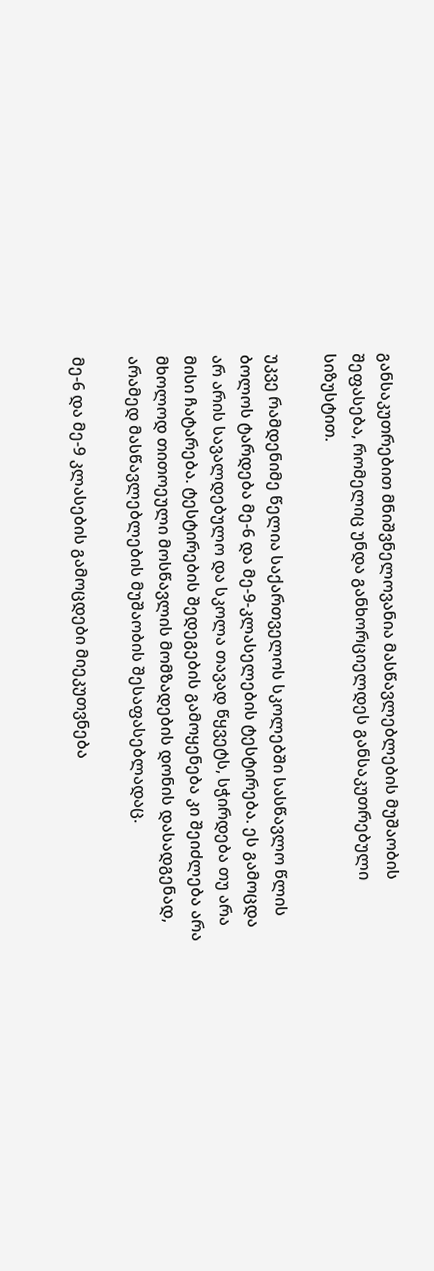განსაკუთრებით მნიშვნელოვანია მასწავლებლების მუშაობის შეფასება, რომელიც უნდა განხორციელდეს განსაკუთრებული სიზუსტით.

უკვე რამდენიმე წელია საქართველოს სკოლებში სასწავლო წლის ბოლოს ტარდება მე-6 და მე-9-კლასელების ტესტირება. ეს გამოცდა არ არის სავალდებულო და სკოლა თავად წყვეტს, სჭირდება თუ არა მისი ჩატარება. ტესტირების შედეგების გამოყენება კი შეიძლება არა მხოლოდ თითოეული მოსწავლის მომზადების დონის დასადგენად, არამედ მასწავლებლების მუშაობის შესაფასებლადაც.

მე-6 და მე-9 კლასების გამოცდები მიეკუთვნება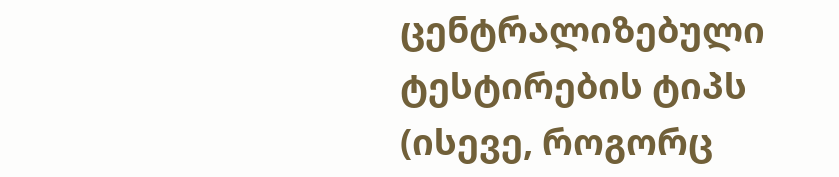ცენტრალიზებული ტესტირების ტიპს (ისევე, როგორც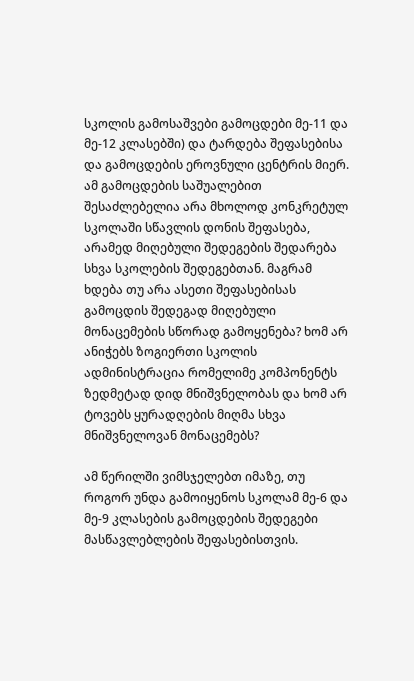სკოლის გამოსაშვები გამოცდები მე-11 და მე-12 კლასებში) და ტარდება შეფასებისა და გამოცდების ეროვნული ცენტრის მიერ. ამ გამოცდების საშუალებით შესაძლებელია არა მხოლოდ კონკრეტულ სკოლაში სწავლის დონის შეფასება, არამედ მიღებული შედეგების შედარება სხვა სკოლების შედეგებთან. მაგრამ ხდება თუ არა ასეთი შეფასებისას გამოცდის შედეგად მიღებული მონაცემების სწორად გამოყენება? ხომ არ ანიჭებს ზოგიერთი სკოლის ადმინისტრაცია რომელიმე კომპონენტს ზედმეტად დიდ მნიშვნელობას და ხომ არ ტოვებს ყურადღების მიღმა სხვა მნიშვნელოვან მონაცემებს?

ამ წერილში ვიმსჯელებთ იმაზე, თუ როგორ უნდა გამოიყენოს სკოლამ მე-6 და მე-9 კლასების გამოცდების შედეგები მასწავლებლების შეფასებისთვის.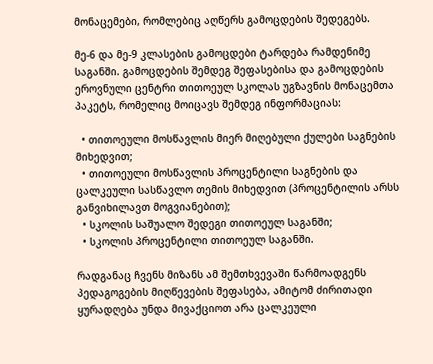მონაცემები, რომლებიც აღწერს გამოცდების შედეგებს.

მე-6 და მე-9 კლასების გამოცდები ტარდება რამდენიმე საგანში. გამოცდების შემდეგ შეფასებისა და გამოცდების ეროვნული ცენტრი თითოეულ სკოლას უგზავნის მონაცემთა პაკეტს, რომელიც მოიცავს შემდეგ ინფორმაციას:

  • თითოეული მოსწავლის მიერ მიღებული ქულები საგნების მიხედვით;
  • თითოეული მოსწავლის პროცენტილი საგნების და ცალკეული სასწავლო თემის მიხედვით (პროცენტილის არსს განვიხილავთ მოგვიანებით);
  • სკოლის საშუალო შედეგი თითოეულ საგანში;
  • სკოლის პროცენტილი თითოეულ საგანში.

რადგანაც ჩვენს მიზანს ამ შემთხვევაში წარმოადგენს პედაგოგების მიღწევების შეფასება, ამიტომ ძირითადი ყურადღება უნდა მივაქციოთ არა ცალკეული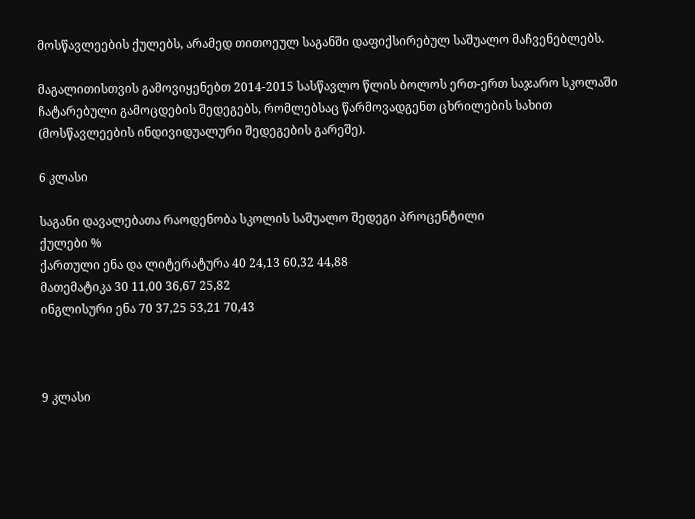მოსწავლეების ქულებს, არამედ თითოეულ საგანში დაფიქსირებულ საშუალო მაჩვენებლებს.

მაგალითისთვის გამოვიყენებთ 2014-2015 სასწავლო წლის ბოლოს ერთ-ერთ საჯარო სკოლაში ჩატარებული გამოცდების შედეგებს, რომლებსაც წარმოვადგენთ ცხრილების სახით (მოსწავლეების ინდივიდუალური შედეგების გარეშე).

6 კლასი

საგანი დავალებათა რაოდენობა სკოლის საშუალო შედეგი პროცენტილი
ქულები %
ქართული ენა და ლიტერატურა 40 24,13 60,32 44,88
მათემატიკა 30 11,00 36,67 25,82
ინგლისური ენა 70 37,25 53,21 70,43



9 კლასი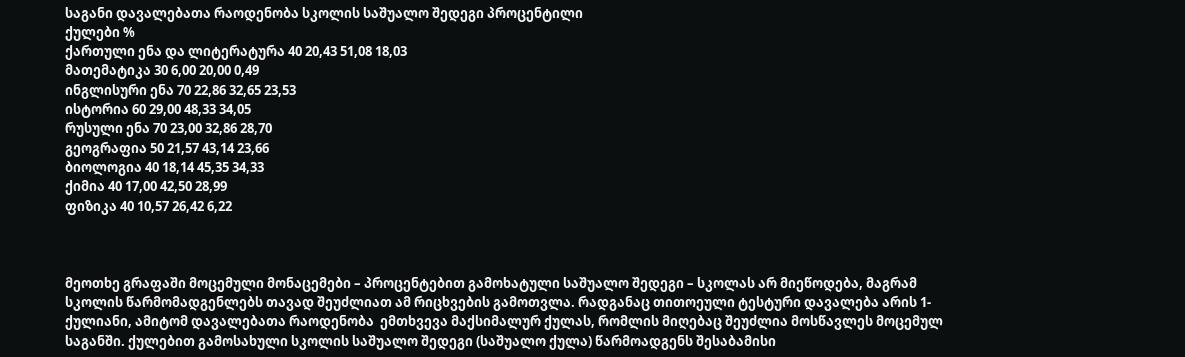საგანი დავალებათა რაოდენობა სკოლის საშუალო შედეგი პროცენტილი
ქულები %
ქართული ენა და ლიტერატურა 40 20,43 51,08 18,03
მათემატიკა 30 6,00 20,00 0,49
ინგლისური ენა 70 22,86 32,65 23,53
ისტორია 60 29,00 48,33 34,05
რუსული ენა 70 23,00 32,86 28,70
გეოგრაფია 50 21,57 43,14 23,66
ბიოლოგია 40 18,14 45,35 34,33
ქიმია 40 17,00 42,50 28,99
ფიზიკა 40 10,57 26,42 6,22



მეოთხე გრაფაში მოცემული მონაცემები – პროცენტებით გამოხატული საშუალო შედეგი – სკოლას არ მიეწოდება, მაგრამ სკოლის წარმომადგენლებს თავად შეუძლიათ ამ რიცხვების გამოთვლა. რადგანაც თითოეული ტესტური დავალება არის 1-ქულიანი, ამიტომ დავალებათა რაოდენობა  ემთხვევა მაქსიმალურ ქულას, რომლის მიღებაც შეუძლია მოსწავლეს მოცემულ საგანში. ქულებით გამოსახული სკოლის საშუალო შედეგი (საშუალო ქულა) წარმოადგენს შესაბამისი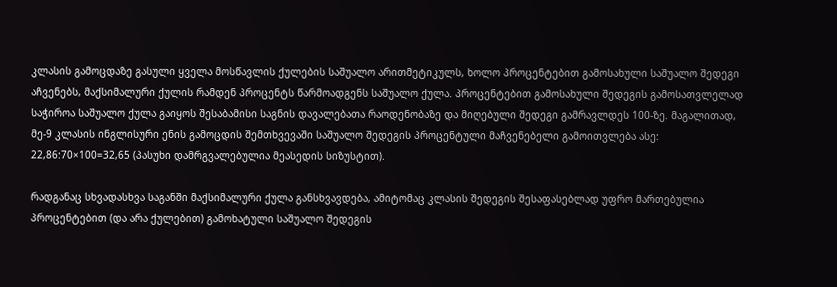კლასის გამოცდაზე გასული ყველა მოსწავლის ქულების საშუალო არითმეტიკულს, ხოლო პროცენტებით გამოსახული საშუალო შედეგი აჩვენებს, მაქსიმალური ქულის რამდენ პროცენტს წარმოადგენს საშუალო ქულა. პროცენტებით გამოსახული შედეგის გამოსათვლელად საჭიროა საშუალო ქულა გაიყოს შესაბამისი საგნის დავალებათა რაოდენობაზე და მიღებული შედეგი გამრავლდეს 100-ზე. მაგალითად, მე-9 კლასის ინგლისური ენის გამოცდის შემთხვევაში საშუალო შედეგის პროცენტული მაჩვენებელი გამოითვლება ასე: 22,86:70×100=32,65 (პასუხი დამრგვალებულია მეასედის სიზუსტით).

რადგანაც სხვადასხვა საგანში მაქსიმალური ქულა განსხვავდება, ამიტომაც კლასის შედეგის შესაფასებლად უფრო მართებულია პროცენტებით (და არა ქულებით) გამოხატული საშუალო შედეგის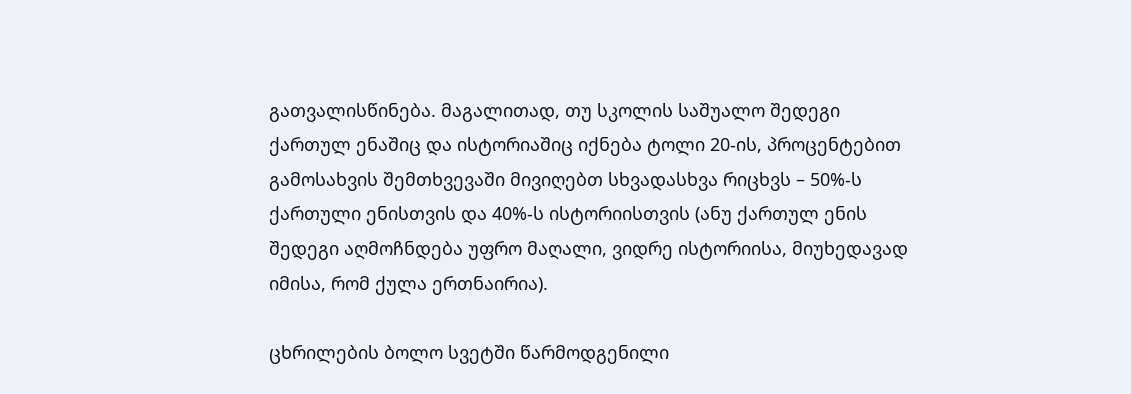გათვალისწინება. მაგალითად, თუ სკოლის საშუალო შედეგი ქართულ ენაშიც და ისტორიაშიც იქნება ტოლი 20-ის, პროცენტებით გამოსახვის შემთხვევაში მივიღებთ სხვადასხვა რიცხვს – 50%-ს ქართული ენისთვის და 40%-ს ისტორიისთვის (ანუ ქართულ ენის შედეგი აღმოჩნდება უფრო მაღალი, ვიდრე ისტორიისა, მიუხედავად იმისა, რომ ქულა ერთნაირია).

ცხრილების ბოლო სვეტში წარმოდგენილი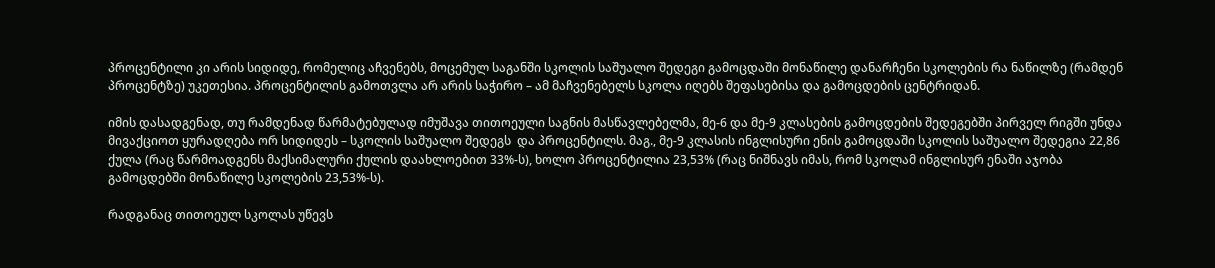პროცენტილი კი არის სიდიდე, რომელიც აჩვენებს, მოცემულ საგანში სკოლის საშუალო შედეგი გამოცდაში მონაწილე დანარჩენი სკოლების რა ნაწილზე (რამდენ პროცენტზე) უკეთესია. პროცენტილის გამოთვლა არ არის საჭირო – ამ მაჩვენებელს სკოლა იღებს შეფასებისა და გამოცდების ცენტრიდან.

იმის დასადგენად, თუ რამდენად წარმატებულად იმუშავა თითოეული საგნის მასწავლებელმა, მე-6 და მე-9 კლასების გამოცდების შედეგებში პირველ რიგში უნდა მივაქციოთ ყურადღება ორ სიდიდეს – სკოლის საშუალო შედეგს  და პროცენტილს. მაგ., მე-9 კლასის ინგლისური ენის გამოცდაში სკოლის საშუალო შედეგია 22,86 ქულა (რაც წარმოადგენს მაქსიმალური ქულის დაახლოებით 33%-ს), ხოლო პროცენტილია 23,53% (რაც ნიშნავს იმას, რომ სკოლამ ინგლისურ ენაში აჯობა გამოცდებში მონაწილე სკოლების 23,53%-ს).

რადგანაც თითოეულ სკოლას უწევს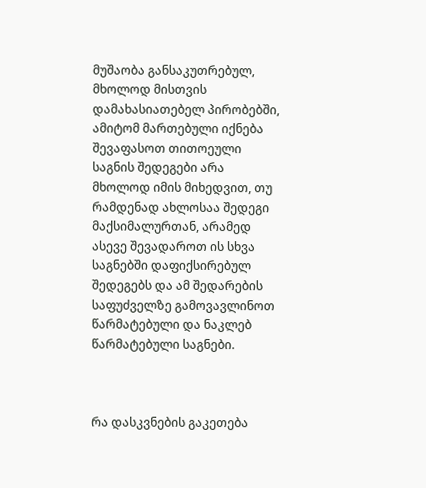მუშაობა განსაკუთრებულ, მხოლოდ მისთვის დამახასიათებელ პირობებში, ამიტომ მართებული იქნება შევაფასოთ თითოეული საგნის შედეგები არა მხოლოდ იმის მიხედვით, თუ რამდენად ახლოსაა შედეგი მაქსიმალურთან, არამედ ასევე შევადაროთ ის სხვა საგნებში დაფიქსირებულ შედეგებს და ამ შედარების საფუძველზე გამოვავლინოთ წარმატებული და ნაკლებ წარმატებული საგნები.



რა დასკვნების გაკეთება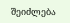შეიძლება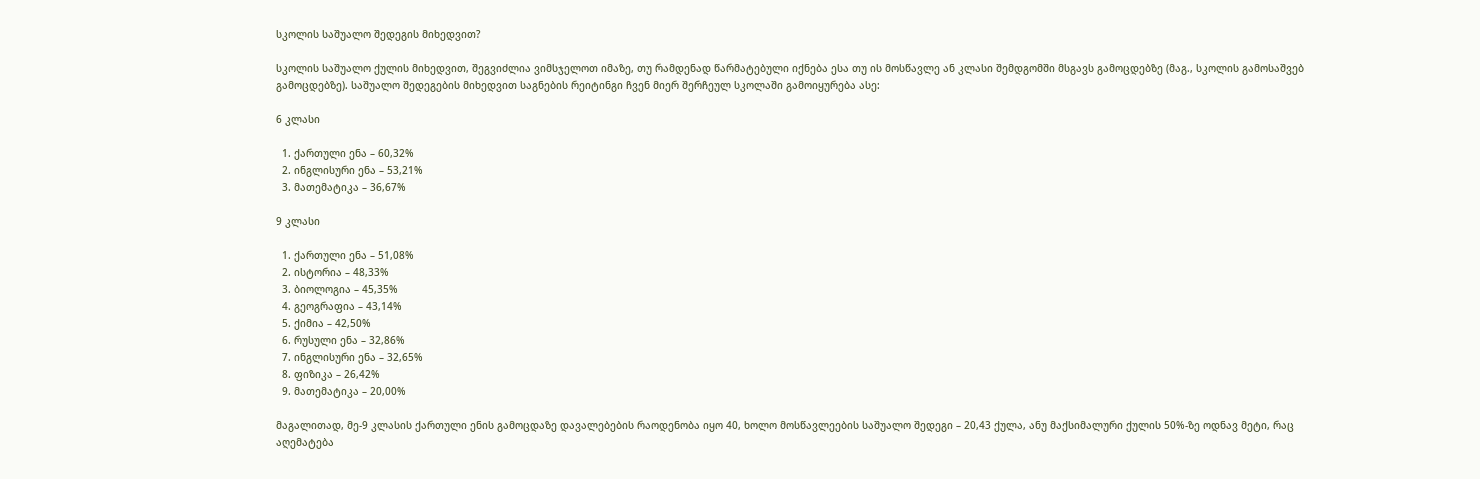სკოლის საშუალო შედეგის მიხედვით?

სკოლის საშუალო ქულის მიხედვით, შეგვიძლია ვიმსჯელოთ იმაზე, თუ რამდენად წარმატებული იქნება ესა თუ ის მოსწავლე ან კლასი შემდგომში მსგავს გამოცდებზე (მაგ., სკოლის გამოსაშვებ გამოცდებზე). საშუალო შედეგების მიხედვით საგნების რეიტინგი ჩვენ მიერ შერჩეულ სკოლაში გამოიყურება ასე:

6 კლასი

  1. ქართული ენა – 60,32%
  2. ინგლისური ენა – 53,21%
  3. მათემატიკა – 36,67%

9 კლასი

  1. ქართული ენა – 51,08%
  2. ისტორია – 48,33%
  3. ბიოლოგია – 45,35%
  4. გეოგრაფია – 43,14%
  5. ქიმია – 42,50%
  6. რუსული ენა – 32,86%
  7. ინგლისური ენა – 32,65%
  8. ფიზიკა – 26,42%
  9. მათემატიკა – 20,00%

მაგალითად, მე-9 კლასის ქართული ენის გამოცდაზე დავალებების რაოდენობა იყო 40, ხოლო მოსწავლეების საშუალო შედეგი – 20,43 ქულა, ანუ მაქსიმალური ქულის 50%-ზე ოდნავ მეტი, რაც აღემატება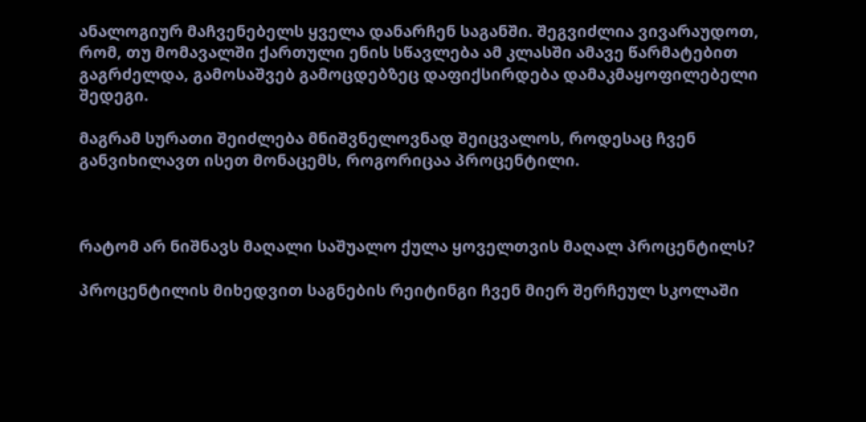ანალოგიურ მაჩვენებელს ყველა დანარჩენ საგანში. შეგვიძლია ვივარაუდოთ, რომ, თუ მომავალში ქართული ენის სწავლება ამ კლასში ამავე წარმატებით გაგრძელდა, გამოსაშვებ გამოცდებზეც დაფიქსირდება დამაკმაყოფილებელი შედეგი.

მაგრამ სურათი შეიძლება მნიშვნელოვნად შეიცვალოს, როდესაც ჩვენ განვიხილავთ ისეთ მონაცემს, როგორიცაა პროცენტილი.



რატომ არ ნიშნავს მაღალი საშუალო ქულა ყოველთვის მაღალ პროცენტილს?

პროცენტილის მიხედვით საგნების რეიტინგი ჩვენ მიერ შერჩეულ სკოლაში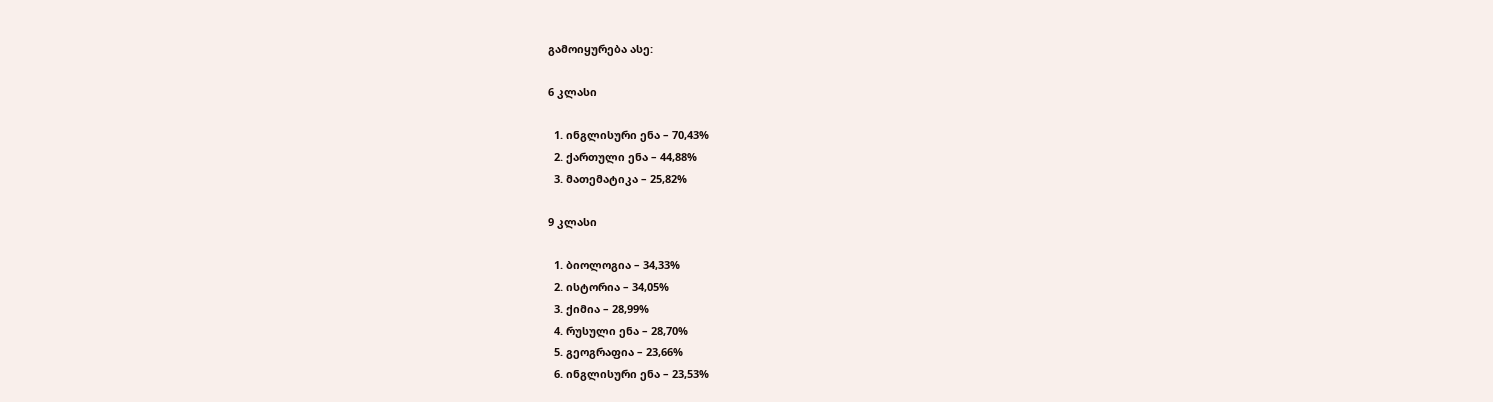გამოიყურება ასე:

6 კლასი

  1. ინგლისური ენა – 70,43%
  2. ქართული ენა – 44,88%
  3. მათემატიკა – 25,82%

9 კლასი

  1. ბიოლოგია – 34,33%
  2. ისტორია – 34,05%
  3. ქიმია – 28,99%
  4. რუსული ენა – 28,70%
  5. გეოგრაფია – 23,66%
  6. ინგლისური ენა – 23,53%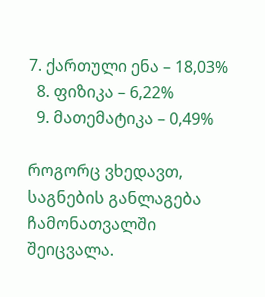7. ქართული ენა – 18,03%
  8. ფიზიკა – 6,22%
  9. მათემატიკა – 0,49%

როგორც ვხედავთ, საგნების განლაგება ჩამონათვალში შეიცვალა.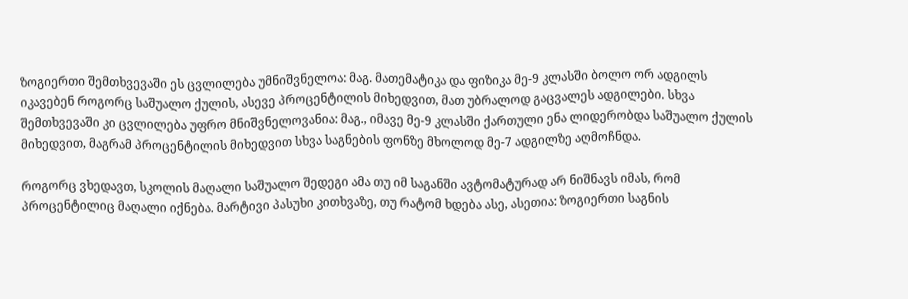ზოგიერთი შემთხვევაში ეს ცვლილება უმნიშვნელოა: მაგ. მათემატიკა და ფიზიკა მე-9 კლასში ბოლო ორ ადგილს იკავებენ როგორც საშუალო ქულის, ასევე პროცენტილის მიხედვით, მათ უბრალოდ გაცვალეს ადგილები. სხვა შემთხვევაში კი ცვლილება უფრო მნიშვნელოვანია: მაგ., იმავე მე-9 კლასში ქართული ენა ლიდერობდა საშუალო ქულის მიხედვით, მაგრამ პროცენტილის მიხედვით სხვა საგნების ფონზე მხოლოდ მე-7 ადგილზე აღმოჩნდა.

როგორც ვხედავთ, სკოლის მაღალი საშუალო შედეგი ამა თუ იმ საგანში ავტომატურად არ ნიშნავს იმას, რომ პროცენტილიც მაღალი იქნება. მარტივი პასუხი კითხვაზე, თუ რატომ ხდება ასე, ასეთია: ზოგიერთი საგნის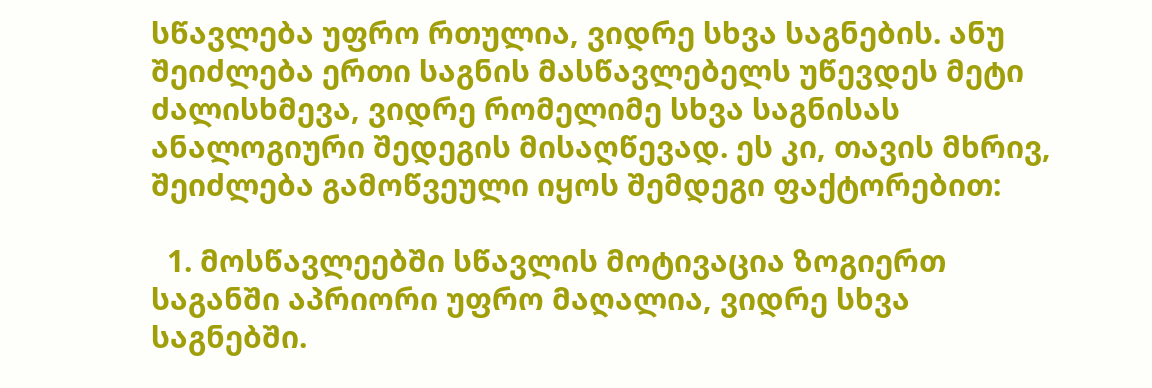სწავლება უფრო რთულია, ვიდრე სხვა საგნების. ანუ შეიძლება ერთი საგნის მასწავლებელს უწევდეს მეტი ძალისხმევა, ვიდრე რომელიმე სხვა საგნისას ანალოგიური შედეგის მისაღწევად. ეს კი, თავის მხრივ, შეიძლება გამოწვეული იყოს შემდეგი ფაქტორებით:

  1. მოსწავლეებში სწავლის მოტივაცია ზოგიერთ საგანში აპრიორი უფრო მაღალია, ვიდრე სხვა საგნებში.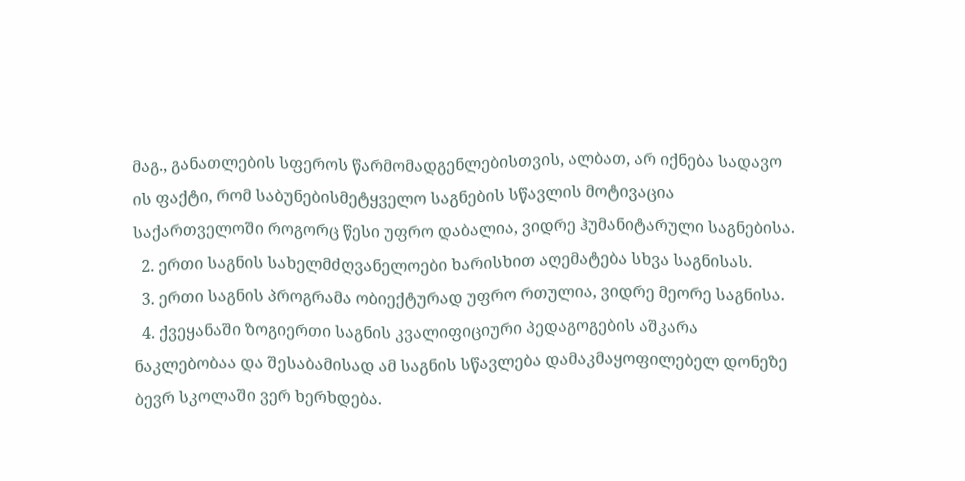მაგ., განათლების სფეროს წარმომადგენლებისთვის, ალბათ, არ იქნება სადავო ის ფაქტი, რომ საბუნებისმეტყველო საგნების სწავლის მოტივაცია საქართველოში როგორც წესი უფრო დაბალია, ვიდრე ჰუმანიტარული საგნებისა.
  2. ერთი საგნის სახელმძღვანელოები ხარისხით აღემატება სხვა საგნისას.
  3. ერთი საგნის პროგრამა ობიექტურად უფრო რთულია, ვიდრე მეორე საგნისა.
  4. ქვეყანაში ზოგიერთი საგნის კვალიფიციური პედაგოგების აშკარა ნაკლებობაა და შესაბამისად ამ საგნის სწავლება დამაკმაყოფილებელ დონეზე ბევრ სკოლაში ვერ ხერხდება.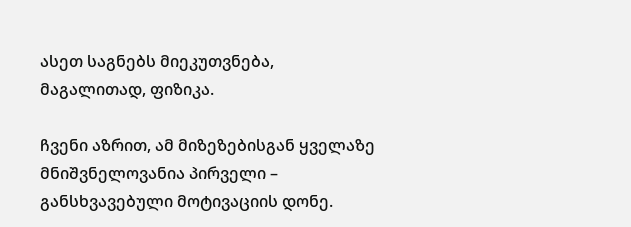ასეთ საგნებს მიეკუთვნება, მაგალითად, ფიზიკა.

ჩვენი აზრით, ამ მიზეზებისგან ყველაზე მნიშვნელოვანია პირველი – განსხვავებული მოტივაციის დონე.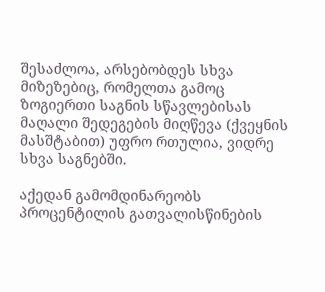შესაძლოა, არსებობდეს სხვა მიზეზებიც, რომელთა გამოც ზოგიერთი საგნის სწავლებისას მაღალი შედეგების მიღწევა (ქვეყნის მასშტაბით) უფრო რთულია, ვიდრე სხვა საგნებში.

აქედან გამომდინარეობს პროცენტილის გათვალისწინების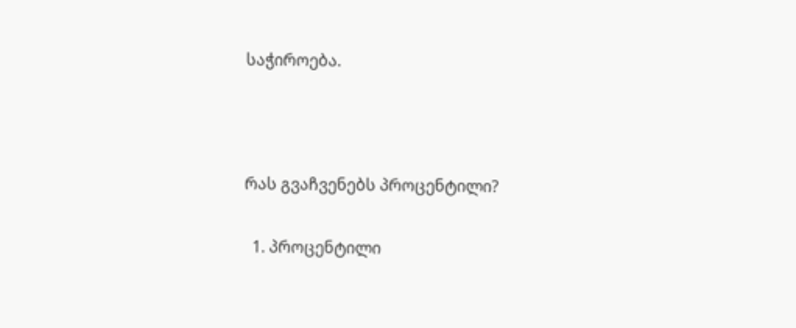საჭიროება.



რას გვაჩვენებს პროცენტილი?

  1. პროცენტილი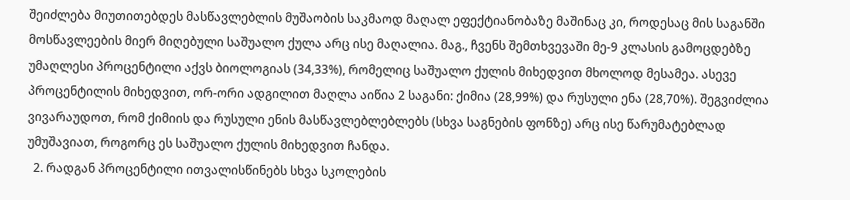შეიძლება მიუთითებდეს მასწავლებლის მუშაობის საკმაოდ მაღალ ეფექტიანობაზე მაშინაც კი, როდესაც მის საგანში მოსწავლეების მიერ მიღებული საშუალო ქულა არც ისე მაღალია. მაგ., ჩვენს შემთხვევაში მე-9 კლასის გამოცდებზე უმაღლესი პროცენტილი აქვს ბიოლოგიას (34,33%), რომელიც საშუალო ქულის მიხედვით მხოლოდ მესამეა. ასევე პროცენტილის მიხედვით, ორ-ორი ადგილით მაღლა აიწია 2 საგანი: ქიმია (28,99%) და რუსული ენა (28,70%). შეგვიძლია ვივარაუდოთ, რომ ქიმიის და რუსული ენის მასწავლებლებლებს (სხვა საგნების ფონზე) არც ისე წარუმატებლად უმუშავიათ, როგორც ეს საშუალო ქულის მიხედვით ჩანდა.
  2. რადგან პროცენტილი ითვალისწინებს სხვა სკოლების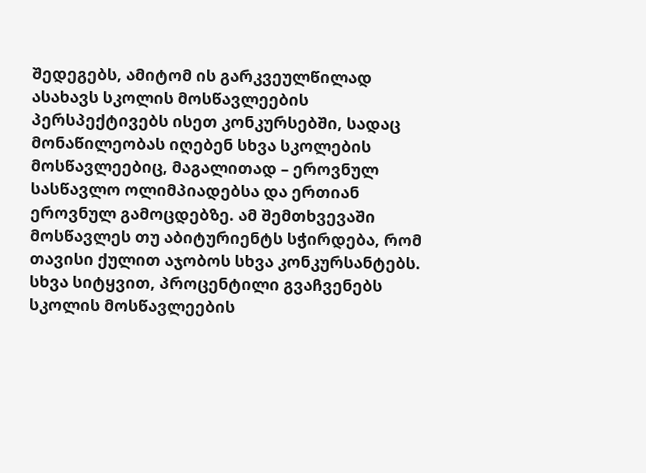შედეგებს, ამიტომ ის გარკვეულწილად ასახავს სკოლის მოსწავლეების პერსპექტივებს ისეთ კონკურსებში, სადაც მონაწილეობას იღებენ სხვა სკოლების მოსწავლეებიც, მაგალითად – ეროვნულ სასწავლო ოლიმპიადებსა და ერთიან ეროვნულ გამოცდებზე. ამ შემთხვევაში მოსწავლეს თუ აბიტურიენტს სჭირდება, რომ თავისი ქულით აჯობოს სხვა კონკურსანტებს. სხვა სიტყვით, პროცენტილი გვაჩვენებს სკოლის მოსწავლეების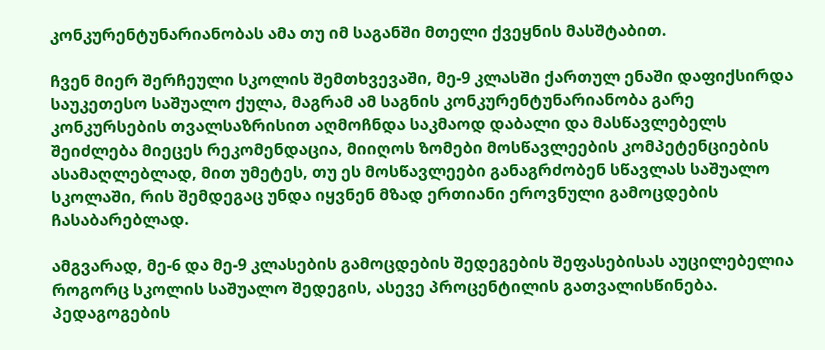კონკურენტუნარიანობას ამა თუ იმ საგანში მთელი ქვეყნის მასშტაბით.

ჩვენ მიერ შერჩეული სკოლის შემთხვევაში, მე-9 კლასში ქართულ ენაში დაფიქსირდა საუკეთესო საშუალო ქულა, მაგრამ ამ საგნის კონკურენტუნარიანობა გარე კონკურსების თვალსაზრისით აღმოჩნდა საკმაოდ დაბალი და მასწავლებელს შეიძლება მიეცეს რეკომენდაცია, მიიღოს ზომები მოსწავლეების კომპეტენციების ასამაღლებლად, მით უმეტეს, თუ ეს მოსწავლეები განაგრძობენ სწავლას საშუალო სკოლაში, რის შემდეგაც უნდა იყვნენ მზად ერთიანი ეროვნული გამოცდების ჩასაბარებლად.

ამგვარად, მე-6 და მე-9 კლასების გამოცდების შედეგების შეფასებისას აუცილებელია როგორც სკოლის საშუალო შედეგის, ასევე პროცენტილის გათვალისწინება. პედაგოგების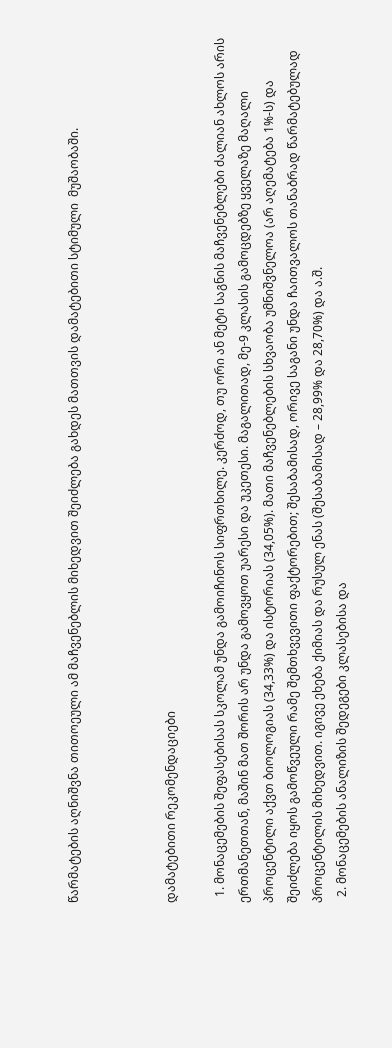წარმატების აღნიშვნა თითოეული ამ მაჩვენებლის მიხედვით შეიძლება გახდეს მათთვის დამატებითი სტიმული  მუშაობაში.



დამატებითი რეკომენდაციები

  1. მონაცემების შეფასებისას სკოლამ უნდა გამოიჩინოს სიფრთხილე. კერძოდ, თუ ორი ან მეტი საგნის მაჩვენებლები ძალიან ახლოს არის ერთმანეთთან, მაშინ მათ შორის არ უნდა გამოვყოთ უარესი და უკეთესი. მაგალითად, მე-9 კლასის გამოცდებზე ყველაზე მაღალი პროცენტილი აქვთ ბიოლოგიას (34,33%) და ისტორიას (34,05%). მათი მაჩვენებლების სხვაობა უმნიშვნელოა (არ აღემატება 1%-ს) და შეიძლება იყოს გამოწვეული რამე შემთხვევითი ფაქტორებით; შესაბამისად, ორივე საგანი უნდა ჩაითვალოს თანაბრად წარმატებულად პროცენტილის მიხედვით. იგივე ეხება ქიმიას და რუსულ ენას (შესაბამისად – 28,99% და 28,70%) და ა.შ.
  2. მონაცემების ანალიზის შედეგები კლასებისა და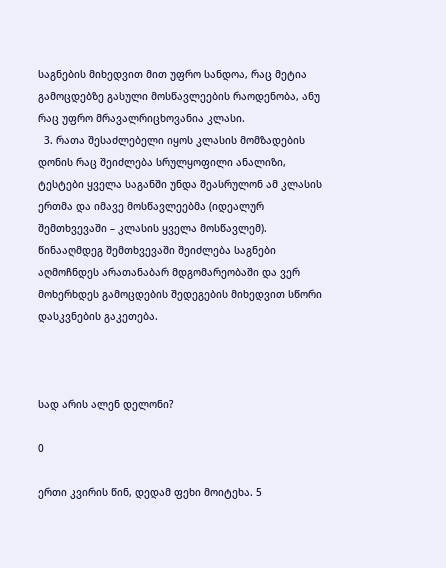საგნების მიხედვით მით უფრო სანდოა, რაც მეტია გამოცდებზე გასული მოსწავლეების რაოდენობა, ანუ რაც უფრო მრავალრიცხოვანია კლასი.
  3. რათა შესაძლებელი იყოს კლასის მომზადების დონის რაც შეიძლება სრულყოფილი ანალიზი, ტესტები ყველა საგანში უნდა შეასრულონ ამ კლასის ერთმა და იმავე მოსწავლეებმა (იდეალურ შემთხვევაში – კლასის ყველა მოსწავლემ). წინააღმდეგ შემთხვევაში შეიძლება საგნები აღმოჩნდეს არათანაბარ მდგომარეობაში და ვერ მოხერხდეს გამოცდების შედეგების მიხედვით სწორი დასკვნების გაკეთება.



სად არის ალენ დელონი?

0

ერთი კვირის წინ, დედამ ფეხი მოიტეხა. 5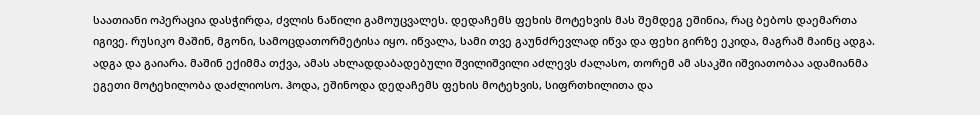საათიანი ოპერაცია დასჭირდა, ძვლის ნაწილი გამოუცვალეს. დედაჩემს ფეხის მოტეხვის მას შემდეგ ეშინია, რაც ბებოს დაემართა იგივე. რუსიკო მაშინ, მგონი, სამოცდათორმეტისა იყო. იწვალა, სამი თვე გაუნძრევლად იწვა და ფეხი გირზე ეკიდა, მაგრამ მაინც ადგა. ადგა და გაიარა. მაშინ ექიმმა თქვა, ამას ახლადდაბადებული შვილიშვილი აძლევს ძალასო, თორემ ამ ასაკში იშვიათობაა ადამიანმა ეგეთი მოტეხილობა დაძლიოსო. ჰოდა, ეშინოდა დედაჩემს ფეხის მოტეხვის, სიფრთხილითა და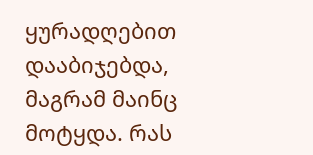ყურადღებით დააბიჯებდა, მაგრამ მაინც მოტყდა. რას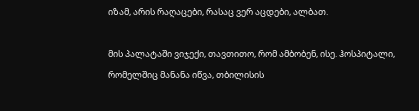იზამ, არის რაღაცები, რასაც ვერ აცდები, ალბათ.

მის პალატაში ვიჯექი, თავთითო, რომ ამბობენ, ისე. ჰოსპიტალი, რომელშიც მანანა იწვა, თბილისის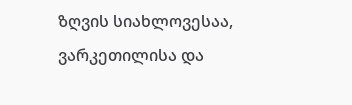ზღვის სიახლოვესაა, ვარკეთილისა და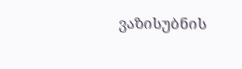ვაზისუბნის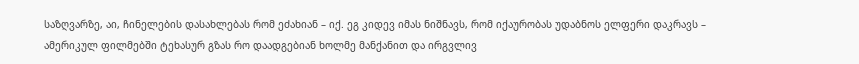საზღვარზე, აი, ჩინელების დასახლებას რომ ეძახიან – იქ. ეგ კიდევ იმას ნიშნავს, რომ იქაურობას უდაბნოს ელფერი დაკრავს – ამერიკულ ფილმებში ტეხასურ გზას რო დაადგებიან ხოლმე მანქანით და ირგვლივ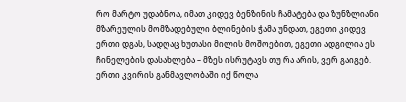რო მარტო უდაბნოა, იმათ კიდევ ბენზინის ჩამატება და ზუნზლიანი მზარეულის მომზადებული ბლინების ჭამა უნდათ, ეგეთი კიდევ ერთი დგას, სადღაც ხუთასი მილის მოშოებით, ეგეთი ადგილია ეს ჩინელების დასახლება – მზეს ისრუტავს თუ რა არის, ვერ გაიგებ. ერთი კვირის განმავლობაში იქ წოლა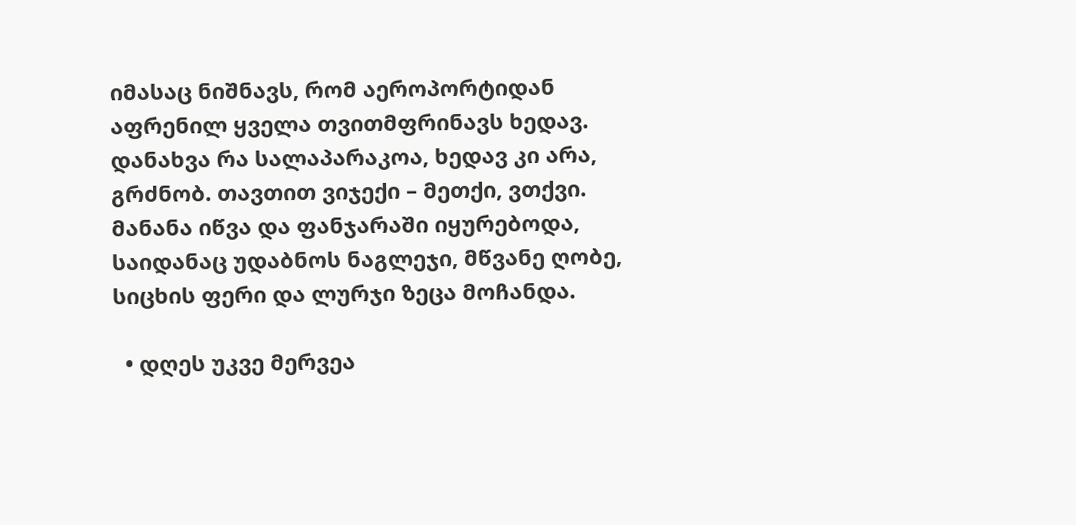იმასაც ნიშნავს, რომ აეროპორტიდან აფრენილ ყველა თვითმფრინავს ხედავ. დანახვა რა სალაპარაკოა, ხედავ კი არა, გრძნობ. თავთით ვიჯექი – მეთქი, ვთქვი. მანანა იწვა და ფანჯარაში იყურებოდა, საიდანაც უდაბნოს ნაგლეჯი, მწვანე ღობე, სიცხის ფერი და ლურჯი ზეცა მოჩანდა.

  • დღეს უკვე მერვეა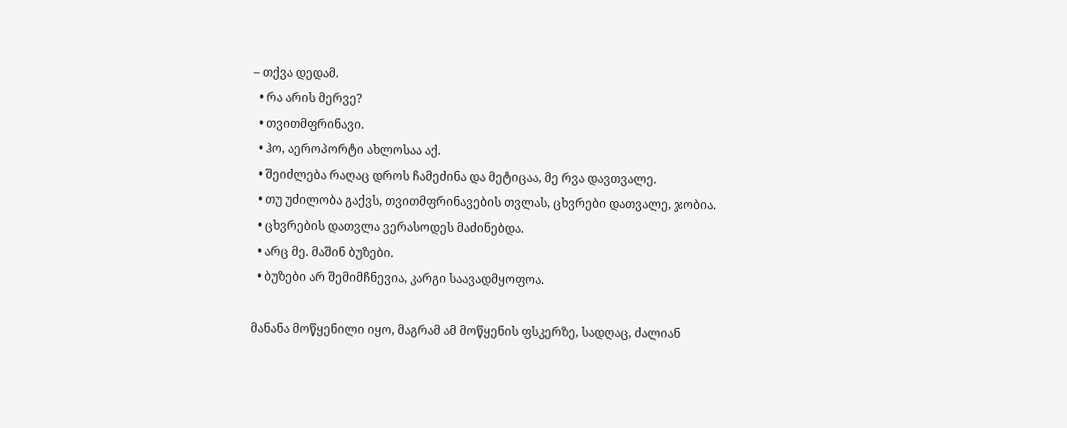– თქვა დედამ.
  • რა არის მერვე?
  • თვითმფრინავი.
  • ჰო, აეროპორტი ახლოსაა აქ.
  • შეიძლება რაღაც დროს ჩამეძინა და მეტიცაა, მე რვა დავთვალე.
  • თუ უძილობა გაქვს, თვითმფრინავების თვლას, ცხვრები დათვალე, ჯობია.
  • ცხვრების დათვლა ვერასოდეს მაძინებდა.
  • არც მე. მაშინ ბუზები.
  • ბუზები არ შემიმჩნევია, კარგი საავადმყოფოა.

მანანა მოწყენილი იყო, მაგრამ ამ მოწყენის ფსკერზე, სადღაც, ძალიან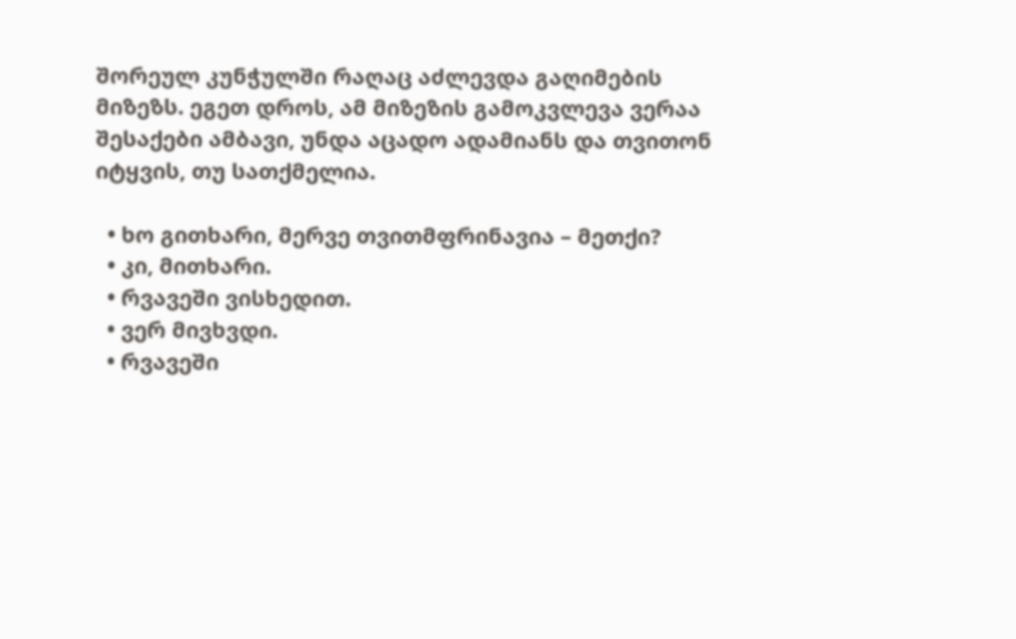შორეულ კუნჭულში რაღაც აძლევდა გაღიმების მიზეზს. ეგეთ დროს, ამ მიზეზის გამოკვლევა ვერაა შესაქები ამბავი, უნდა აცადო ადამიანს და თვითონ იტყვის, თუ სათქმელია.

  • ხო გითხარი, მერვე თვითმფრინავია – მეთქი?
  • კი, მითხარი.
  • რვავეში ვისხედით.
  • ვერ მივხვდი.
  • რვავეში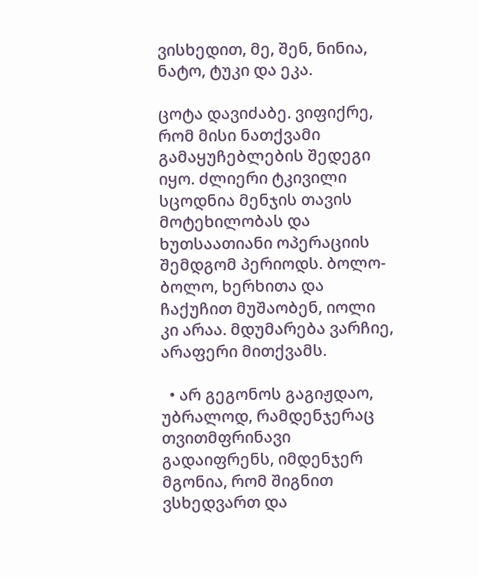ვისხედით, მე, შენ, ნინია, ნატო, ტუკი და ეკა.

ცოტა დავიძაბე. ვიფიქრე, რომ მისი ნათქვამი გამაყუჩებლების შედეგი იყო. ძლიერი ტკივილი სცოდნია მენჯის თავის მოტეხილობას და ხუთსაათიანი ოპერაციის შემდგომ პერიოდს. ბოლო-ბოლო, ხერხითა და ჩაქუჩით მუშაობენ, იოლი კი არაა. მდუმარება ვარჩიე, არაფერი მითქვამს.

  • არ გეგონოს გაგიჟდაო, უბრალოდ, რამდენჯერაც თვითმფრინავი გადაიფრენს, იმდენჯერ მგონია, რომ შიგნით ვსხედვართ და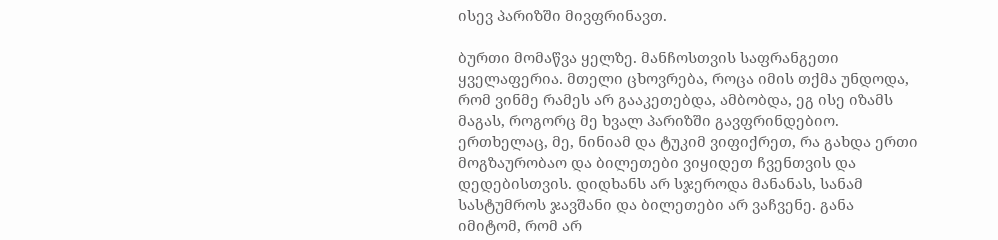ისევ პარიზში მივფრინავთ.

ბურთი მომაწვა ყელზე. მანჩოსთვის საფრანგეთი ყველაფერია. მთელი ცხოვრება, როცა იმის თქმა უნდოდა, რომ ვინმე რამეს არ გააკეთებდა, ამბობდა, ეგ ისე იზამს მაგას, როგორც მე ხვალ პარიზში გავფრინდებიო. ერთხელაც, მე, ნინიამ და ტუკიმ ვიფიქრეთ, რა გახდა ერთი მოგზაურობაო და ბილეთები ვიყიდეთ ჩვენთვის და დედებისთვის. დიდხანს არ სჯეროდა მანანას, სანამ სასტუმროს ჯავშანი და ბილეთები არ ვაჩვენე. განა იმიტომ, რომ არ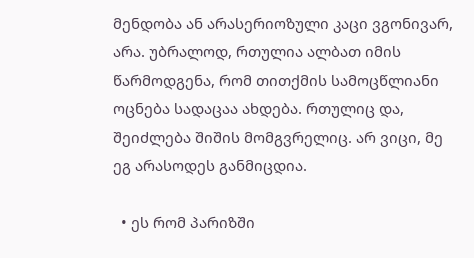მენდობა ან არასერიოზული კაცი ვგონივარ, არა. უბრალოდ, რთულია ალბათ იმის წარმოდგენა, რომ თითქმის სამოცწლიანი ოცნება სადაცაა ახდება. რთულიც და, შეიძლება შიშის მომგვრელიც. არ ვიცი, მე ეგ არასოდეს განმიცდია.

  • ეს რომ პარიზში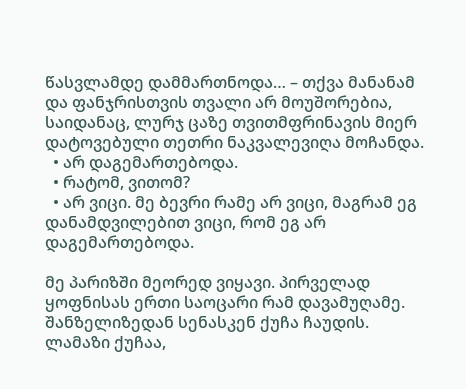წასვლამდე დამმართნოდა… – თქვა მანანამ და ფანჯრისთვის თვალი არ მოუშორებია, საიდანაც, ლურჯ ცაზე თვითმფრინავის მიერ დატოვებული თეთრი ნაკვალევიღა მოჩანდა.
  • არ დაგემართებოდა.
  • რატომ, ვითომ?
  • არ ვიცი. მე ბევრი რამე არ ვიცი, მაგრამ ეგ დანამდვილებით ვიცი, რომ ეგ არ დაგემართებოდა.

მე პარიზში მეორედ ვიყავი. პირველად ყოფნისას ერთი საოცარი რამ დავამუღამე. შანზელიზედან სენასკენ ქუჩა ჩაუდის. ლამაზი ქუჩაა,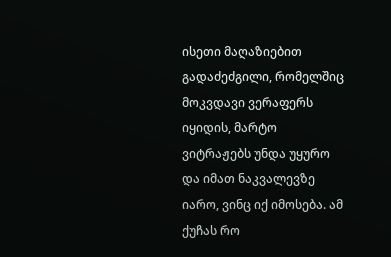ისეთი მაღაზიებით გადაძეძგილი, რომელშიც მოკვდავი ვერაფერს იყიდის, მარტო ვიტრაჟებს უნდა უყურო და იმათ ნაკვალევზე იარო, ვინც იქ იმოსება. ამ ქუჩას რო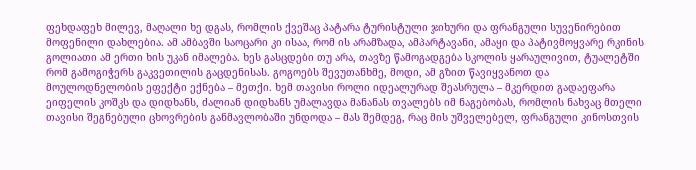ფეხდაფეხ მილევ, მაღალი ხე დგას, რომლის ქვეშაც პატარა ტურისტული ჯიხური და ფრანგული სუვენირებით მოფენილი დახლებია. ამ ამბავში საოცარი კი ისაა, რომ ის არამზადა, ამპარტავანი, ამაყი და პატივმოყვარე რკინის გოლიათი ამ ერთი ხის უკან იმალება. ხეს გასცდები თუ არა, თავზე წამოგადგება სკოლის ყარაულივით, ტუალეტში რომ გამოგიჭერს გაკვეთილის გაცდენისას. გოგოებს შევუთანხმე, მოდი, ამ გზით წავიყვანოთ და მოულოდნელობის ეფექტი ექნება – მეთქი. ხემ თავისი როლი იდეალურად შეასრულა – მკერდით გადაეფარა ეიფელის კოშკს და დიდხანს, ძალიან დიდხანს უმალავდა მანანას თვალებს იმ ნაგებობას, რომლის ნახვაც მთელი თავისი შეგნებული ცხოვრების განმავლობაში უნდოდა – მას შემდეგ, რაც მის უშველებელ, ფრანგული კინოსთვის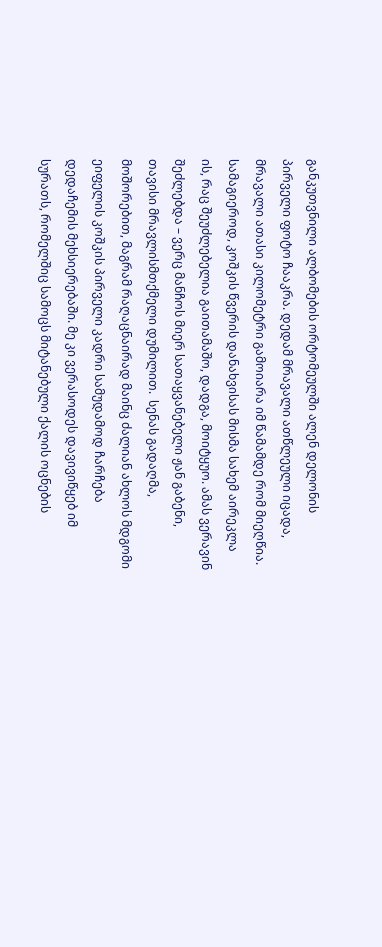განკუთვნილი ალბომების ორტომეულში ალენ დელონის პირველი ფოტო ჩააკრა. დედამ მრავალი ათწლეული იცადა, მრავალი ათასი კილომეტრი გამოიარა იმ წამამდე რომ მიეღწია. სამაგიეროდ, კოშკის წვერის დანახვისას მისმა სახემ აირეკლა ის, რაც შეუძლებელია გაითამაშო, დადგა, მოიტყუო. ამას ვერავინ შეძლებდა – ვერც მანჩოს მიერ სათაყვანებელი ჟან გაბენი, თავისი მრავლისმთქმელი დუმილით.  სენას გადაღმა, მოშორებით, მაგრამ რაღაცნაირად მაინც ძალიან ახლოს მდგომი ეიფელის კოშკის პირველი კადრი სამუდამოდ ჩარჩება დედაჩემის მეხსიერებაში. მე კი ვერასოდეს დავივიწყებ იმ სურათს, რომელშიც სამოცს მიტანებული ქალის ოცნების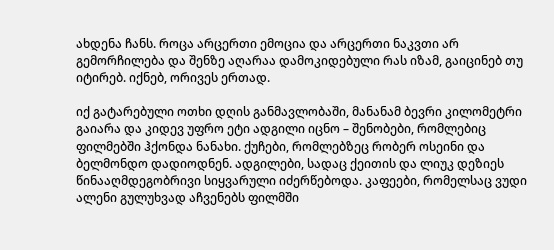ახდენა ჩანს. როცა არცერთი ემოცია და არცერთი ნაკვთი არ გემორჩილება და შენზე აღარაა დამოკიდებული რას იზამ, გაიცინებ თუ იტირებ. იქნებ, ორივეს ერთად.

იქ გატარებული ოთხი დღის განმავლობაში, მანანამ ბევრი კილომეტრი გაიარა და კიდევ უფრო ეტი ადგილი იცნო – შენობები, რომლებიც ფილმებში ჰქონდა ნანახი. ქუჩები, რომლებზეც რობერ ოსეინი და ბელმონდო დადიოდნენ. ადგილები, სადაც ქეითის და ლიუკ დეზიეს წინააღმდეგობრივი სიყვარული იძერწებოდა. კაფეები, რომელსაც ვუდი ალენი გულუხვად აჩვენებს ფილმში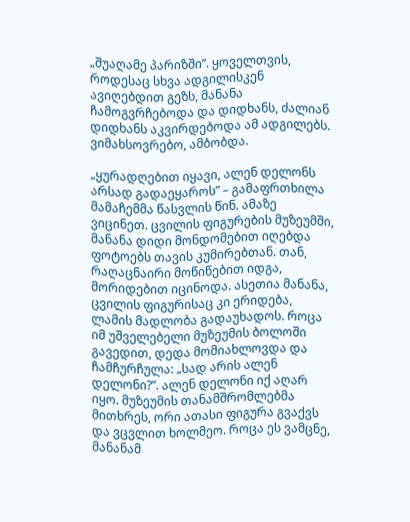„შუაღამე პარიზში”. ყოველთვის, როდესაც სხვა ადგილისკენ ავიღებდით გეზს, მანანა ჩამოგვრჩებოდა და დიდხანს, ძალიან დიდხანს აკვირდებოდა ამ ადგილებს. ვიმახსოვრებო, ამბობდა.

„ყურადღებით იყავი, ალენ დელონს არსად გადაეყაროს” – გამაფრთხილა მამაჩემმა წასვლის წინ. ამაზე ვიცინეთ. ცვილის ფიგურების მუზეუმში, მანანა დიდი მონდომებით იღებდა ფოტოებს თავის კუმირებთან. თან, რაღაცნაირი მოწიწებით იდგა, მორიდებით იცინოდა. ასეთია მანანა, ცვილის ფიგურისაც კი ერიდება, ლამის მადლობა გადაუხადოს. როცა იმ უშველებელი მუზეუმის ბოლოში გავედით, დედა მომიახლოვდა და ჩამჩურჩულა: „სად არის ალენ დელონი?”. ალენ დელონი იქ აღარ იყო. მუზეუმის თანამშრომლებმა მითხრეს, ორი ათასი ფიგურა გვაქვს და ვცვლით ხოლმეო. როცა ეს ვამცნე, მანანამ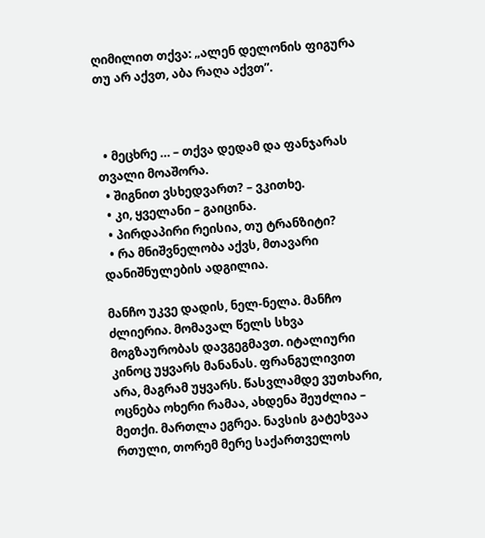ღიმილით თქვა: „ალენ დელონის ფიგურა თუ არ აქვთ, აბა რაღა აქვთ”.



  • მეცხრე … – თქვა დედამ და ფანჯარას თვალი მოაშორა.
  • შიგნით ვსხედვართ? – ვკითხე.
  • კი, ყველანი – გაიცინა.
  • პირდაპირი რეისია, თუ ტრანზიტი?
  • რა მნიშვნელობა აქვს, მთავარი დანიშნულების ადგილია.

მანჩო უკვე დადის, ნელ-ნელა. მანჩო ძლიერია. მომავალ წელს სხვა მოგზაურობას დავგეგმავთ. იტალიური კინოც უყვარს მანანას. ფრანგულივით არა, მაგრამ უყვარს. წასვლამდე ვუთხარი, ოცნება ოხერი რამაა, ახდენა შეუძლია – მეთქი. მართლა ეგრეა. ნავსის გატეხვაა რთული, თორემ მერე საქართველოს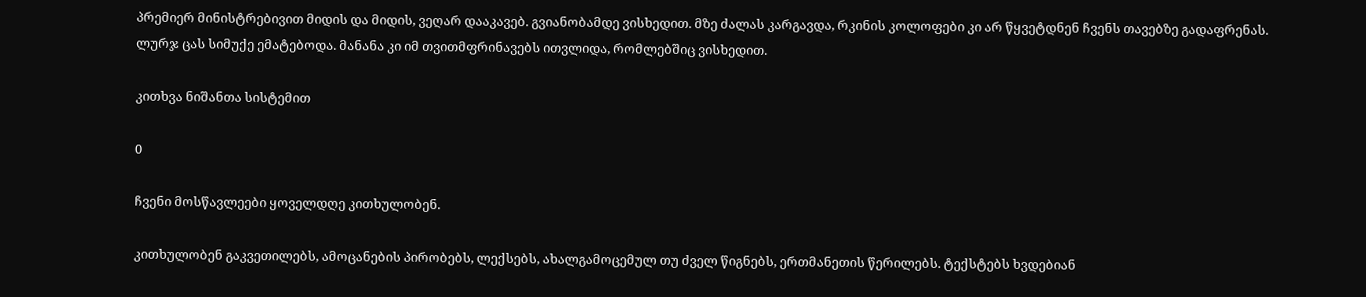პრემიერ მინისტრებივით მიდის და მიდის, ვეღარ დააკავებ. გვიანობამდე ვისხედით. მზე ძალას კარგავდა, რკინის კოლოფები კი არ წყვეტდნენ ჩვენს თავებზე გადაფრენას. ლურჯ ცას სიმუქე ემატებოდა. მანანა კი იმ თვითმფრინავებს ითვლიდა, რომლებშიც ვისხედით.

კითხვა ნიშანთა სისტემით

0

ჩვენი მოსწავლეები ყოველდღე კითხულობენ.

კითხულობენ გაკვეთილებს, ამოცანების პირობებს, ლექსებს, ახალგამოცემულ თუ ძველ წიგნებს, ერთმანეთის წერილებს. ტექსტებს ხვდებიან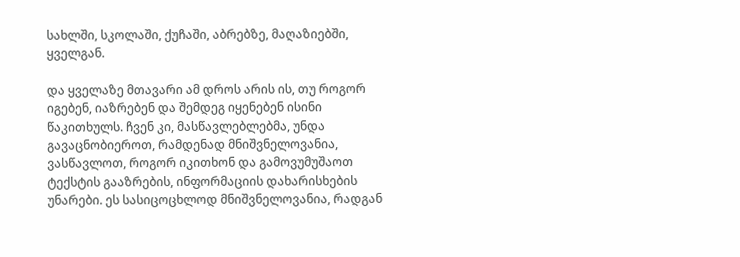სახლში, სკოლაში, ქუჩაში, აბრებზე, მაღაზიებში, ყველგან.

და ყველაზე მთავარი ამ დროს არის ის, თუ როგორ იგებენ, იაზრებენ და შემდეგ იყენებენ ისინი წაკითხულს. ჩვენ კი, მასწავლებლებმა, უნდა გავაცნობიეროთ, რამდენად მნიშვნელოვანია, ვასწავლოთ, როგორ იკითხონ და გამოვუმუშაოთ ტექსტის გააზრების, ინფორმაციის დახარისხების უნარები. ეს სასიცოცხლოდ მნიშვნელოვანია, რადგან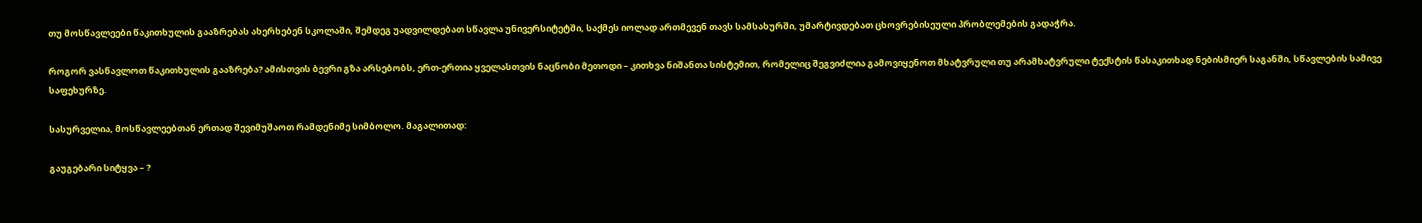თუ მოსწავლეები წაკითხულის გააზრებას ახერხებენ სკოლაში, შემდეგ უადვილდებათ სწავლა უნივერსიტეტში, საქმეს იოლად ართმევენ თავს სამსახურში, უმარტივდებათ ცხოვრებისეული პრობლემების გადაჭრა.

როგორ ვასწავლოთ წაკითხულის გააზრება? ამისთვის ბევრი გზა არსებობს, ერთ-ერთია ყველასთვის ნაცნობი მეთოდი – კითხვა ნიშანთა სისტემით, რომელიც შეგვიძლია გამოვიყენოთ მხატვრული თუ არამხატვრული ტექსტის წასაკითხად ნებისმიერ საგანში, სწავლების სამივე საფეხურზე.

სასურველია, მოსწავლეებთან ერთად შევიმუშაოთ რამდენიმე სიმბოლო. მაგალითად:

გაუგებარი სიტყვა – ?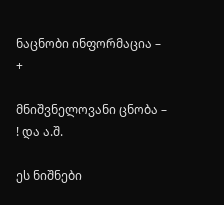ნაცნობი ინფორმაცია – +

მნიშვნელოვანი ცნობა – ! და ა.შ.

ეს ნიშნები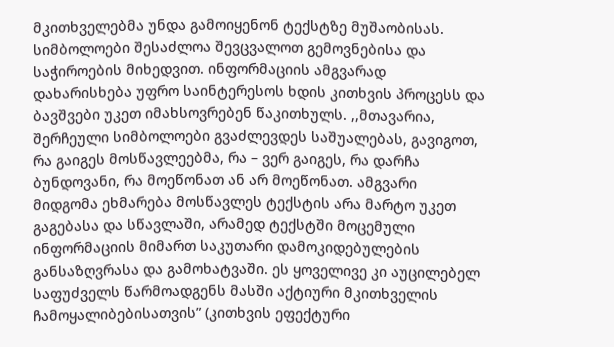მკითხველებმა უნდა გამოიყენონ ტექსტზე მუშაობისას. სიმბოლოები შესაძლოა შევცვალოთ გემოვნებისა და საჭიროების მიხედვით. ინფორმაციის ამგვარად დახარისხება უფრო საინტერესოს ხდის კითხვის პროცესს და ბავშვები უკეთ იმახსოვრებენ წაკითხულს. ,,მთავარია, შერჩეული სიმბოლოები გვაძლევდეს საშუალებას, გავიგოთ, რა გაიგეს მოსწავლეებმა, რა – ვერ გაიგეს, რა დარჩა ბუნდოვანი, რა მოეწონათ ან არ მოეწონათ. ამგვარი მიდგომა ეხმარება მოსწავლეს ტექსტის არა მარტო უკეთ გაგებასა და სწავლაში, არამედ ტექსტში მოცემული ინფორმაციის მიმართ საკუთარი დამოკიდებულების განსაზღვრასა და გამოხატვაში. ეს ყოველივე კი აუცილებელ საფუძველს წარმოადგენს მასში აქტიური მკითხველის ჩამოყალიბებისათვის” (კითხვის ეფექტური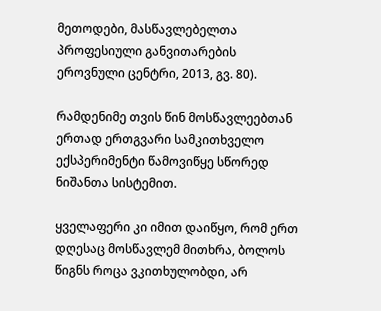მეთოდები, მასწავლებელთა პროფესიული განვითარების ეროვნული ცენტრი, 2013, გვ. 80).

რამდენიმე თვის წინ მოსწავლეებთან ერთად ერთგვარი სამკითხველო ექსპერიმენტი წამოვიწყე სწორედ ნიშანთა სისტემით.

ყველაფერი კი იმით დაიწყო, რომ ერთ დღესაც მოსწავლემ მითხრა, ბოლოს წიგნს როცა ვკითხულობდი, არ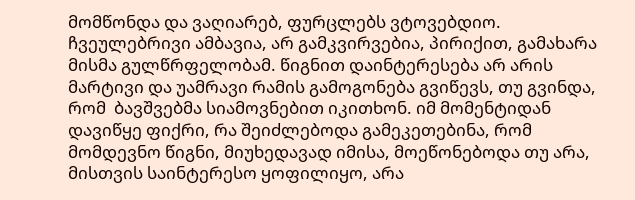მომწონდა და ვაღიარებ, ფურცლებს ვტოვებდიო. ჩვეულებრივი ამბავია, არ გამკვირვებია, პირიქით, გამახარა მისმა გულწრფელობამ. წიგნით დაინტერესება არ არის მარტივი და უამრავი რამის გამოგონება გვიწევს, თუ გვინდა, რომ  ბავშვებმა სიამოვნებით იკითხონ. იმ მომენტიდან დავიწყე ფიქრი, რა შეიძლებოდა გამეკეთებინა, რომ მომდევნო წიგნი, მიუხედავად იმისა, მოეწონებოდა თუ არა, მისთვის საინტერესო ყოფილიყო, არა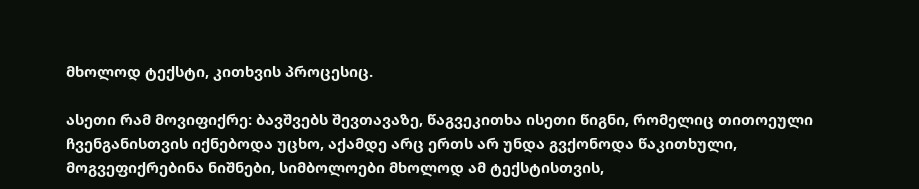მხოლოდ ტექსტი, კითხვის პროცესიც.

ასეთი რამ მოვიფიქრე: ბავშვებს შევთავაზე, წაგვეკითხა ისეთი წიგნი, რომელიც თითოეული ჩვენგანისთვის იქნებოდა უცხო, აქამდე არც ერთს არ უნდა გვქონოდა წაკითხული, მოგვეფიქრებინა ნიშნები, სიმბოლოები მხოლოდ ამ ტექსტისთვის,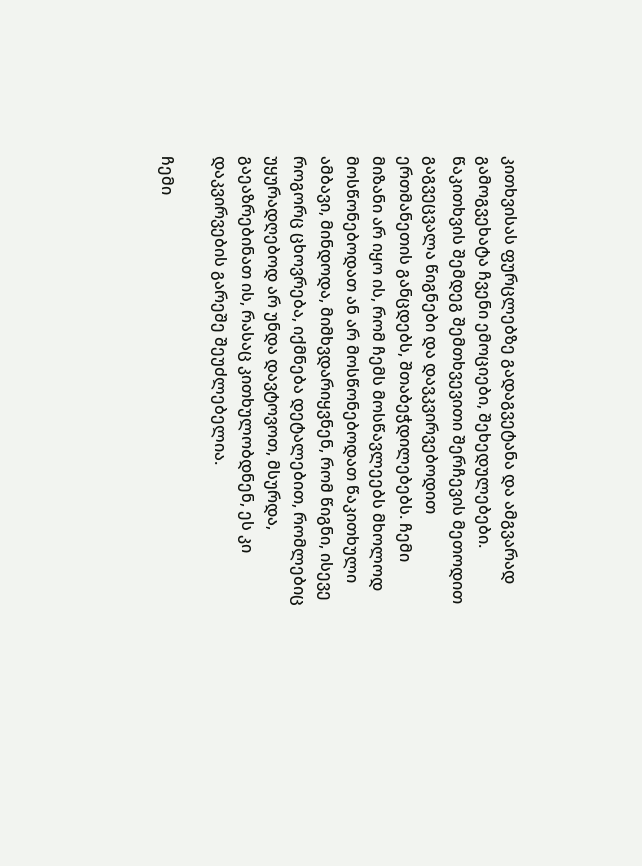კითხვისას ფურცლებზე გადაგვეტანა და ამგვარად გამოგვეხატა ჩვენი ემოციები, შეხედულებები. წაკითხვის შემდეგ შემთხვევითი შერჩევის მეთოდით გაგვეცვალა წიგნები და დავკვირვებოდით ერთმანეთის განცდებს, შთაბეჭდილებებს. ჩემი მიზანი არ იყო ის, რომ ჩემს მოსწავლეებს მხოლოდ მოსწონებოდათ ან არ მოსწონებოდათ წაკითხული ამბავი, მინდოდა, მიმხვდარიყვნენ, რომ წიგნი, ისევე როგორც ცხოვრება, იქმნება დეტალებით, რომლებიც უყურადღებოდ არ უნდა დავტოვოთ, მსურდა, გაეაზრებინათ ის, რასაც კითხულობდნენ, ეს კი დაკვირვების გარეშე შეუძლებელია.

ჩემი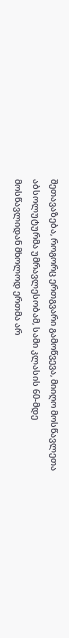შეთავაზება, როგორც ერთგვარი გამოწვევა, მიიღო მოსწავლეთა აბსოლუტურმა უმრავლესობამ, სამი კლასის 60-მდე მოსწავლიდან მხოლოდ ერთმა არ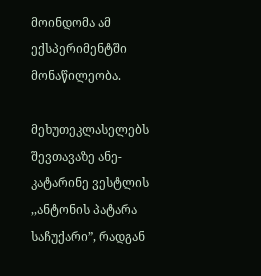მოინდომა ამ ექსპერიმენტში მონაწილეობა.

მეხუთეკლასელებს შევთავაზე ანე-კატარინე ვესტლის ,,ანტონის პატარა საჩუქარი”, რადგან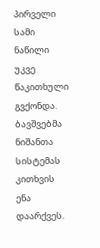პირველი სამი ნაწილი უკვე წაკითხული გვქონდა. ბავშვებმა ნიშანთა სისტემას კითხვის ენა დაარქვეს.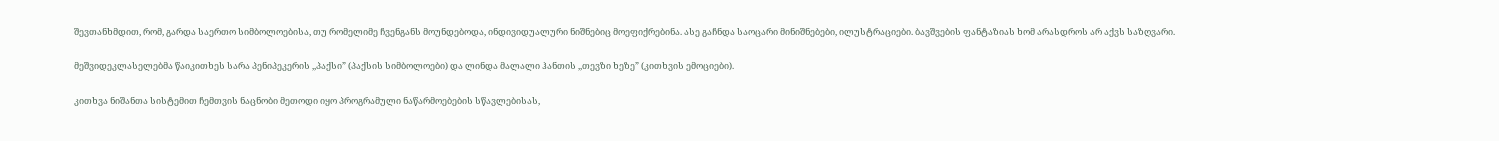შევთანხმდით, რომ, გარდა საერთო სიმბოლოებისა, თუ რომელიმე ჩვენგანს მოუნდებოდა, ინდივიდუალური ნიშნებიც მოეფიქრებინა. ასე გაჩნდა საოცარი მინიშნებები, ილუსტრაციები. ბავშვების ფანტაზიას ხომ არასდროს არ აქვს საზღვარი.

მეშვიდეკლასელებმა წაიკითხეს სარა პენიპეკერის ,,პაქსი” (პაქსის სიმბოლოები) და ლინდა მალალი ჰანთის ,,თევზი ხეზე” (კითხვის ემოციები).

კითხვა ნიშანთა სისტემით ჩემთვის ნაცნობი მეთოდი იყო პროგრამული ნაწარმოებების სწავლებისას,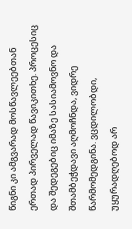წიგნი კი ამგვარად მოსწავლეებთან ერთად პირველად წავიკითხე. პროცესიც და შედეგებიც იმაზე სასიამოვნო და შთამბეჭდავი აღმოჩნდა, ვიდრე წარმომედგინა. ვცდილობდი, უყურადღებოდ არ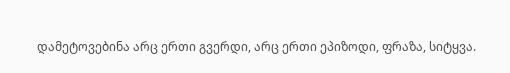დამეტოვებინა არც ერთი გვერდი, არც ერთი ეპიზოდი, ფრაზა, სიტყვა.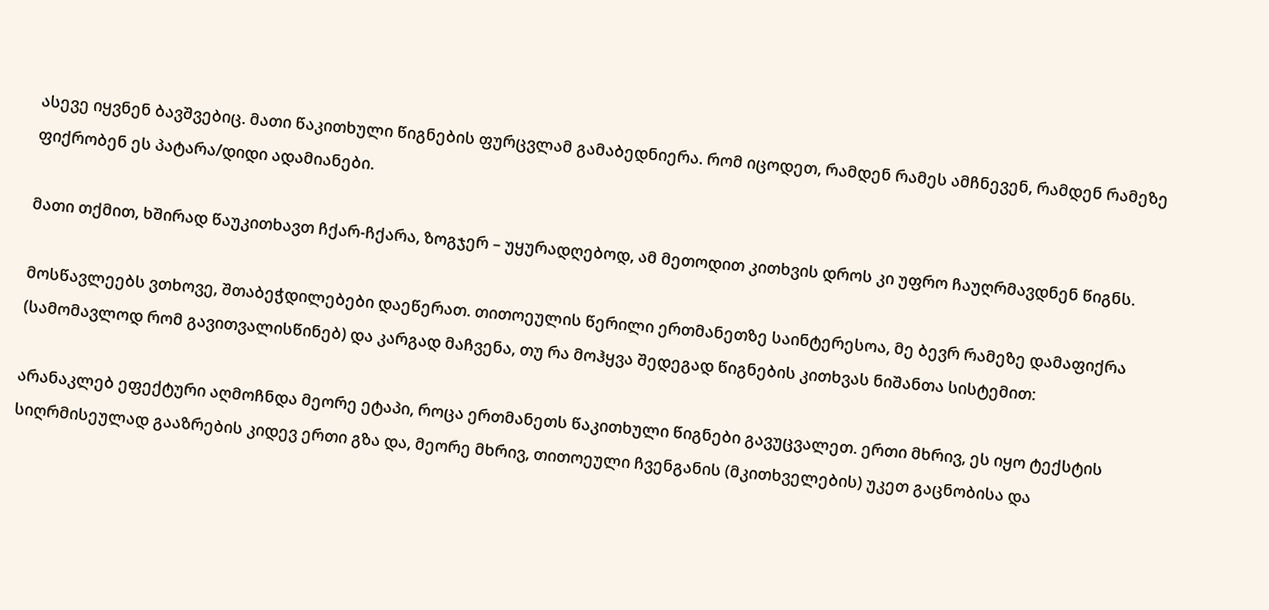ასევე იყვნენ ბავშვებიც. მათი წაკითხული წიგნების ფურცვლამ გამაბედნიერა. რომ იცოდეთ, რამდენ რამეს ამჩნევენ, რამდენ რამეზე ფიქრობენ ეს პატარა/დიდი ადამიანები.

მათი თქმით, ხშირად წაუკითხავთ ჩქარ-ჩქარა, ზოგჯერ – უყურადღებოდ, ამ მეთოდით კითხვის დროს კი უფრო ჩაუღრმავდნენ წიგნს.

მოსწავლეებს ვთხოვე, შთაბეჭდილებები დაეწერათ. თითოეულის წერილი ერთმანეთზე საინტერესოა, მე ბევრ რამეზე დამაფიქრა (სამომავლოდ რომ გავითვალისწინებ) და კარგად მაჩვენა, თუ რა მოჰყვა შედეგად წიგნების კითხვას ნიშანთა სისტემით:

არანაკლებ ეფექტური აღმოჩნდა მეორე ეტაპი, როცა ერთმანეთს წაკითხული წიგნები გავუცვალეთ. ერთი მხრივ, ეს იყო ტექსტის სიღრმისეულად გააზრების კიდევ ერთი გზა და, მეორე მხრივ, თითოეული ჩვენგანის (მკითხველების) უკეთ გაცნობისა და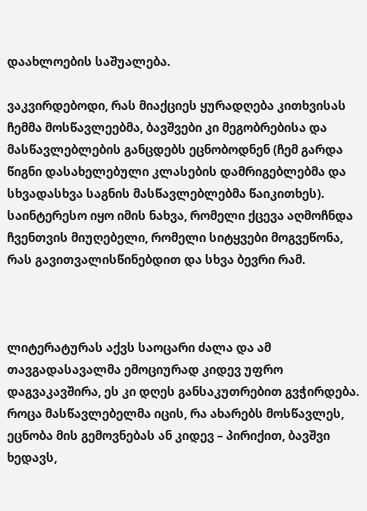დაახლოების საშუალება.

ვაკვირდებოდი, რას მიაქციეს ყურადღება კითხვისას ჩემმა მოსწავლეებმა, ბავშვები კი მეგობრებისა და მასწავლებლების განცდებს ეცნობოდნენ (ჩემ გარდა წიგნი დასახელებული კლასების დამრიგებლებმა და სხვადასხვა საგნის მასწავლებლებმა წაიკითხეს). საინტერესო იყო იმის ნახვა, რომელი ქცევა აღმოჩნდა ჩვენთვის მიუღებელი, რომელი სიტყვები მოგვეწონა, რას გავითვალისწინებდით და სხვა ბევრი რამ.



ლიტერატურას აქვს საოცარი ძალა და ამ თავგადასავალმა ემოციურად კიდევ უფრო დაგვაკავშირა, ეს კი დღეს განსაკუთრებით გვჭირდება. როცა მასწავლებელმა იცის, რა ახარებს მოსწავლეს, ეცნობა მის გემოვნებას ან კიდევ – პირიქით, ბავშვი ხედავს,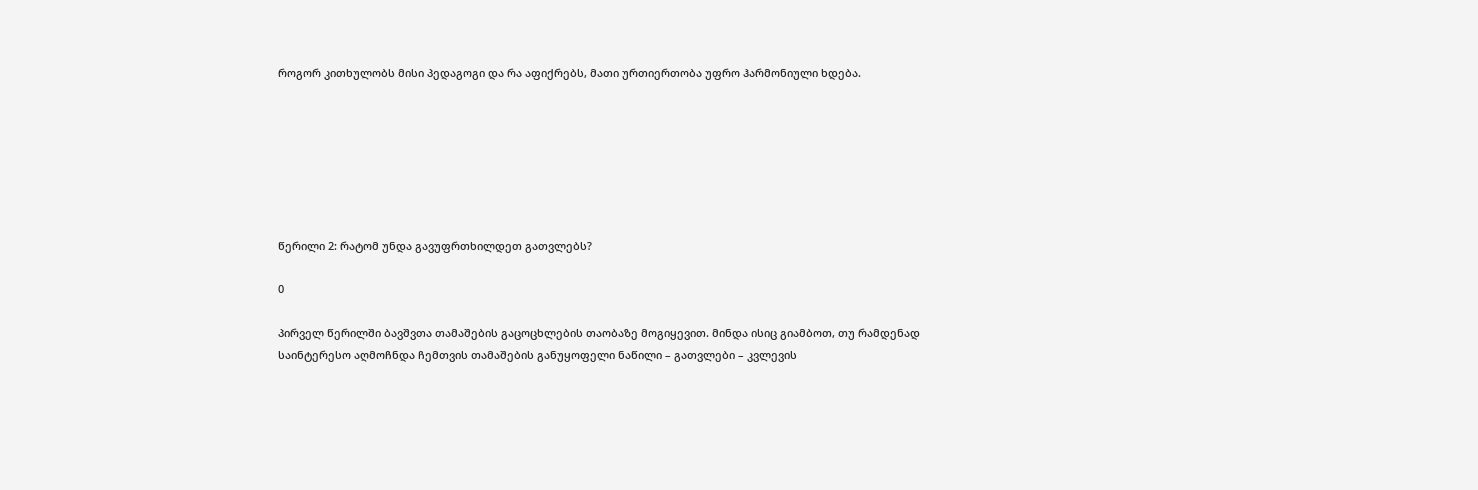როგორ კითხულობს მისი პედაგოგი და რა აფიქრებს, მათი ურთიერთობა უფრო ჰარმონიული ხდება.







წერილი 2: რატომ უნდა გავუფრთხილდეთ გათვლებს?

0

პირველ წერილში ბავშვთა თამაშების გაცოცხლების თაობაზე მოგიყევით. მინდა ისიც გიამბოთ, თუ რამდენად საინტერესო აღმოჩნდა ჩემთვის თამაშების განუყოფელი ნაწილი – გათვლები – კვლევის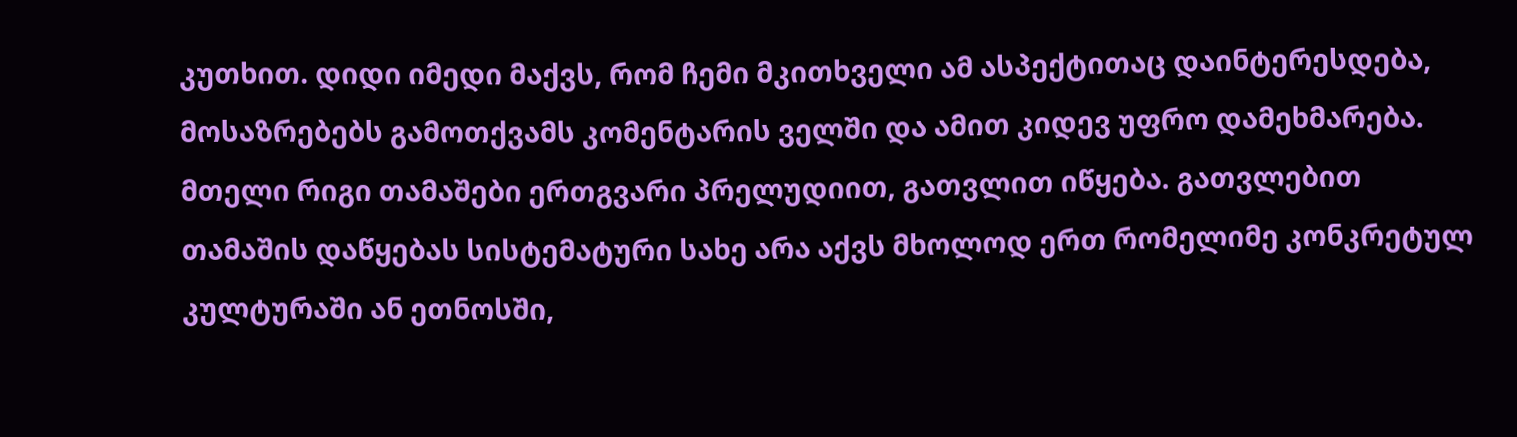კუთხით. დიდი იმედი მაქვს, რომ ჩემი მკითხველი ამ ასპექტითაც დაინტერესდება, მოსაზრებებს გამოთქვამს კომენტარის ველში და ამით კიდევ უფრო დამეხმარება.
მთელი რიგი თამაშები ერთგვარი პრელუდიით, გათვლით იწყება. გათვლებით თამაშის დაწყებას სისტემატური სახე არა აქვს მხოლოდ ერთ რომელიმე კონკრეტულ კულტურაში ან ეთნოსში,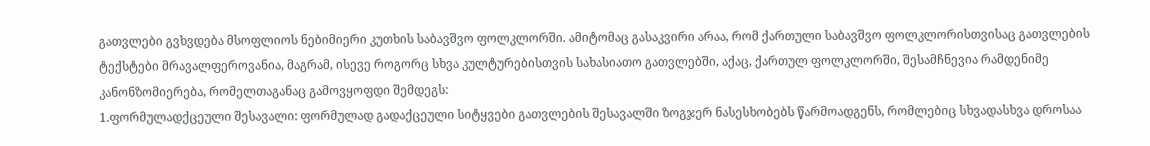გათვლები გვხვდება მსოფლიოს ნებიმიერი კუთხის საბავშვო ფოლკლორში. ამიტომაც გასაკვირი არაა, რომ ქართული საბავშვო ფოლკლორისთვისაც გათვლების ტექსტები მრავალფეროვანია, მაგრამ, ისევე როგორც სხვა კულტურებისთვის სახასიათო გათვლებში, აქაც, ქართულ ფოლკლორში, შესამჩნევია რამდენიმე კანონზომიერება, რომელთაგანაც გამოვყოფდი შემდეგს:
1.ფორმულადქცეული შესავალი: ფორმულად გადაქცეული სიტყვები გათვლების შესავალში ზოგჯერ ნასესხობებს წარმოადგენს, რომლებიც სხვადასხვა დროსაა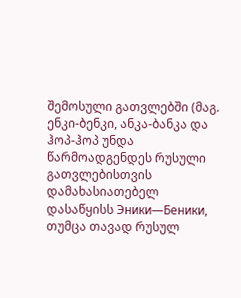შემოსული გათვლებში (მაგ. ენკი-ბენკი, ანკა-ბანკა და ჰოპ-ჰოპ უნდა წარმოადგენდეს რუსული გათვლებისთვის დამახასიათებელ დასაწყისს Эники—Беники, თუმცა თავად რუსულ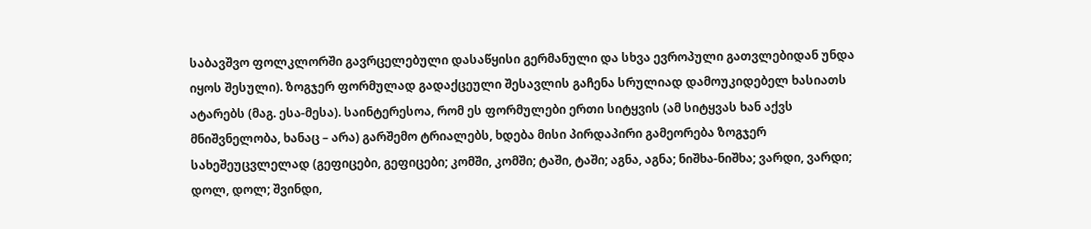საბავშვო ფოლკლორში გავრცელებული დასაწყისი გერმანული და სხვა ევროპული გათვლებიდან უნდა იყოს შესული). ზოგჯერ ფორმულად გადაქცეული შესავლის გაჩენა სრულიად დამოუკიდებელ ხასიათს ატარებს (მაგ. ესა-მესა). საინტერესოა, რომ ეს ფორმულები ერთი სიტყვის (ამ სიტყვას ხან აქვს მნიშვნელობა, ხანაც – არა) გარშემო ტრიალებს, ხდება მისი პირდაპირი გამეორება ზოგჯერ სახეშეუცვლელად (გეფიცები, გეფიცები; კომში, კომში; ტაში, ტაში; აგნა, აგნა; ნიშხა-ნიშხა; ვარდი, ვარდი; დოლ, დოლ; შვინდი,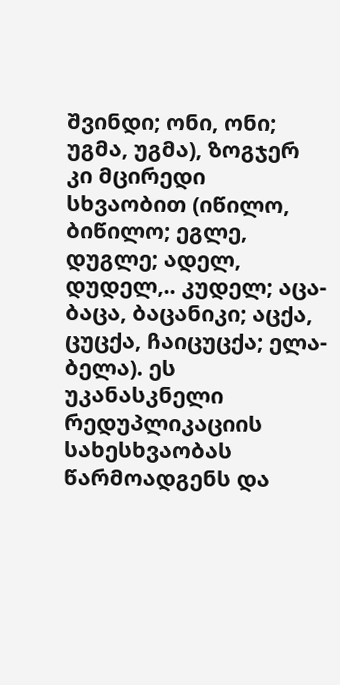შვინდი; ონი, ონი; უგმა, უგმა), ზოგჯერ კი მცირედი სხვაობით (იწილო, ბიწილო; ეგლე, დუგლე; ადელ, დუდელ,.. კუდელ; აცა-ბაცა, ბაცანიკი; აცქა, ცუცქა, ჩაიცუცქა; ელა-ბელა). ეს უკანასკნელი რედუპლიკაციის სახესხვაობას წარმოადგენს და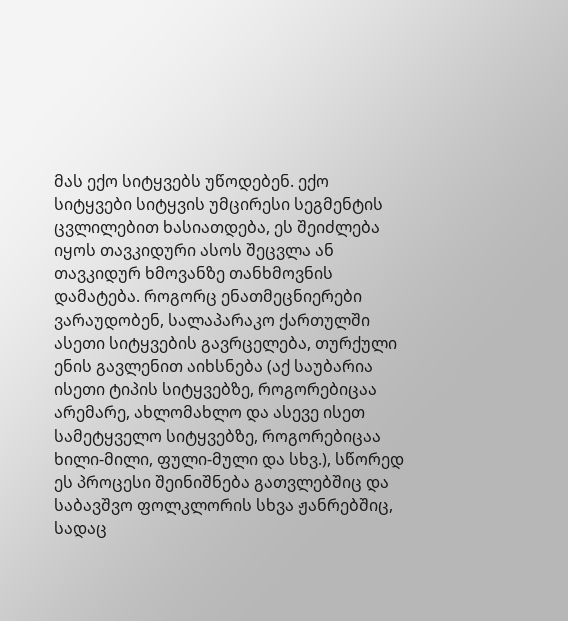მას ექო სიტყვებს უწოდებენ. ექო სიტყვები სიტყვის უმცირესი სეგმენტის ცვლილებით ხასიათდება, ეს შეიძლება იყოს თავკიდური ასოს შეცვლა ან თავკიდურ ხმოვანზე თანხმოვნის დამატება. როგორც ენათმეცნიერები ვარაუდობენ, სალაპარაკო ქართულში ასეთი სიტყვების გავრცელება, თურქული ენის გავლენით აიხსნება (აქ საუბარია ისეთი ტიპის სიტყვებზე, როგორებიცაა არემარე, ახლომახლო და ასევე ისეთ სამეტყველო სიტყვებზე, როგორებიცაა ხილი-მილი, ფული-მული და სხვ.), სწორედ ეს პროცესი შეინიშნება გათვლებშიც და საბავშვო ფოლკლორის სხვა ჟანრებშიც, სადაც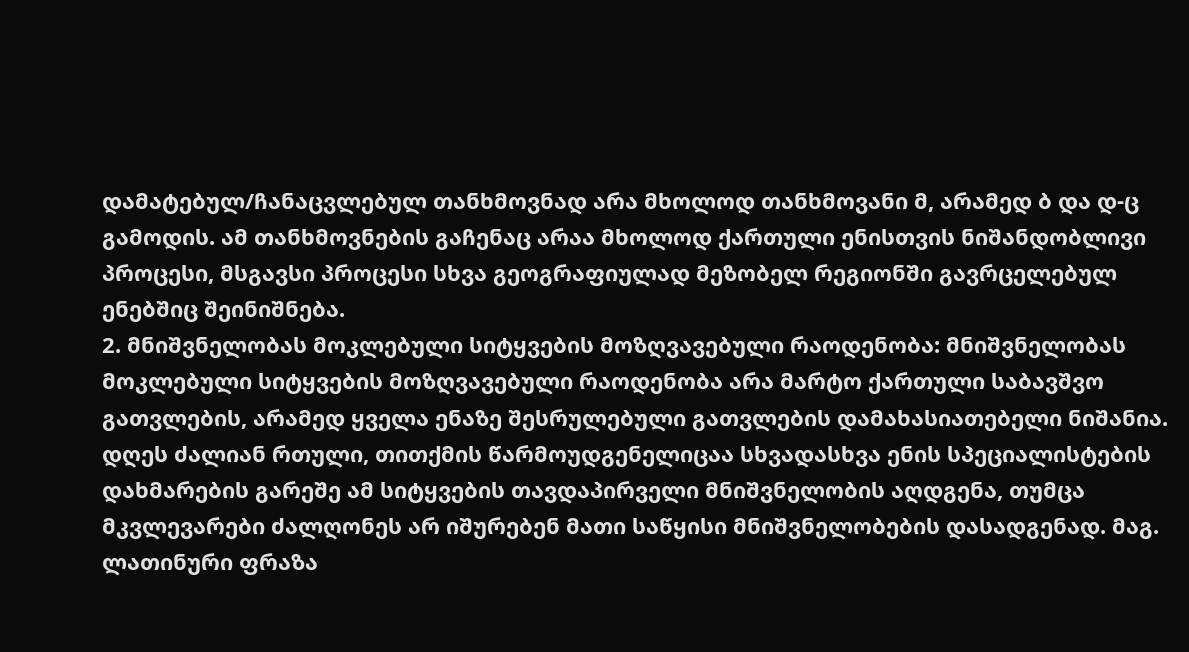დამატებულ/ჩანაცვლებულ თანხმოვნად არა მხოლოდ თანხმოვანი მ, არამედ ბ და დ-ც გამოდის. ამ თანხმოვნების გაჩენაც არაა მხოლოდ ქართული ენისთვის ნიშანდობლივი პროცესი, მსგავსი პროცესი სხვა გეოგრაფიულად მეზობელ რეგიონში გავრცელებულ ენებშიც შეინიშნება.
2. მნიშვნელობას მოკლებული სიტყვების მოზღვავებული რაოდენობა: მნიშვნელობას მოკლებული სიტყვების მოზღვავებული რაოდენობა არა მარტო ქართული საბავშვო გათვლების, არამედ ყველა ენაზე შესრულებული გათვლების დამახასიათებელი ნიშანია. დღეს ძალიან რთული, თითქმის წარმოუდგენელიცაა სხვადასხვა ენის სპეციალისტების დახმარების გარეშე ამ სიტყვების თავდაპირველი მნიშვნელობის აღდგენა, თუმცა მკვლევარები ძალღონეს არ იშურებენ მათი საწყისი მნიშვნელობების დასადგენად. მაგ. ლათინური ფრაზა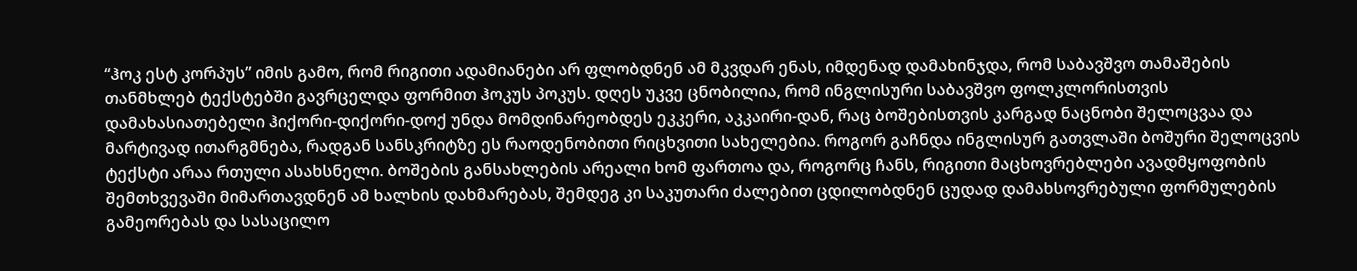“ჰოკ ესტ კორპუს” იმის გამო, რომ რიგითი ადამიანები არ ფლობდნენ ამ მკვდარ ენას, იმდენად დამახინჯდა, რომ საბავშვო თამაშების თანმხლებ ტექსტებში გავრცელდა ფორმით ჰოკუს პოკუს. დღეს უკვე ცნობილია, რომ ინგლისური საბავშვო ფოლკლორისთვის დამახასიათებელი ჰიქორი-დიქორი-დოქ უნდა მომდინარეობდეს ეკკერი, აკკაირი-დან, რაც ბოშებისთვის კარგად ნაცნობი შელოცვაა და მარტივად ითარგმნება, რადგან სანსკრიტზე ეს რაოდენობითი რიცხვითი სახელებია. როგორ გაჩნდა ინგლისურ გათვლაში ბოშური შელოცვის ტექსტი არაა რთული ასახსნელი. ბოშების განსახლების არეალი ხომ ფართოა და, როგორც ჩანს, რიგითი მაცხოვრებლები ავადმყოფობის შემთხვევაში მიმართავდნენ ამ ხალხის დახმარებას, შემდეგ კი საკუთარი ძალებით ცდილობდნენ ცუდად დამახსოვრებული ფორმულების გამეორებას და სასაცილო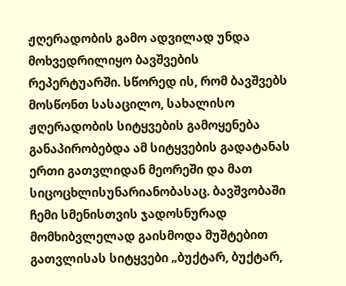ჟღერადობის გამო ადვილად უნდა მოხვედრილიყო ბავშვების რეპერტუარში. სწორედ ის, რომ ბავშვებს მოსწონთ სასაცილო, სახალისო ჟღერადობის სიტყვების გამოყენება განაპირობებდა ამ სიტყვების გადატანას ერთი გათვლიდან მეორეში და მათ სიცოცხლისუნარიანობასაც. ბავშვობაში ჩემი სმენისთვის ჯადოსნურად მომხიბვლელად გაისმოდა მუშტებით გათვლისას სიტყვები „ბუქტარ, ბუქტარ,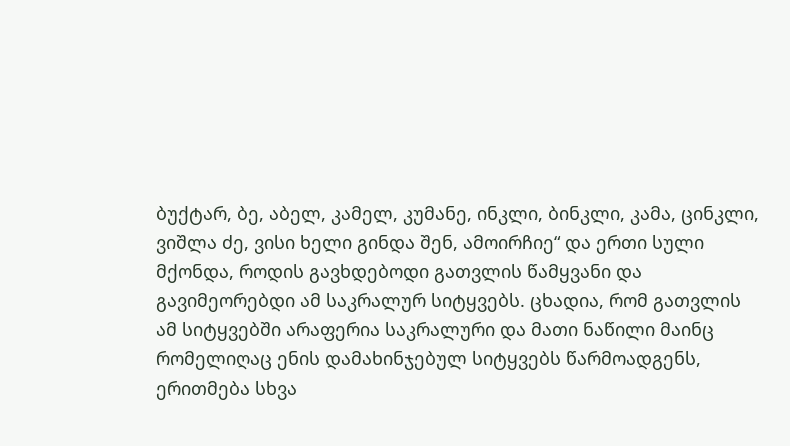ბუქტარ, ბე, აბელ, კამელ, კუმანე, ინკლი, ბინკლი, კამა, ცინკლი, ვიშლა ძე, ვისი ხელი გინდა შენ, ამოირჩიე“ და ერთი სული მქონდა, როდის გავხდებოდი გათვლის წამყვანი და გავიმეორებდი ამ საკრალურ სიტყვებს. ცხადია, რომ გათვლის ამ სიტყვებში არაფერია საკრალური და მათი ნაწილი მაინც რომელიღაც ენის დამახინჯებულ სიტყვებს წარმოადგენს, ერითმება სხვა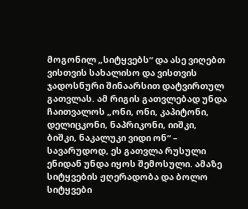მოგონილ „სიტყვებს“ და ასე ვიღებთ ვისთვის სახალისო და ვისთვის ჯადოსნური შინაარსით დატვირთულ გათვლას. ამ რიგის გათვლებად უნდა ჩაითვალოს „ონი, ონი, კაპიტონი, დელიცკონი, ნაპრიკონი, იიშკი, ბიშკი, ნაკალუკი ვიდი ონ“ – სავარუდოდ, ეს გათვლა რუსული ენიდან უნდა იყოს შემოსული. ამაზე სიტყვების ჟღერადობა და ბოლო სიტყვები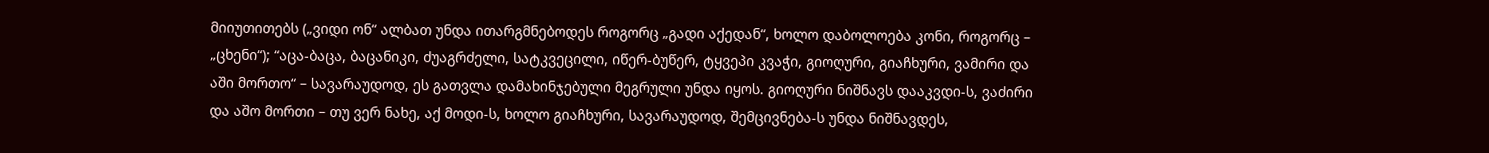მიიუთითებს („ვიდი ონ“ ალბათ უნდა ითარგმნებოდეს როგორც „გადი აქედან“, ხოლო დაბოლოება კონი, როგორც – „ცხენი“); “აცა-ბაცა, ბაცანიკი, ძუაგრძელი, სატკვეცილი, იწერ-ბუწერ, ტყვეპი კვაჭი, გიოღური, გიაჩხური, ვამირი და აში მორთო“ – სავარაუდოდ, ეს გათვლა დამახინჯებული მეგრული უნდა იყოს. გიოღური ნიშნავს დააკვდი-ს, ვაძირი და აშო მორთი – თუ ვერ ნახე, აქ მოდი-ს, ხოლო გიაჩხური, სავარაუდოდ, შემცივნება-ს უნდა ნიშნავდეს,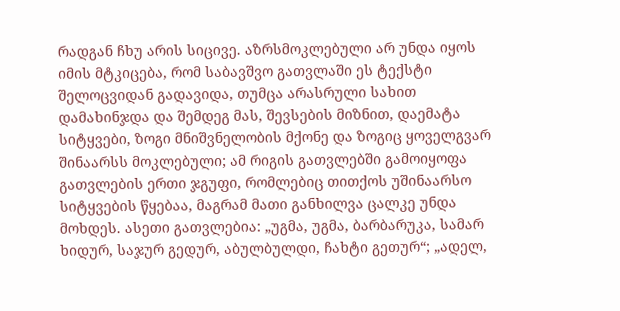რადგან ჩხუ არის სიცივე. აზრსმოკლებული არ უნდა იყოს იმის მტკიცება, რომ საბავშვო გათვლაში ეს ტექსტი შელოცვიდან გადავიდა, თუმცა არასრული სახით დამახინჯდა და შემდეგ მას, შევსების მიზნით, დაემატა სიტყვები, ზოგი მნიშვნელობის მქონე და ზოგიც ყოველგვარ შინაარსს მოკლებული; ამ რიგის გათვლებში გამოიყოფა გათვლების ერთი ჯგუფი, რომლებიც თითქოს უშინაარსო სიტყვების წყებაა, მაგრამ მათი განხილვა ცალკე უნდა მოხდეს. ასეთი გათვლებია: „უგმა, უგმა, ბარბარუკა, სამარ ხიდურ, საჯურ გედურ, აბულბულდი, ჩახტი გეთურ“; „ადელ,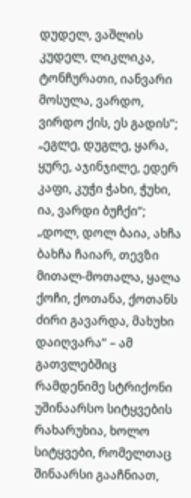დუდელ, ვაშლის კუდელ, ლიკლიკა, ტონჩურათი, იანვარი მოსულა, ვარდო, ვირდო ქის, ეს გადის“; „ეგლე, დუგლე, ყარა, ყურე, აჯინჯილე, ედერ კაფი, კუჭი ჭახი, ჭუხი, ია, ვარდი ბუჩქი“; „დოლ, დოლ ბაია, ახჩა ბახჩა ჩაიარ, თევზი მითალ-მოთალა, ყალა ქოჩი, ქოთანა, ქოთანს ძირი გავარდა, მახუხი დაიღვარა“ – ამ გათვლებშიც რამდენიმე სტრიქონი უშინაარსო სიტყვების რახარუხია, ხოლო სიტყვები, რომელთაც შინაარსი გააჩნიათ,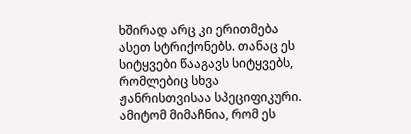ხშირად არც კი ერითმება ასეთ სტრიქონებს. თანაც ეს სიტყვები წააგავს სიტყვებს, რომლებიც სხვა ჟანრისთვისაა სპეციფიკური. ამიტომ მიმაჩნია, რომ ეს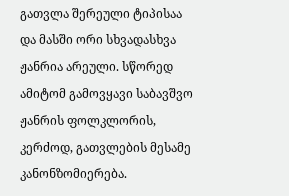გათვლა შერეული ტიპისაა და მასში ორი სხვადასხვა ჟანრია არეული. სწორედ ამიტომ გამოვყავი საბავშვო ჟანრის ფოლკლორის, კერძოდ, გათვლების მესამე კანონზომიერება.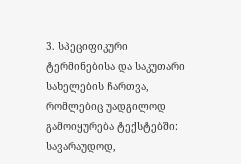3. სპეციფიკური ტერმინებისა და საკუთარი სახელების ჩართვა, რომლებიც უადგილოდ გამოიყურება ტექსტებში: სავარაუდოდ,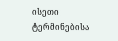ისეთი ტერმინებისა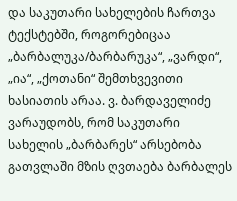და საკუთარი სახელების ჩართვა ტექსტებში, როგორებიცაა „ბარბალუკა/ბარბარუკა“, „ვარდი“, „ია“, „ქოთანი“ შემთხვევითი ხასიათის არაა. ვ. ბარდაველიძე ვარაუდობს, რომ საკუთარი სახელის „ბარბარეს“ არსებობა გათვლაში მზის ღვთაება ბარბალეს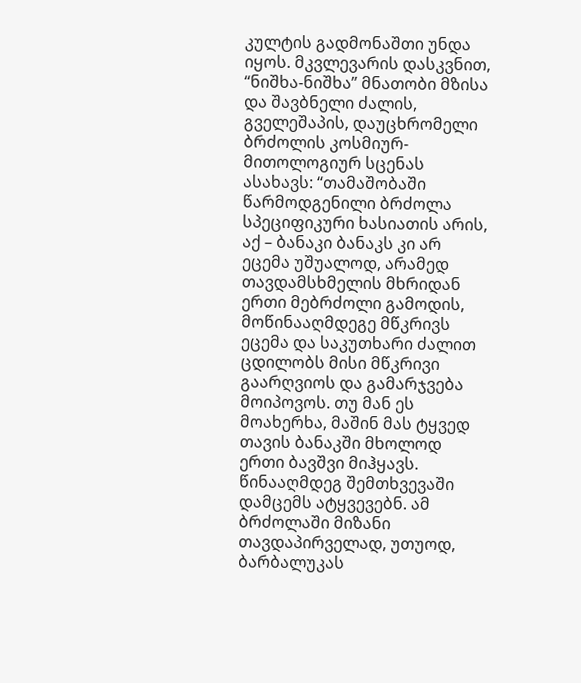კულტის გადმონაშთი უნდა იყოს. მკვლევარის დასკვნით, “ნიშხა-ნიშხა” მნათობი მზისა და შავბნელი ძალის, გველეშაპის, დაუცხრომელი ბრძოლის კოსმიურ-მითოლოგიურ სცენას ასახავს: “თამაშობაში წარმოდგენილი ბრძოლა სპეციფიკური ხასიათის არის, აქ – ბანაკი ბანაკს კი არ ეცემა უშუალოდ, არამედ თავდამსხმელის მხრიდან ერთი მებრძოლი გამოდის, მოწინააღმდეგე მწკრივს ეცემა და საკუთხარი ძალით ცდილობს მისი მწკრივი გაარღვიოს და გამარჯვება მოიპოვოს. თუ მან ეს მოახერხა, მაშინ მას ტყვედ თავის ბანაკში მხოლოდ ერთი ბავშვი მიჰყავს. წინააღმდეგ შემთხვევაში დამცემს ატყვევებნ. ამ ბრძოლაში მიზანი თავდაპირველად, უთუოდ, ბარბალუკას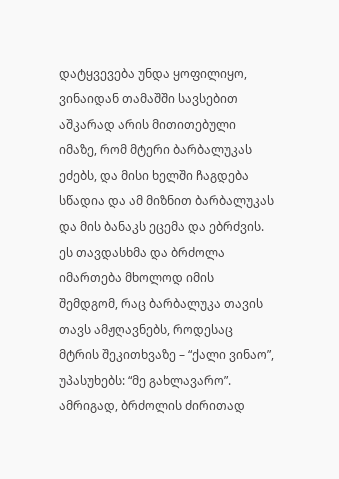დატყვევება უნდა ყოფილიყო, ვინაიდან თამაშში სავსებით აშკარად არის მითითებული იმაზე, რომ მტერი ბარბალუკას ეძებს, და მისი ხელში ჩაგდება სწადია და ამ მიზნით ბარბალუკას და მის ბანაკს ეცემა და ებრძვის. ეს თავდასხმა და ბრძოლა იმართება მხოლოდ იმის შემდგომ, რაც ბარბალუკა თავის თავს ამჟღავნებს, როდესაც მტრის შეკითხვაზე – “ქალი ვინაო”, უპასუხებს: “მე გახლავარო”. ამრიგად, ბრძოლის ძირითად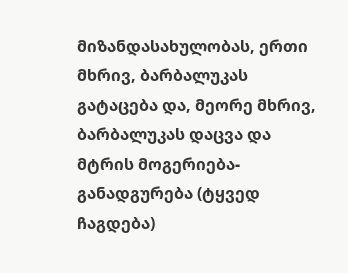მიზანდასახულობას, ერთი მხრივ, ბარბალუკას გატაცება და, მეორე მხრივ, ბარბალუკას დაცვა და მტრის მოგერიება-განადგურება (ტყვედ ჩაგდება)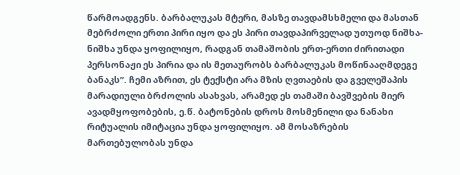წარმოადგენს. ბარბალუკას მტერი, მასზე თავდამსხმელი და მასთან მებრძოლი ერთი პირი იყო და ეს პირი თავდაპირველად უთუოდ ნიშხა-ნიშხა უნდა ყოფილიყო, რადგან თამაშობის ერთ-ერთი ძირითადი პერსონაჟი ეს პირია და ის მეთაურობს ბარბალუკას მოწინააღმდეგე ბანაკს”. ჩემი აზრით, ეს ტექსტი არა მზის ღვთაების და გველეშაპის მარადიული ბრძოლის ასახვას, არამედ ეს თამაში ბავშვების მიერ ავადმყოფობების, ე.წ. ბატონების დროს მოსმენილი და ნანახი რიტუალის იმიტაცია უნდა ყოფილიყო. ამ მოსაზრების მართებულობას უნდა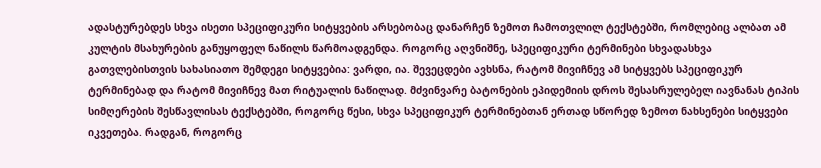ადასტურებდეს სხვა ისეთი სპეციფიკური სიტყვების არსებობაც დანარჩენ ზემოთ ჩამოთვლილ ტექსტებში, რომლებიც ალბათ ამ კულტის მსახურების განუყოფელ ნაწილს წარმოადგენდა. როგორც აღვნიშნე, სპეციფიკური ტერმინები სხვადასხვა გათვლებისთვის სახასიათო შემდეგი სიტყვებია: ვარდი, ია. შევეცდები ავხსნა, რატომ მივიჩნევ ამ სიტყვებს სპეციფიკურ ტერმინებად და რატომ მივიჩნევ მათ რიტუალის ნაწილად. მძვინვარე ბატონების ეპიდემიის დროს შესასრულებელ იავნანას ტიპის სიმღერების შესწავლისას ტექსტებში, როგორც წესი, სხვა სპეციფიკურ ტერმინებთან ერთად სწორედ ზემოთ ნახსენები სიტყვები იკვეთება. რადგან, როგორც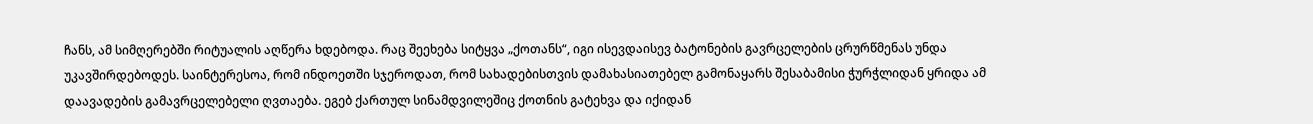ჩანს, ამ სიმღერებში რიტუალის აღწერა ხდებოდა. რაც შეეხება სიტყვა „ქოთანს“, იგი ისევდაისევ ბატონების გავრცელების ცრურწმენას უნდა უკავშირდებოდეს. საინტერესოა, რომ ინდოეთში სჯეროდათ, რომ სახადებისთვის დამახასიათებელ გამონაყარს შესაბამისი ჭურჭლიდან ყრიდა ამ დაავადების გამავრცელებელი ღვთაება. ეგებ ქართულ სინამდვილეშიც ქოთნის გატეხვა და იქიდან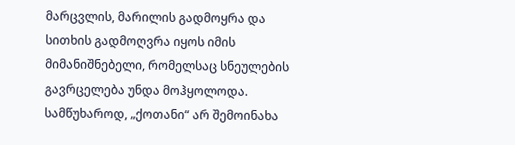მარცვლის, მარილის გადმოყრა და სითხის გადმოღვრა იყოს იმის მიმანიშნებელი, რომელსაც სნეულების გავრცელება უნდა მოჰყოლოდა. სამწუხაროდ, „ქოთანი“ არ შემოინახა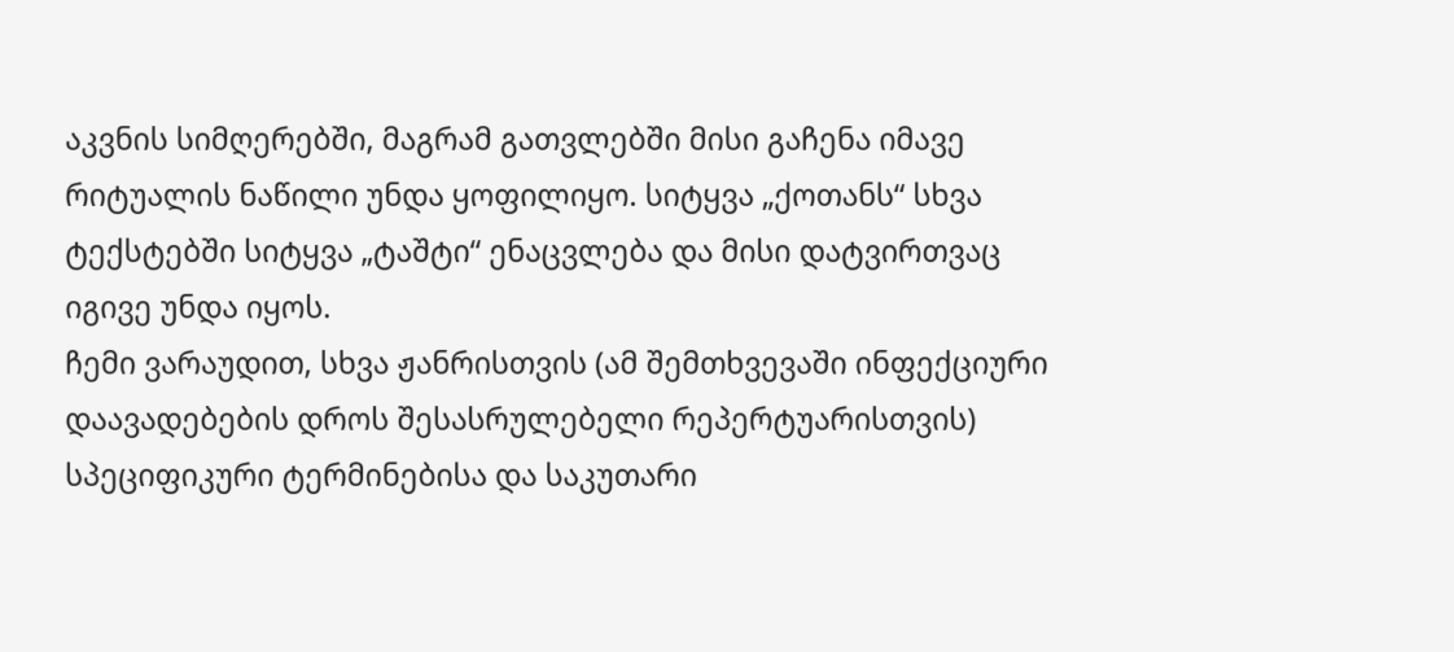აკვნის სიმღერებში, მაგრამ გათვლებში მისი გაჩენა იმავე რიტუალის ნაწილი უნდა ყოფილიყო. სიტყვა „ქოთანს“ სხვა ტექსტებში სიტყვა „ტაშტი“ ენაცვლება და მისი დატვირთვაც იგივე უნდა იყოს.
ჩემი ვარაუდით, სხვა ჟანრისთვის (ამ შემთხვევაში ინფექციური დაავადებების დროს შესასრულებელი რეპერტუარისთვის) სპეციფიკური ტერმინებისა და საკუთარი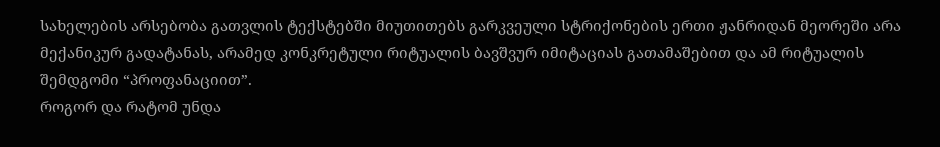სახელების არსებობა გათვლის ტექსტებში მიუთითებს გარკვეული სტრიქონების ერთი ჟანრიდან მეორეში არა მექანიკურ გადატანას, არამედ კონკრეტული რიტუალის ბავშვურ იმიტაციას გათამაშებით და ამ რიტუალის შემდგომი “პროფანაციით”.
როგორ და რატომ უნდა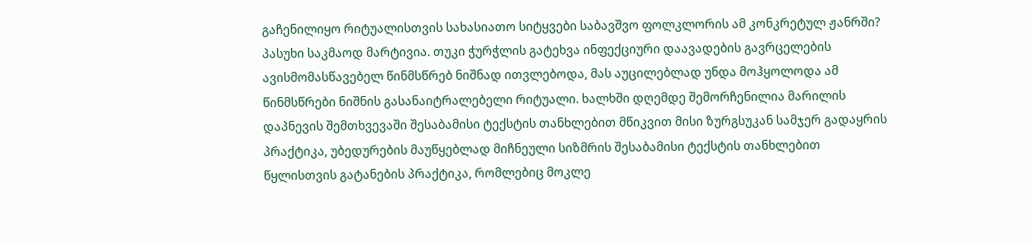გაჩენილიყო რიტუალისთვის სახასიათო სიტყვები საბავშვო ფოლკლორის ამ კონკრეტულ ჟანრში? პასუხი საკმაოდ მარტივია. თუკი ჭურჭლის გატეხვა ინფექციური დაავადების გავრცელების ავისმომასწავებელ წინმსწრებ ნიშნად ითვლებოდა, მას აუცილებლად უნდა მოჰყოლოდა ამ წინმსწრები ნიშნის გასანაიტრალებელი რიტუალი. ხალხში დღემდე შემორჩენილია მარილის დაპნევის შემთხვევაში შესაბამისი ტექსტის თანხლებით მწიკვით მისი ზურგსუკან სამჯერ გადაყრის პრაქტიკა, უბედურების მაუწყებლად მიჩნეული სიზმრის შესაბამისი ტექსტის თანხლებით წყლისთვის გატანების პრაქტიკა, რომლებიც მოკლე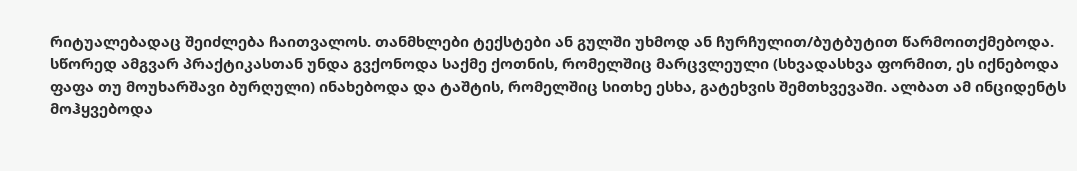რიტუალებადაც შეიძლება ჩაითვალოს. თანმხლები ტექსტები ან გულში უხმოდ ან ჩურჩულით/ბუტბუტით წარმოითქმებოდა. სწორედ ამგვარ პრაქტიკასთან უნდა გვქონოდა საქმე ქოთნის, რომელშიც მარცვლეული (სხვადასხვა ფორმით, ეს იქნებოდა ფაფა თუ მოუხარშავი ბურღული) ინახებოდა და ტაშტის, რომელშიც სითხე ესხა, გატეხვის შემთხვევაში. ალბათ ამ ინციდენტს მოჰყვებოდა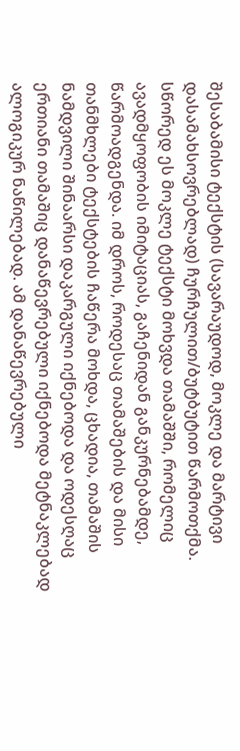შესაბამისი ტექსტის (სავარაუდოდ, მოკლე და მარტივი დასამახსოვრებლად) ჩურჩულით/ბუტბუტით წარმოთქმა. სწორედ ეს მოკლე ტექსტი მოხვდა თამაშში, რომელიც ავადმყოფობის იმიტაციას, გაჩენიდან განკურნებამდე, წარმოადგენდა. იმ დროს, როდესაც თამაშების და მისი თანმხლები ტექსტების ჩაწერა მოხდა, ცხადია, თამაშის ნამდვილი შინაარსი დაკარგული იქნებოდა და ოდესღაც ერთიანი თამაშიც დანაწევრებული იქნებოდა მეტნაკლებად ალოგიკურ ნაწილებად. ამ დანაწევრებული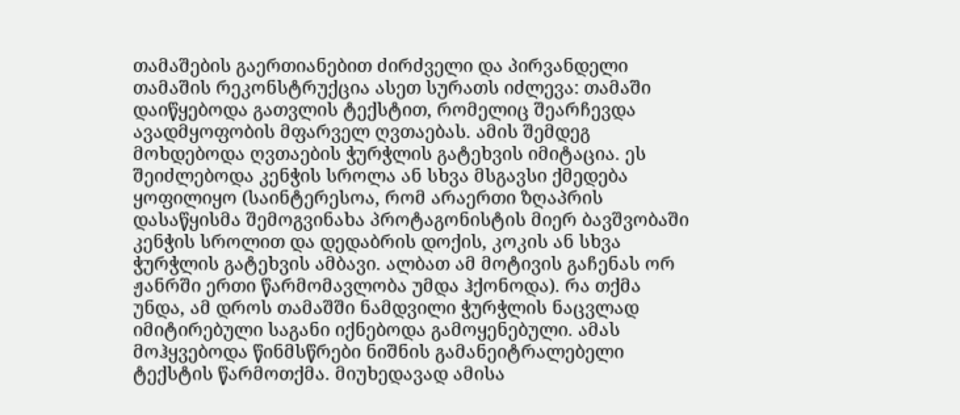თამაშების გაერთიანებით ძირძველი და პირვანდელი თამაშის რეკონსტრუქცია ასეთ სურათს იძლევა: თამაში დაიწყებოდა გათვლის ტექსტით, რომელიც შეარჩევდა ავადმყოფობის მფარველ ღვთაებას. ამის შემდეგ მოხდებოდა ღვთაების ჭურჭლის გატეხვის იმიტაცია. ეს შეიძლებოდა კენჭის სროლა ან სხვა მსგავსი ქმედება ყოფილიყო (საინტერესოა, რომ არაერთი ზღაპრის დასაწყისმა შემოგვინახა პროტაგონისტის მიერ ბავშვობაში კენჭის სროლით და დედაბრის დოქის, კოკის ან სხვა ჭურჭლის გატეხვის ამბავი. ალბათ ამ მოტივის გაჩენას ორ ჟანრში ერთი წარმომავლობა უმდა ჰქონოდა). რა თქმა უნდა, ამ დროს თამაშში ნამდვილი ჭურჭლის ნაცვლად იმიტირებული საგანი იქნებოდა გამოყენებული. ამას მოჰყვებოდა წინმსწრები ნიშნის გამანეიტრალებელი ტექსტის წარმოთქმა. მიუხედავად ამისა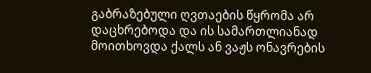გაბრაზებული ღვთაების წყრომა არ დაცხრებოდა და ის სამართლიანად მოითხოვდა ქალს ან ვაჟს ონავრების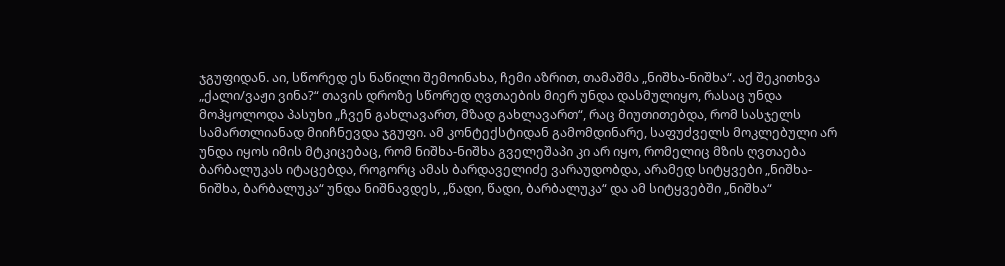ჯგუფიდან. აი, სწორედ ეს ნაწილი შემოინახა, ჩემი აზრით, თამაშმა „ნიშხა-ნიშხა“. აქ შეკითხვა „ქალი/ვაჟი ვინა?“ თავის დროზე სწორედ ღვთაების მიერ უნდა დასმულიყო, რასაც უნდა მოჰყოლოდა პასუხი „ჩვენ გახლავართ, მზად გახლავართ“, რაც მიუთითებდა, რომ სასჯელს სამართლიანად მიიჩნევდა ჯგუფი. ამ კონტექსტიდან გამომდინარე, საფუძველს მოკლებული არ უნდა იყოს იმის მტკიცებაც, რომ ნიშხა-ნიშხა გველეშაპი კი არ იყო, რომელიც მზის ღვთაება ბარბალუკას იტაცებდა, როგორც ამას ბარდაველიძე ვარაუდობდა, არამედ სიტყვები „ნიშხა-ნიშხა, ბარბალუკა“ უნდა ნიშნავდეს, „წადი, წადი, ბარბალუკა“ და ამ სიტყვებში „ნიშხა“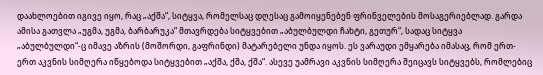დაახლოებით იგივე იყო, რაც „აქშა“, სიტყვა, რომელსაც დღესაც გამოიყენებენ ფრინველების მოსაგერიებლად. გარდა ამისა გათვლა „უგმა, უგმა, ბარბარუკა“ მთავრდება სიტყვებით „აბულბულდი ჩახტი, გეთურ“, სადაც სიტყვა „აბულბულდი“-ც იმავე აზრის (მოშორდი, გაფრინდი) მატარებელი უნდა იყოს. ეს ვარაუდი ემყარება იმასაც, რომ ერთ-ერთ აკვნის სიმღერა იწყებოდა სიტყვებით „აქშა, ქშა, ქშა“. ასევე უამრავი აკვნის სიმღერა შეიცავს სიტყვებს, რომლებიც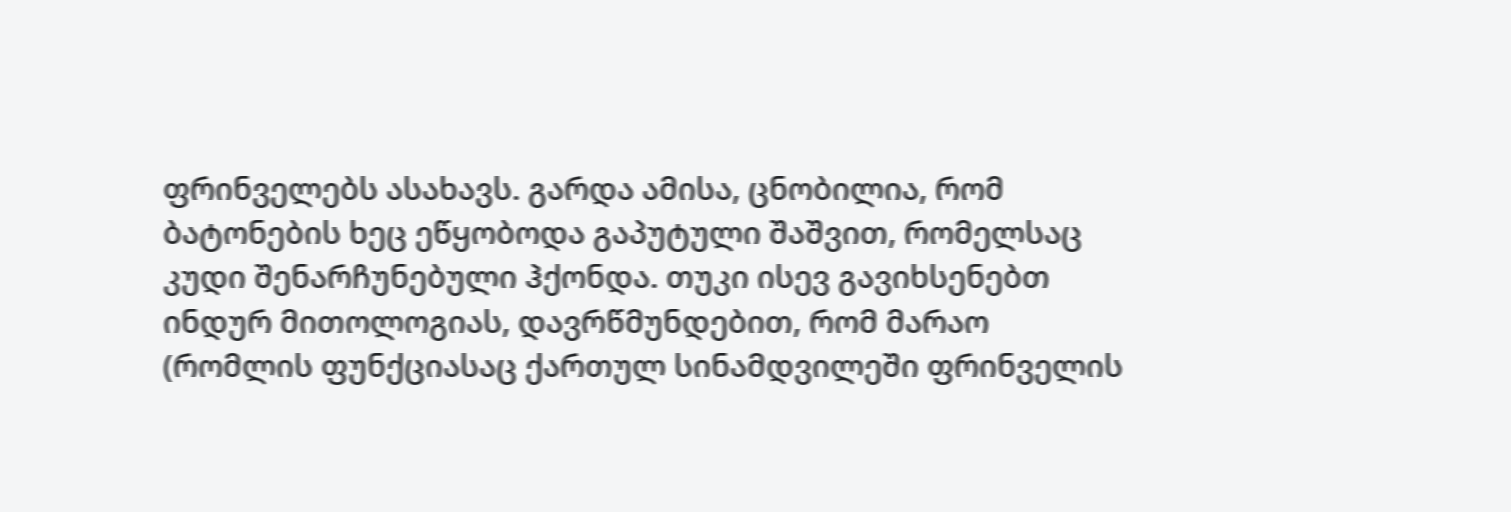ფრინველებს ასახავს. გარდა ამისა, ცნობილია, რომ ბატონების ხეც ეწყობოდა გაპუტული შაშვით, რომელსაც კუდი შენარჩუნებული ჰქონდა. თუკი ისევ გავიხსენებთ ინდურ მითოლოგიას, დავრწმუნდებით, რომ მარაო (რომლის ფუნქციასაც ქართულ სინამდვილეში ფრინველის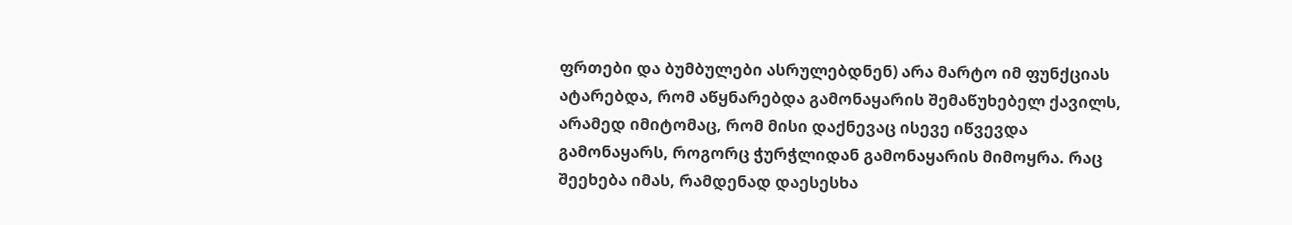ფრთები და ბუმბულები ასრულებდნენ) არა მარტო იმ ფუნქციას ატარებდა, რომ აწყნარებდა გამონაყარის შემაწუხებელ ქავილს, არამედ იმიტომაც, რომ მისი დაქნევაც ისევე იწვევდა გამონაყარს, როგორც ჭურჭლიდან გამონაყარის მიმოყრა. რაც შეეხება იმას, რამდენად დაესესხა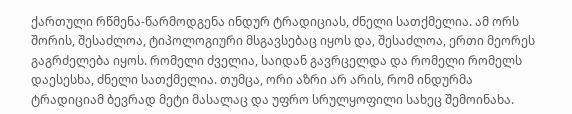ქართული რწმენა-წარმოდგენა ინდურ ტრადიციას, ძნელი სათქმელია. ამ ორს შორის, შესაძლოა, ტიპოლოგიური მსგავსებაც იყოს და, შესაძლოა, ერთი მეორეს გაგრძელება იყოს. რომელი ძველია, საიდან გავრცელდა და რომელი რომელს დაესესხა, ძნელი სათქმელია. თუმცა, ორი აზრი არ არის, რომ ინდურმა ტრადიციამ ბევრად მეტი მასალაც და უფრო სრულყოფილი სახეც შემოინახა.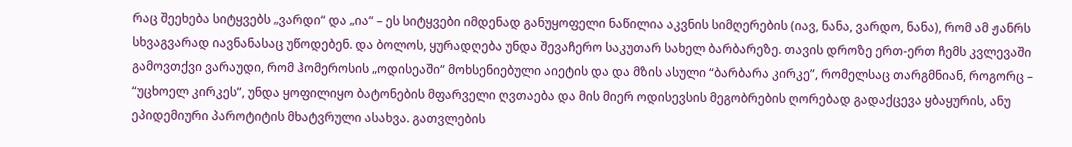რაც შეეხება სიტყვებს „ვარდი“ და „ია“ – ეს სიტყვები იმდენად განუყოფელი ნაწილია აკვნის სიმღერების (იავ, ნანა, ვარდო, ნანა), რომ ამ ჟანრს სხვაგვარად იავნანასაც უწოდებენ. და ბოლოს, ყურადღება უნდა შევაჩერო საკუთარ სახელ ბარბარეზე. თავის დროზე ერთ-ერთ ჩემს კვლევაში გამოვთქვი ვარაუდი, რომ ჰომეროსის „ოდისეაში“ მოხსენიებული აიეტის და და მზის ასული “ბარბარა კირკე”, რომელსაც თარგმნიან, როგორც – “უცხოელ კირკეს”, უნდა ყოფილიყო ბატონების მფარველი ღვთაება და მის მიერ ოდისევსის მეგობრების ღორებად გადაქცევა ყბაყურის, ანუ ეპიდემიური პაროტიტის მხატვრული ასახვა. გათვლების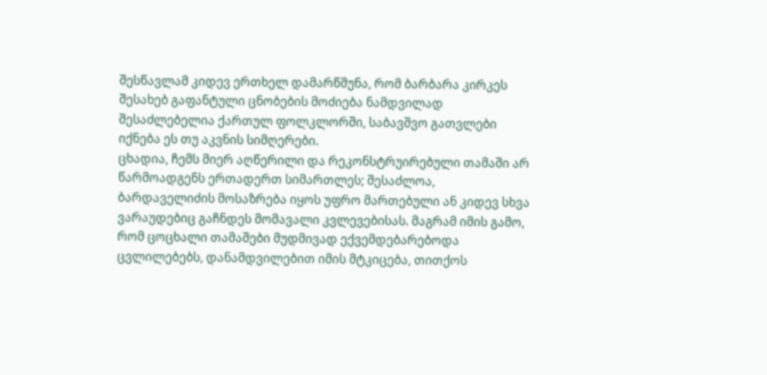შესწავლამ კიდევ ერთხელ დამარწმუნა, რომ ბარბარა კირკეს შესახებ გაფანტული ცნობების მოძიება ნამდვილად შესაძლებელია ქართულ ფოლკლორში, საბავშვო გათვლები იქნება ეს თუ აკვნის სიმღერები.
ცხადია, ჩემს მიერ აღწერილი და რეკონსტრუირებული თამაში არ წარმოადგენს ერთადერთ სიმართლეს; შესაძლოა, ბარდაველიძის მოსაზრება იყოს უფრო მართებული ან კიდევ სხვა ვარაუდებიც გაჩნდეს მომავალი კვლევებისას. მაგრამ იმის გამო, რომ ცოცხალი თამაშები მუდმივად ექვემდებარებოდა ცვლილებებს, დანამდვილებით იმის მტკიცება, თითქოს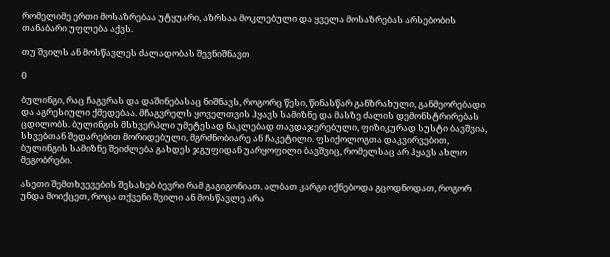რომელიმე ერთი მოსაზრებაა უტყუარი, აზრსაა მოკლებული და ყველა მოსაზრებას არსებობის თანაბარი უფლება აქვს.

თუ შვილს ან მოსწავლეს ძალადობას შევნიშნავთ

0

ბულინგი, რაც ჩაგვრას და დაშინებასაც ნიშნავს, როგორც წესი, წინასწარ განზრახული, განმეორებადი და აგრესიული ქმედებაა. მჩაგვრელს ყოველთვის ჰყავს სამიზნე და მასზე ძალის დემონსტრირებას ცდილობს. ბულინგის მსხვერპლი უმეტესად ნაკლებად თავდაჯერებული, ფიზიკურად სუსტი ბავშვია, სხვებთან შედარებით მორიდებული, მგრძნობიარე ან ჩაკეტილი. ფსიქოლოგთა დაკვირვებით, ბულინგის სამიზნე შეიძლება გახდეს ჯგუფიდან უარყოფილი ბავშვიც, რომელსაც არ ჰყავს ახლო მეგობრები.

ასეთი შემთხვევების შესახებ ბევრი რამ გაგიგონიათ. ალბათ კარგი იქნებოდა გცოდნოდათ, როგორ უნდა მოიქცეთ, როცა თქვენი შვილი ან მოსწავლე არა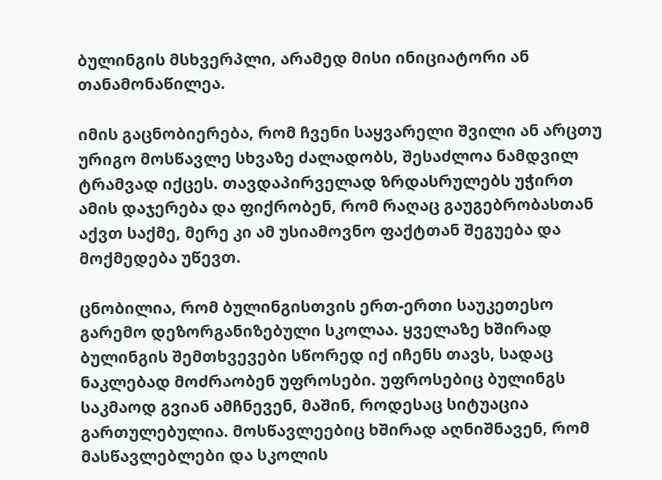ბულინგის მსხვერპლი, არამედ მისი ინიციატორი ან თანამონაწილეა.

იმის გაცნობიერება, რომ ჩვენი საყვარელი შვილი ან არცთუ ურიგო მოსწავლე სხვაზე ძალადობს, შესაძლოა ნამდვილ ტრამვად იქცეს. თავდაპირველად ზრდასრულებს უჭირთ ამის დაჯერება და ფიქრობენ, რომ რაღაც გაუგებრობასთან აქვთ საქმე, მერე კი ამ უსიამოვნო ფაქტთან შეგუება და მოქმედება უწევთ.

ცნობილია, რომ ბულინგისთვის ერთ-ერთი საუკეთესო გარემო დეზორგანიზებული სკოლაა. ყველაზე ხშირად ბულინგის შემთხვევები სწორედ იქ იჩენს თავს, სადაც ნაკლებად მოძრაობენ უფროსები. უფროსებიც ბულინგს საკმაოდ გვიან ამჩნევენ, მაშინ, როდესაც სიტუაცია გართულებულია. მოსწავლეებიც ხშირად აღნიშნავენ, რომ მასწავლებლები და სკოლის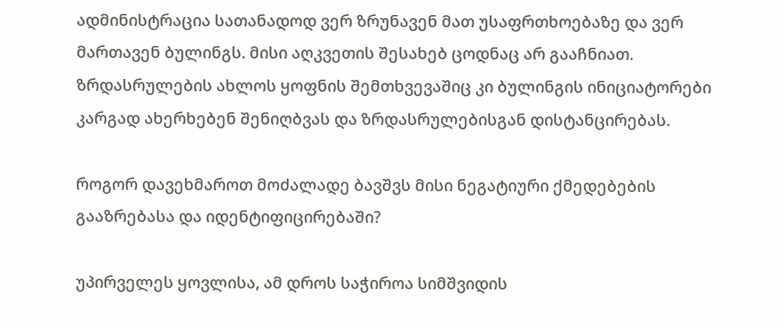ადმინისტრაცია სათანადოდ ვერ ზრუნავენ მათ უსაფრთხოებაზე და ვერ მართავენ ბულინგს. მისი აღკვეთის შესახებ ცოდნაც არ გააჩნიათ. ზრდასრულების ახლოს ყოფნის შემთხვევაშიც კი ბულინგის ინიციატორები კარგად ახერხებენ შენიღბვას და ზრდასრულებისგან დისტანცირებას.

როგორ დავეხმაროთ მოძალადე ბავშვს მისი ნეგატიური ქმედებების გააზრებასა და იდენტიფიცირებაში?

უპირველეს ყოვლისა, ამ დროს საჭიროა სიმშვიდის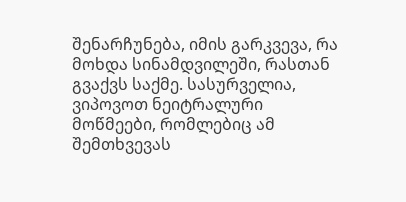შენარჩუნება, იმის გარკვევა, რა მოხდა სინამდვილეში, რასთან გვაქვს საქმე. სასურველია, ვიპოვოთ ნეიტრალური მოწმეები, რომლებიც ამ შემთხვევას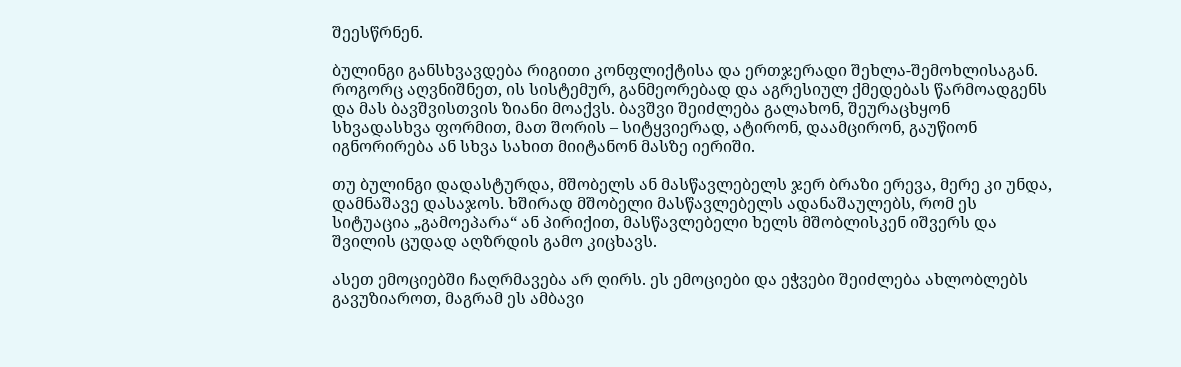შეესწრნენ.

ბულინგი განსხვავდება რიგითი კონფლიქტისა და ერთჯერადი შეხლა-შემოხლისაგან. როგორც აღვნიშნეთ, ის სისტემურ, განმეორებად და აგრესიულ ქმედებას წარმოადგენს და მას ბავშვისთვის ზიანი მოაქვს. ბავშვი შეიძლება გალახონ, შეურაცხყონ სხვადასხვა ფორმით, მათ შორის – სიტყვიერად, ატირონ, დაამცირონ, გაუწიონ იგნორირება ან სხვა სახით მიიტანონ მასზე იერიში.

თუ ბულინგი დადასტურდა, მშობელს ან მასწავლებელს ჯერ ბრაზი ერევა, მერე კი უნდა, დამნაშავე დასაჯოს. ხშირად მშობელი მასწავლებელს ადანაშაულებს, რომ ეს სიტუაცია „გამოეპარა“ ან პირიქით, მასწავლებელი ხელს მშობლისკენ იშვერს და შვილის ცუდად აღზრდის გამო კიცხავს.

ასეთ ემოციებში ჩაღრმავება არ ღირს. ეს ემოციები და ეჭვები შეიძლება ახლობლებს გავუზიაროთ, მაგრამ ეს ამბავი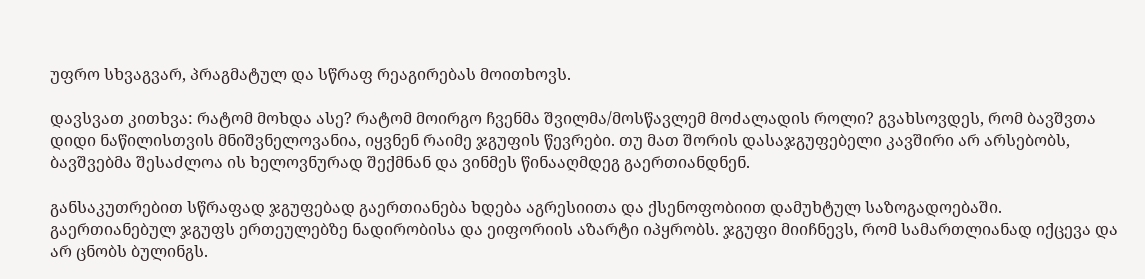უფრო სხვაგვარ, პრაგმატულ და სწრაფ რეაგირებას მოითხოვს.

დავსვათ კითხვა: რატომ მოხდა ასე? რატომ მოირგო ჩვენმა შვილმა/მოსწავლემ მოძალადის როლი? გვახსოვდეს, რომ ბავშვთა დიდი ნაწილისთვის მნიშვნელოვანია, იყვნენ რაიმე ჯგუფის წევრები. თუ მათ შორის დასაჯგუფებელი კავშირი არ არსებობს, ბავშვებმა შესაძლოა ის ხელოვნურად შექმნან და ვინმეს წინააღმდეგ გაერთიანდნენ.

განსაკუთრებით სწრაფად ჯგუფებად გაერთიანება ხდება აგრესიითა და ქსენოფობიით დამუხტულ საზოგადოებაში. გაერთიანებულ ჯგუფს ერთეულებზე ნადირობისა და ეიფორიის აზარტი იპყრობს. ჯგუფი მიიჩნევს, რომ სამართლიანად იქცევა და არ ცნობს ბულინგს.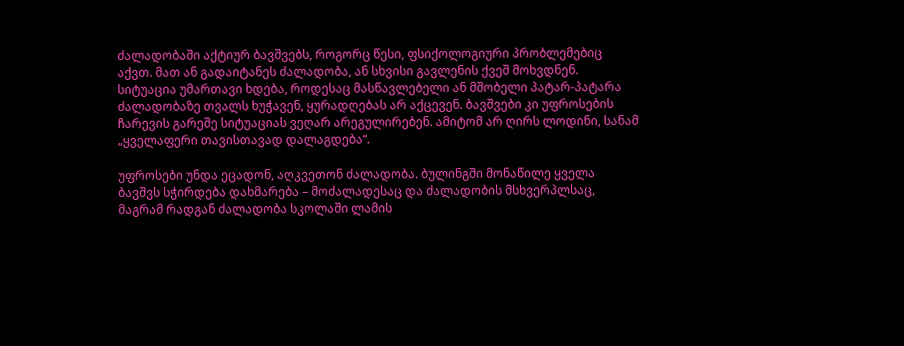ძალადობაში აქტიურ ბავშვებს, როგორც წესი, ფსიქოლოგიური პრობლემებიც აქვთ. მათ ან გადაიტანეს ძალადობა, ან სხვისი გავლენის ქვეშ მოხვდნენ. სიტუაცია უმართავი ხდება, როდესაც მასწავლებელი ან მშობელი პატარ-პატარა ძალადობაზე თვალს ხუჭავენ, ყურადღებას არ აქცევენ. ბავშვები კი უფროსების ჩარევის გარეშე სიტუაციას ვეღარ არეგულირებენ. ამიტომ არ ღირს ლოდინი, სანამ „ყველაფერი თავისთავად დალაგდება“.

უფროსები უნდა ეცადონ, აღკვეთონ ძალადობა. ბულინგში მონაწილე ყველა ბავშვს სჭირდება დახმარება – მოძალადესაც და ძალადობის მსხვერპლსაც, მაგრამ რადგან ძალადობა სკოლაში ლამის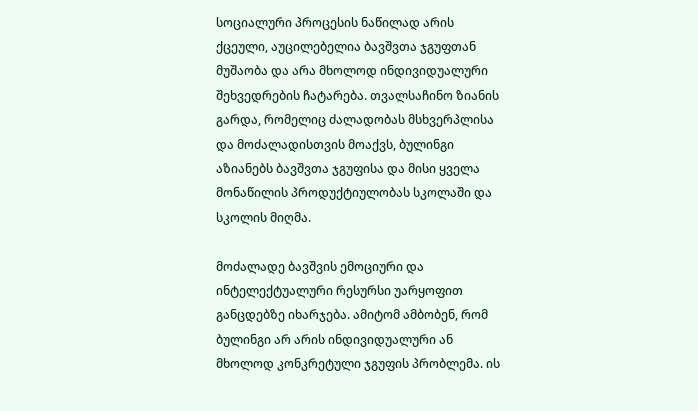სოციალური პროცესის ნაწილად არის ქცეული, აუცილებელია ბავშვთა ჯგუფთან მუშაობა და არა მხოლოდ ინდივიდუალური შეხვედრების ჩატარება. თვალსაჩინო ზიანის გარდა, რომელიც ძალადობას მსხვერპლისა და მოძალადისთვის მოაქვს, ბულინგი აზიანებს ბავშვთა ჯგუფისა და მისი ყველა მონაწილის პროდუქტიულობას სკოლაში და სკოლის მიღმა.

მოძალადე ბავშვის ემოციური და ინტელექტუალური რესურსი უარყოფით განცდებზე იხარჯება. ამიტომ ამბობენ, რომ ბულინგი არ არის ინდივიდუალური ან მხოლოდ კონკრეტული ჯგუფის პრობლემა. ის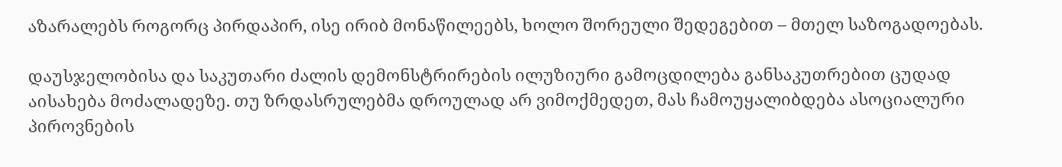აზარალებს როგორც პირდაპირ, ისე ირიბ მონაწილეებს, ხოლო შორეული შედეგებით – მთელ საზოგადოებას.

დაუსჯელობისა და საკუთარი ძალის დემონსტრირების ილუზიური გამოცდილება განსაკუთრებით ცუდად აისახება მოძალადეზე. თუ ზრდასრულებმა დროულად არ ვიმოქმედეთ, მას ჩამოუყალიბდება ასოციალური პიროვნების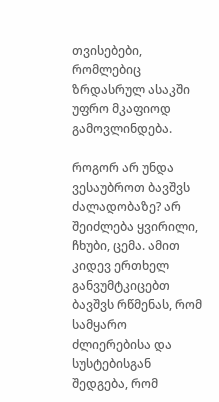თვისებები, რომლებიც ზრდასრულ ასაკში უფრო მკაფიოდ გამოვლინდება.

როგორ არ უნდა ვესაუბროთ ბავშვს ძალადობაზე? არ შეიძლება ყვირილი, ჩხუბი, ცემა. ამით კიდევ ერთხელ განვუმტკიცებთ ბავშვს რწმენას, რომ სამყარო ძლიერებისა და სუსტებისგან შედგება, რომ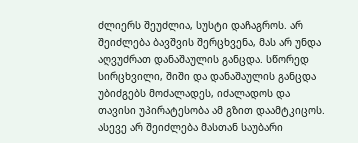ძლიერს შეუძლია, სუსტი დაჩაგროს. არ შეიძლება ბავშვის შერცხვენა, მას არ უნდა აღვუძრათ დანაშაულის განცდა. სწორედ სირცხვილი, შიში და დანაშაულის განცდა უბიძგებს მოძალადეს, იძალადოს და თავისი უპირატესობა ამ გზით დაამტკიცოს. ასევე არ შეიძლება მასთან საუბარი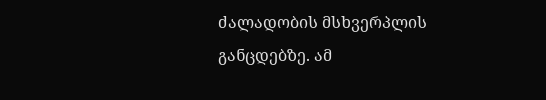ძალადობის მსხვერპლის განცდებზე. ამ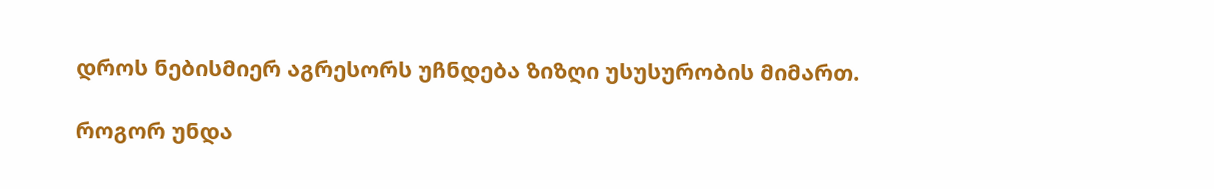დროს ნებისმიერ აგრესორს უჩნდება ზიზღი უსუსურობის მიმართ.

როგორ უნდა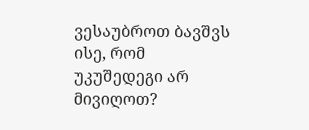ვესაუბროთ ბავშვს ისე, რომ უკუშედეგი არ მივიღოთ?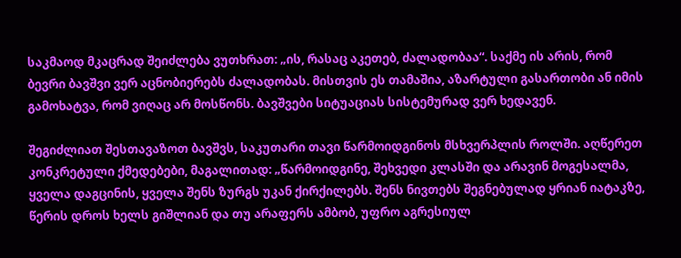საკმაოდ მკაცრად შეიძლება ვუთხრათ: „ის, რასაც აკეთებ, ძალადობაა“. საქმე ის არის, რომ ბევრი ბავშვი ვერ აცნობიერებს ძალადობას. მისთვის ეს თამაშია, აზარტული გასართობი ან იმის გამოხატვა, რომ ვიღაც არ მოსწონს. ბავშვები სიტუაციას სისტემურად ვერ ხედავენ.

შეგიძლიათ შესთავაზოთ ბავშვს, საკუთარი თავი წარმოიდგინოს მსხვერპლის როლში. აღწერეთ კონკრეტული ქმედებები, მაგალითად: „წარმოიდგინე, შეხვედი კლასში და არავინ მოგესალმა, ყველა დაგცინის, ყველა შენს ზურგს უკან ქირქილებს. შენს ნივთებს შეგნებულად ყრიან იატაკზე, წერის დროს ხელს გიშლიან და თუ არაფერს ამბობ, უფრო აგრესიულ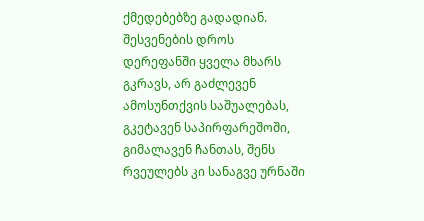ქმედებებზე გადადიან. შესვენების დროს დერეფანში ყველა მხარს გკრავს, არ გაძლევენ ამოსუნთქვის საშუალებას, გკეტავენ საპირფარეშოში, გიმალავენ ჩანთას, შენს რვეულებს კი სანაგვე ურნაში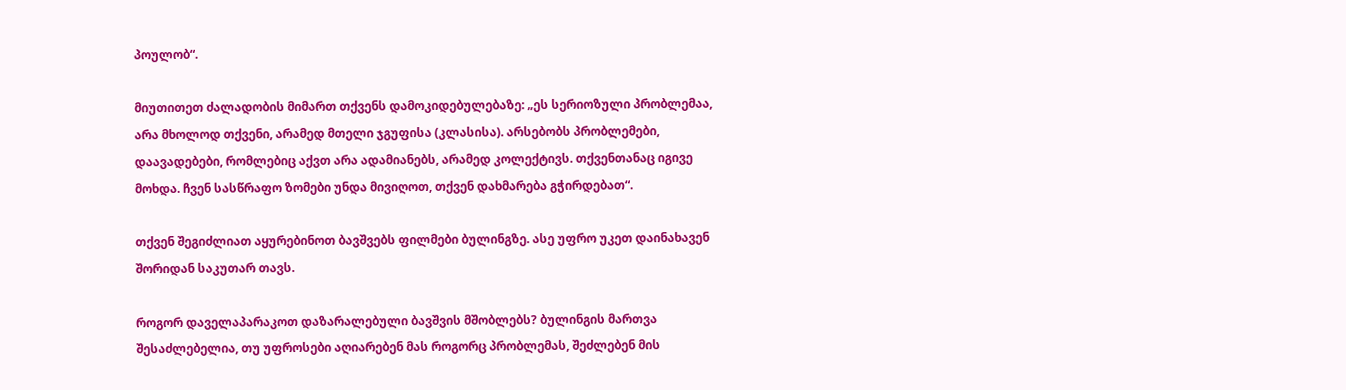პოულობ“.

მიუთითეთ ძალადობის მიმართ თქვენს დამოკიდებულებაზე: „ეს სერიოზული პრობლემაა, არა მხოლოდ თქვენი, არამედ მთელი ჯგუფისა (კლასისა). არსებობს პრობლემები, დაავადებები, რომლებიც აქვთ არა ადამიანებს, არამედ კოლექტივს. თქვენთანაც იგივე მოხდა. ჩვენ სასწრაფო ზომები უნდა მივიღოთ, თქვენ დახმარება გჭირდებათ“.

თქვენ შეგიძლიათ აყურებინოთ ბავშვებს ფილმები ბულინგზე. ასე უფრო უკეთ დაინახავენ შორიდან საკუთარ თავს.

როგორ დაველაპარაკოთ დაზარალებული ბავშვის მშობლებს? ბულინგის მართვა შესაძლებელია, თუ უფროსები აღიარებენ მას როგორც პრობლემას, შეძლებენ მის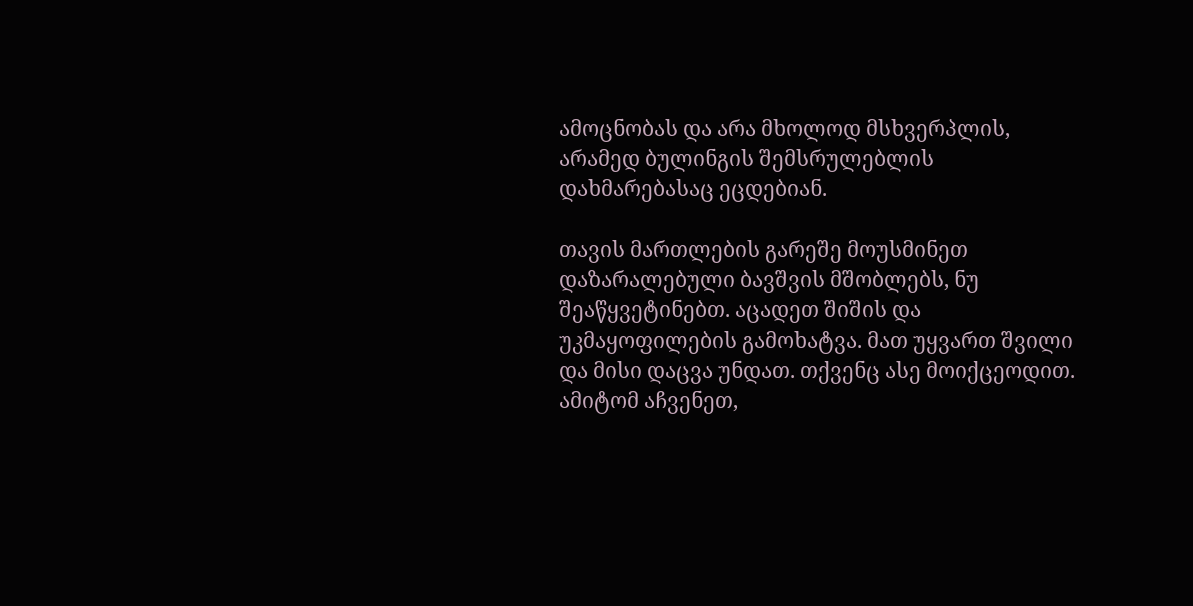ამოცნობას და არა მხოლოდ მსხვერპლის, არამედ ბულინგის შემსრულებლის დახმარებასაც ეცდებიან.

თავის მართლების გარეშე მოუსმინეთ დაზარალებული ბავშვის მშობლებს, ნუ შეაწყვეტინებთ. აცადეთ შიშის და უკმაყოფილების გამოხატვა. მათ უყვართ შვილი და მისი დაცვა უნდათ. თქვენც ასე მოიქცეოდით. ამიტომ აჩვენეთ,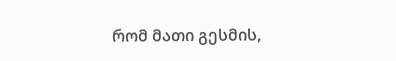რომ მათი გესმის,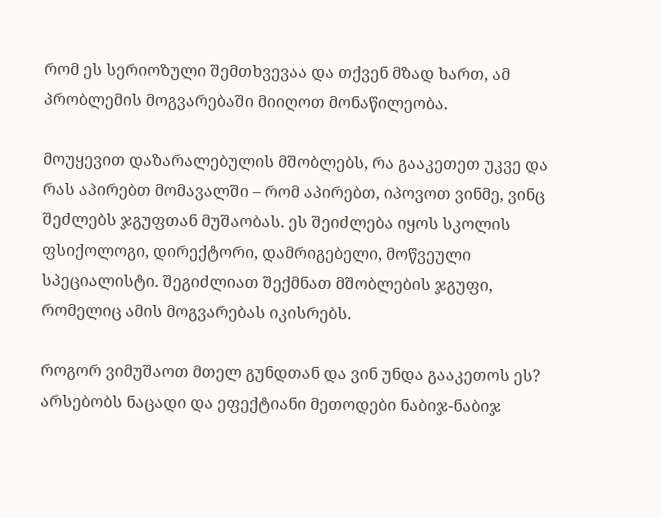რომ ეს სერიოზული შემთხვევაა და თქვენ მზად ხართ, ამ პრობლემის მოგვარებაში მიიღოთ მონაწილეობა.

მოუყევით დაზარალებულის მშობლებს, რა გააკეთეთ უკვე და რას აპირებთ მომავალში – რომ აპირებთ, იპოვოთ ვინმე, ვინც შეძლებს ჯგუფთან მუშაობას. ეს შეიძლება იყოს სკოლის ფსიქოლოგი, დირექტორი, დამრიგებელი, მოწვეული სპეციალისტი. შეგიძლიათ შექმნათ მშობლების ჯგუფი, რომელიც ამის მოგვარებას იკისრებს.

როგორ ვიმუშაოთ მთელ გუნდთან და ვინ უნდა გააკეთოს ეს? არსებობს ნაცადი და ეფექტიანი მეთოდები ნაბიჯ-ნაბიჯ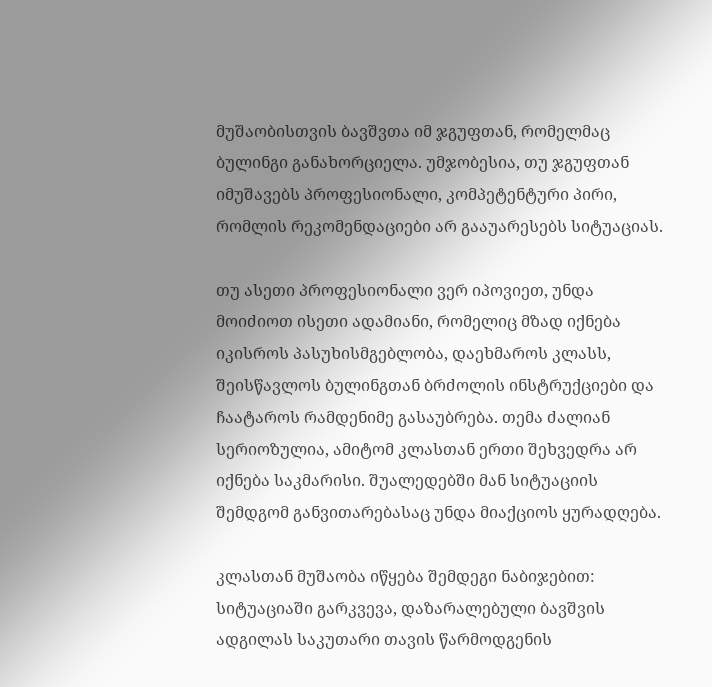მუშაობისთვის ბავშვთა იმ ჯგუფთან, რომელმაც ბულინგი განახორციელა. უმჯობესია, თუ ჯგუფთან იმუშავებს პროფესიონალი, კომპეტენტური პირი, რომლის რეკომენდაციები არ გააუარესებს სიტუაციას.

თუ ასეთი პროფესიონალი ვერ იპოვიეთ, უნდა მოიძიოთ ისეთი ადამიანი, რომელიც მზად იქნება იკისროს პასუხისმგებლობა, დაეხმაროს კლასს, შეისწავლოს ბულინგთან ბრძოლის ინსტრუქციები და ჩაატაროს რამდენიმე გასაუბრება. თემა ძალიან სერიოზულია, ამიტომ კლასთან ერთი შეხვედრა არ იქნება საკმარისი. შუალედებში მან სიტუაციის შემდგომ განვითარებასაც უნდა მიაქციოს ყურადღება.

კლასთან მუშაობა იწყება შემდეგი ნაბიჯებით: სიტუაციაში გარკვევა, დაზარალებული ბავშვის ადგილას საკუთარი თავის წარმოდგენის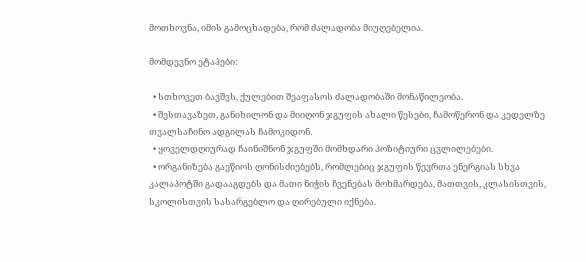მოთხოვნა, იმის გამოცხადება, რომ ძალადობა მიუღებელია.

მომდევნო ეტაპები:

  • სთხოვეთ ბავშვს, ქულებით შეაფასოს ძალადობაში მონაწილეობა.
  • შესთავაზეთ, განიხილონ და მიიღონ ჯგუფის ახალი წესები, ჩამოწერონ და კედელზე თვალსაჩინო ადგილას ჩამოკიდონ.
  • ყოველდღიურად ჩაინიშნონ ჯგუფში მომხდარი პოზიტიური ცვლილებები.
  • ორგანიზება გაეწიოს ღონისძიებებს, რომლებიც ჯგუფის წევრთა ენერგიას სხვა კალაპოტში გადააგდებს და მათი ნიჭის ჩვენებას მოხმარდება, მათთვის, კლასისთვის, სკოლისთვის სასარგებლო და ღირებული იქნება.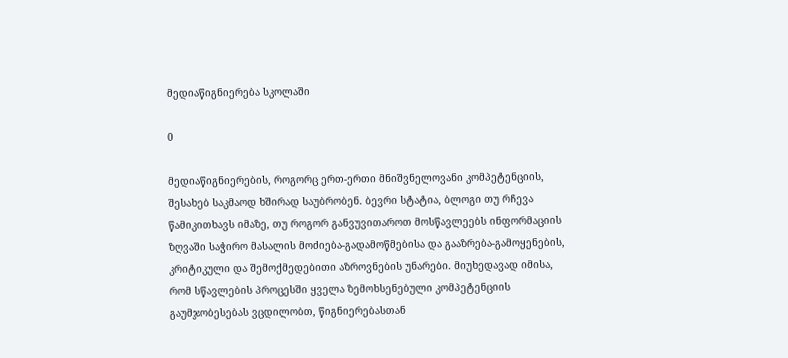მედიაწიგნიერება სკოლაში

0

მედიაწიგნიერების, როგორც ერთ-ერთი მნიშვნელოვანი კომპეტენციის, შესახებ საკმაოდ ხშირად საუბრობენ. ბევრი სტატია, ბლოგი თუ რჩევა წამიკითხავს იმაზე, თუ როგორ განვუვითაროთ მოსწავლეებს ინფორმაციის ზღვაში საჭირო მასალის მოძიება-გადამოწმებისა და გააზრება-გამოყენების, კრიტიკული და შემოქმედებითი აზროვნების უნარები. მიუხედავად იმისა, რომ სწავლების პროცესში ყველა ზემოხსენებული კომპეტენციის გაუმჯობესებას ვცდილობთ, წიგნიერებასთან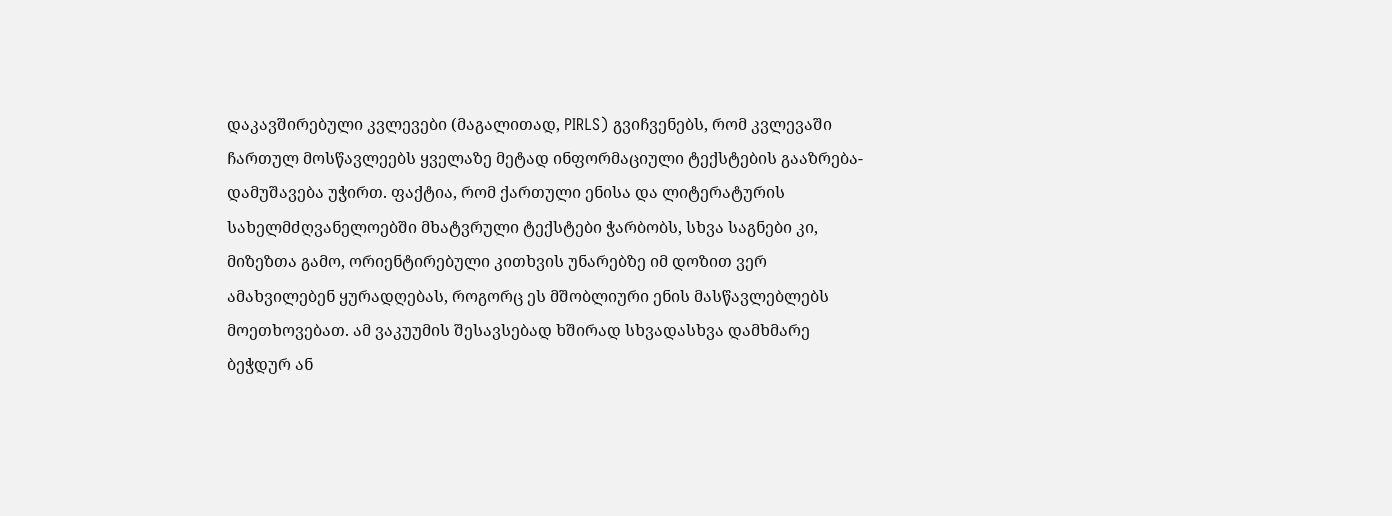დაკავშირებული კვლევები (მაგალითად, PIRLS) გვიჩვენებს, რომ კვლევაში ჩართულ მოსწავლეებს ყველაზე მეტად ინფორმაციული ტექსტების გააზრება-დამუშავება უჭირთ. ფაქტია, რომ ქართული ენისა და ლიტერატურის სახელმძღვანელოებში მხატვრული ტექსტები ჭარბობს, სხვა საგნები კი, მიზეზთა გამო, ორიენტირებული კითხვის უნარებზე იმ დოზით ვერ ამახვილებენ ყურადღებას, როგორც ეს მშობლიური ენის მასწავლებლებს მოეთხოვებათ. ამ ვაკუუმის შესავსებად ხშირად სხვადასხვა დამხმარე ბეჭდურ ან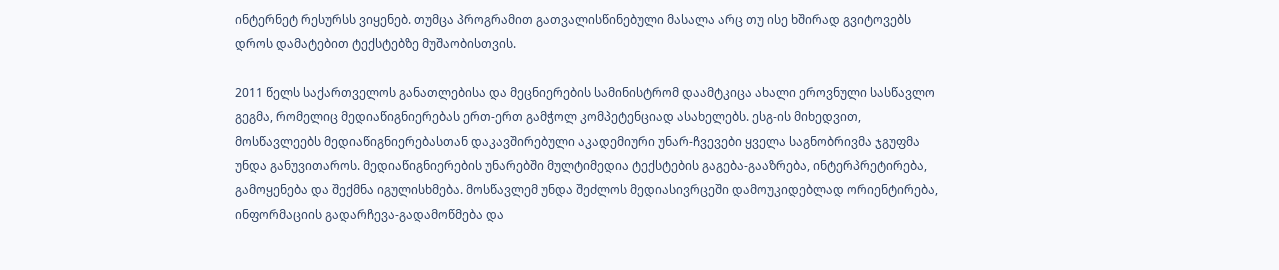ინტერნეტ რესურსს ვიყენებ. თუმცა პროგრამით გათვალისწინებული მასალა არც თუ ისე ხშირად გვიტოვებს დროს დამატებით ტექსტებზე მუშაობისთვის.

2011 წელს საქართველოს განათლებისა და მეცნიერების სამინისტრომ დაამტკიცა ახალი ეროვნული სასწავლო გეგმა, რომელიც მედიაწიგნიერებას ერთ-ერთ გამჭოლ კომპეტენციად ასახელებს. ესგ-ის მიხედვით, მოსწავლეებს მედიაწიგნიერებასთან დაკავშირებული აკადემიური უნარ-ჩვევები ყველა საგნობრივმა ჯგუფმა უნდა განუვითაროს. მედიაწიგნიერების უნარებში მულტიმედია ტექსტების გაგება-გააზრება, ინტერპრეტირება, გამოყენება და შექმნა იგულისხმება. მოსწავლემ უნდა შეძლოს მედიასივრცეში დამოუკიდებლად ორიენტირება, ინფორმაციის გადარჩევა-გადამოწმება და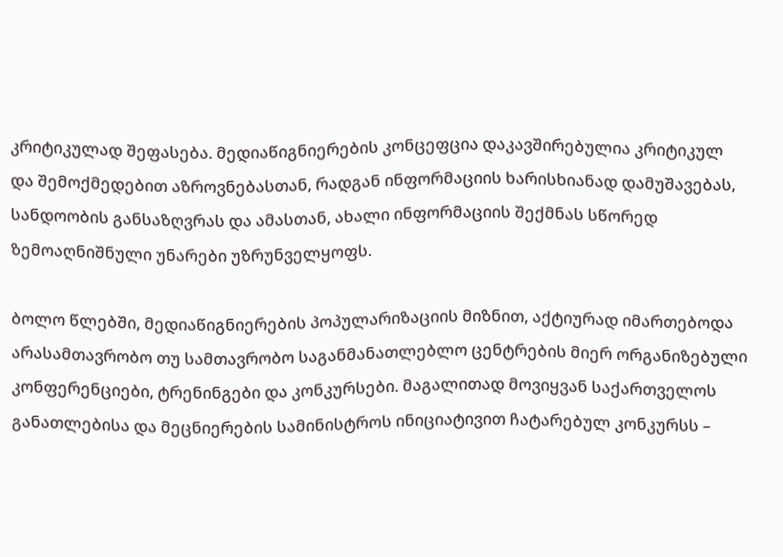კრიტიკულად შეფასება. მედიაწიგნიერების კონცეფცია დაკავშირებულია კრიტიკულ და შემოქმედებით აზროვნებასთან, რადგან ინფორმაციის ხარისხიანად დამუშავებას, სანდოობის განსაზღვრას და ამასთან, ახალი ინფორმაციის შექმნას სწორედ ზემოაღნიშნული უნარები უზრუნველყოფს.

ბოლო წლებში, მედიაწიგნიერების პოპულარიზაციის მიზნით, აქტიურად იმართებოდა არასამთავრობო თუ სამთავრობო საგანმანათლებლო ცენტრების მიერ ორგანიზებული კონფერენციები, ტრენინგები და კონკურსები. მაგალითად მოვიყვან საქართველოს განათლებისა და მეცნიერების სამინისტროს ინიციატივით ჩატარებულ კონკურსს –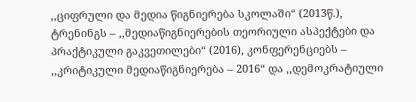,,ციფრული და მედია წიგნიერება სკოლაში“ (2013წ.), ტრენინგს – ,,მედიაწიგნიერების თეორიული ასპექტები და პრაქტიკული გაკვეთილები“ (2016), კონფერენციებს –  ,,კრიტიკული მედიაწიგნიერება – 2016“ და ,,დემოკრატიული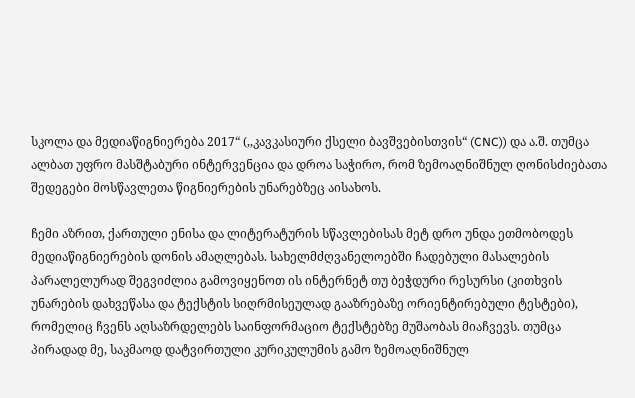სკოლა და მედიაწიგნიერება 2017“ (,,კავკასიური ქსელი ბავშვებისთვის“ (CNC)) და ა.შ. თუმცა ალბათ უფრო მასშტაბური ინტერვენცია და დროა საჭირო, რომ ზემოაღნიშნულ ღონისძიებათა შედეგები მოსწავლეთა წიგნიერების უნარებზეც აისახოს.

ჩემი აზრით, ქართული ენისა და ლიტერატურის სწავლებისას მეტ დრო უნდა ეთმობოდეს მედიაწიგნიერების დონის ამაღლებას. სახელმძღვანელოებში ჩადებული მასალების პარალელურად შეგვიძლია გამოვიყენოთ ის ინტერნეტ თუ ბეჭდური რესურსი (კითხვის უნარების დახვეწასა და ტექსტის სიღრმისეულად გააზრებაზე ორიენტირებული ტესტები), რომელიც ჩვენს აღსაზრდელებს საინფორმაციო ტექსტებზე მუშაობას მიაჩვევს. თუმცა პირადად მე, საკმაოდ დატვირთული კურიკულუმის გამო ზემოაღნიშნულ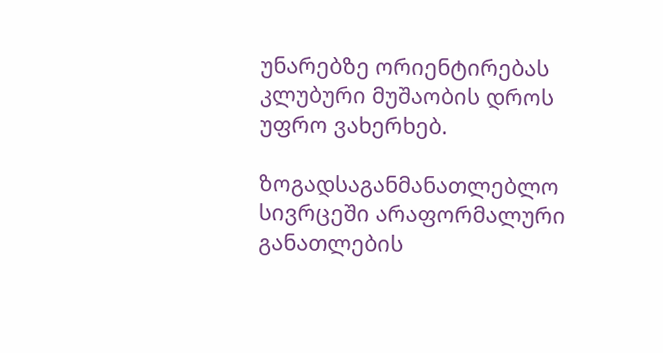უნარებზე ორიენტირებას კლუბური მუშაობის დროს უფრო ვახერხებ.

ზოგადსაგანმანათლებლო სივრცეში არაფორმალური განათლების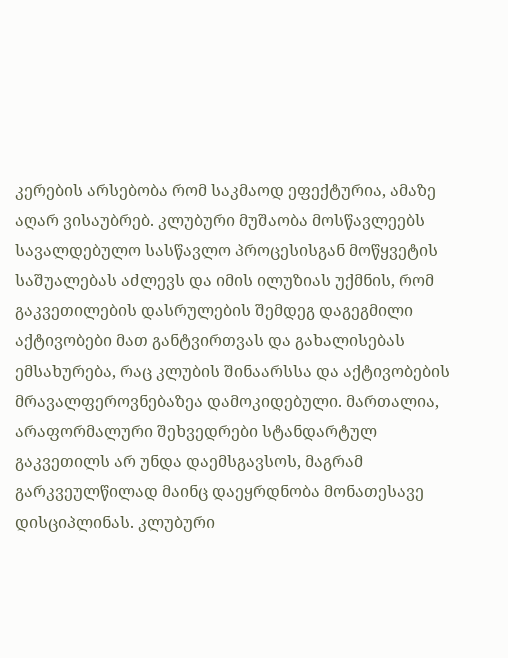კერების არსებობა რომ საკმაოდ ეფექტურია, ამაზე აღარ ვისაუბრებ. კლუბური მუშაობა მოსწავლეებს სავალდებულო სასწავლო პროცესისგან მოწყვეტის საშუალებას აძლევს და იმის ილუზიას უქმნის, რომ გაკვეთილების დასრულების შემდეგ დაგეგმილი აქტივობები მათ განტვირთვას და გახალისებას ემსახურება, რაც კლუბის შინაარსსა და აქტივობების მრავალფეროვნებაზეა დამოკიდებული. მართალია, არაფორმალური შეხვედრები სტანდარტულ გაკვეთილს არ უნდა დაემსგავსოს, მაგრამ გარკვეულწილად მაინც დაეყრდნობა მონათესავე დისციპლინას. კლუბური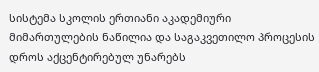სისტემა სკოლის ერთიანი აკადემიური მიმართულების ნაწილია და საგაკვეთილო პროცესის დროს აქცენტირებულ უნარებს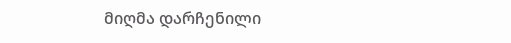მიღმა დარჩენილი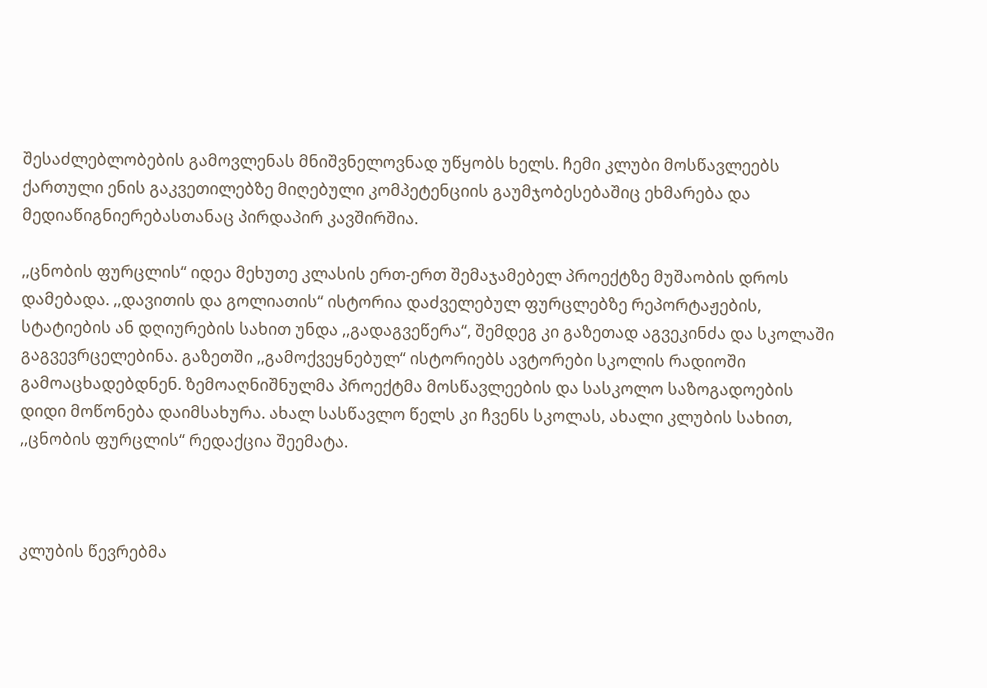შესაძლებლობების გამოვლენას მნიშვნელოვნად უწყობს ხელს. ჩემი კლუბი მოსწავლეებს ქართული ენის გაკვეთილებზე მიღებული კომპეტენციის გაუმჯობესებაშიც ეხმარება და მედიაწიგნიერებასთანაც პირდაპირ კავშირშია.

,,ცნობის ფურცლის“ იდეა მეხუთე კლასის ერთ-ერთ შემაჯამებელ პროექტზე მუშაობის დროს დამებადა. ,,დავითის და გოლიათის“ ისტორია დაძველებულ ფურცლებზე რეპორტაჟების, სტატიების ან დღიურების სახით უნდა ,,გადაგვეწერა“, შემდეგ კი გაზეთად აგვეკინძა და სკოლაში გაგვევრცელებინა. გაზეთში ,,გამოქვეყნებულ“ ისტორიებს ავტორები სკოლის რადიოში გამოაცხადებდნენ. ზემოაღნიშნულმა პროექტმა მოსწავლეების და სასკოლო საზოგადოების დიდი მოწონება დაიმსახურა. ახალ სასწავლო წელს კი ჩვენს სკოლას, ახალი კლუბის სახით, ,,ცნობის ფურცლის“ რედაქცია შეემატა.



კლუბის წევრებმა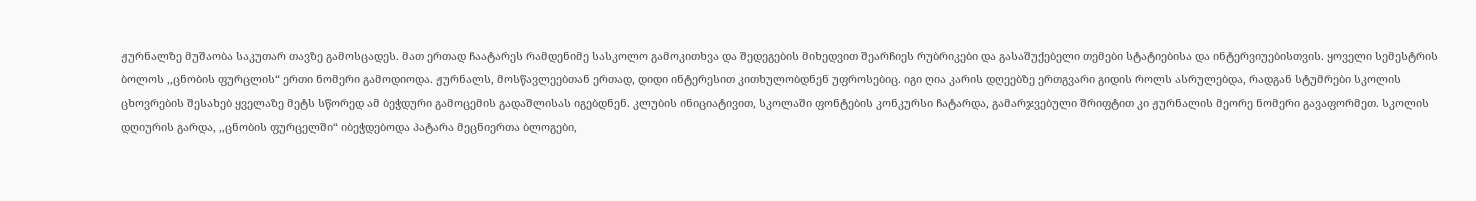ჟურნალზე მუშაობა საკუთარ თავზე გამოსცადეს. მათ ერთად ჩაატარეს რამდენიმე სასკოლო გამოკითხვა და შედეგების მიხედვით შეარჩიეს რუბრიკები და გასაშუქებელი თემები სტატიებისა და ინტერვიუებისთვის. ყოველი სემესტრის ბოლოს ,,ცნობის ფურცლის“ ერთი ნომერი გამოდიოდა. ჟურნალს, მოსწავლეებთან ერთად, დიდი ინტერესით კითხულობდნენ უფროსებიც. იგი ღია კარის დღეებზე ერთგვარი გიდის როლს ასრულებდა, რადგან სტუმრები სკოლის ცხოვრების შესახებ ყველაზე მეტს სწორედ ამ ბეჭდური გამოცემის გადაშლისას იგებდნენ. კლუბის ინიციატივით, სკოლაში ფონტების კონკურსი ჩატარდა, გამარჯვებული შრიფტით კი ჟურნალის მეორე ნომერი გავაფორმეთ. სკოლის დღიურის გარდა, ,,ცნობის ფურცელში“ იბეჭდებოდა პატარა მეცნიერთა ბლოგები,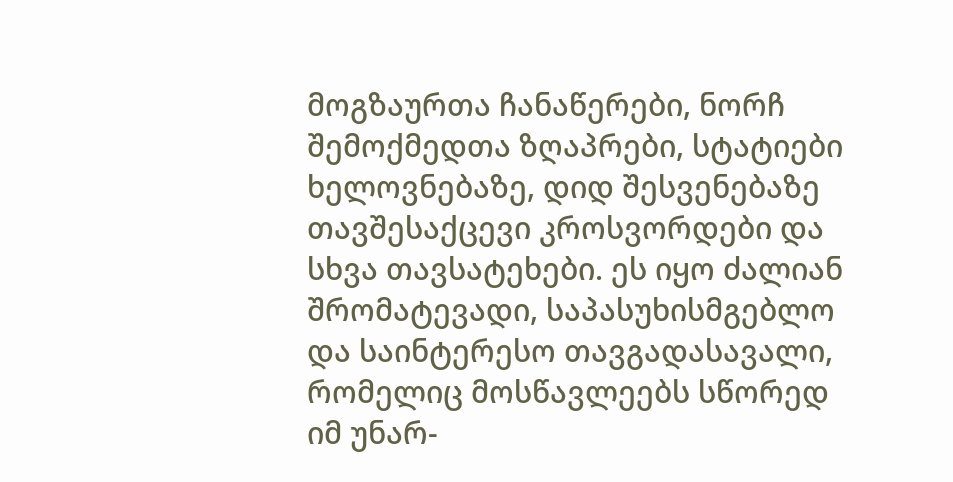მოგზაურთა ჩანაწერები, ნორჩ შემოქმედთა ზღაპრები, სტატიები ხელოვნებაზე, დიდ შესვენებაზე თავშესაქცევი კროსვორდები და სხვა თავსატეხები. ეს იყო ძალიან შრომატევადი, საპასუხისმგებლო და საინტერესო თავგადასავალი, რომელიც მოსწავლეებს სწორედ იმ უნარ-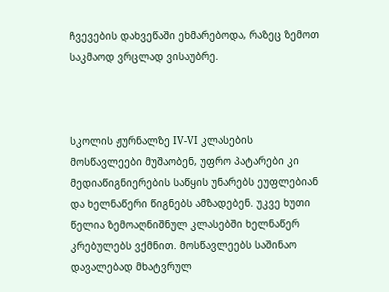ჩვევების დახვეწაში ეხმარებოდა, რაზეც ზემოთ საკმაოდ ვრცლად ვისაუბრე.



სკოლის ჟურნალზე IV-VI კლასების მოსწავლეები მუშაობენ, უფრო პატარები კი მედიაწიგნიერების საწყის უნარებს ეუფლებიან და ხელნაწერი წიგნებს ამზადებენ. უკვე ხუთი წელია ზემოაღნიშნულ კლასებში ხელნაწერ კრებულებს ვქმნით. მოსწავლეებს საშინაო დავალებად მხატვრულ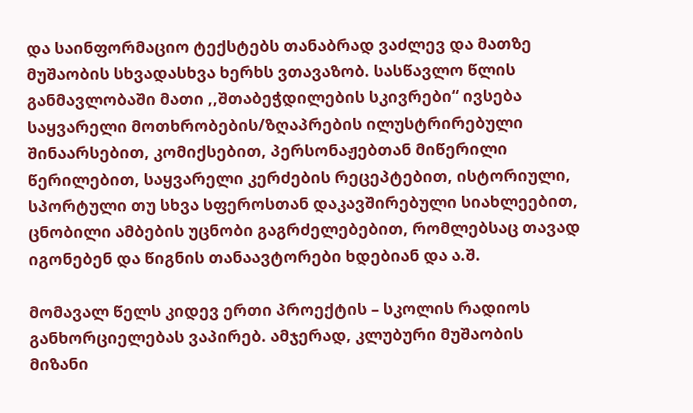და საინფორმაციო ტექსტებს თანაბრად ვაძლევ და მათზე მუშაობის სხვადასხვა ხერხს ვთავაზობ. სასწავლო წლის განმავლობაში მათი ,,შთაბეჭდილების სკივრები“ ივსება საყვარელი მოთხრობების/ზღაპრების ილუსტრირებული შინაარსებით, კომიქსებით, პერსონაჟებთან მიწერილი წერილებით, საყვარელი კერძების რეცეპტებით, ისტორიული, სპორტული თუ სხვა სფეროსთან დაკავშირებული სიახლეებით, ცნობილი ამბების უცნობი გაგრძელებებით, რომლებსაც თავად იგონებენ და წიგნის თანაავტორები ხდებიან და ა.შ.

მომავალ წელს კიდევ ერთი პროექტის – სკოლის რადიოს განხორციელებას ვაპირებ. ამჯერად, კლუბური მუშაობის მიზანი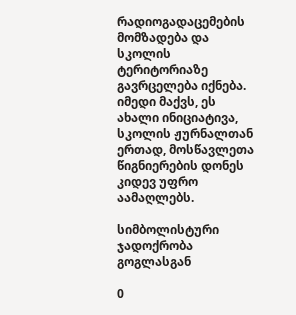რადიოგადაცემების მომზადება და სკოლის ტერიტორიაზე გავრცელება იქნება. იმედი მაქვს, ეს ახალი ინიციატივა, სკოლის ჟურნალთან ერთად, მოსწავლეთა წიგნიერების დონეს კიდევ უფრო აამაღლებს.

სიმბოლისტური ჯადოქრობა გოგლასგან

0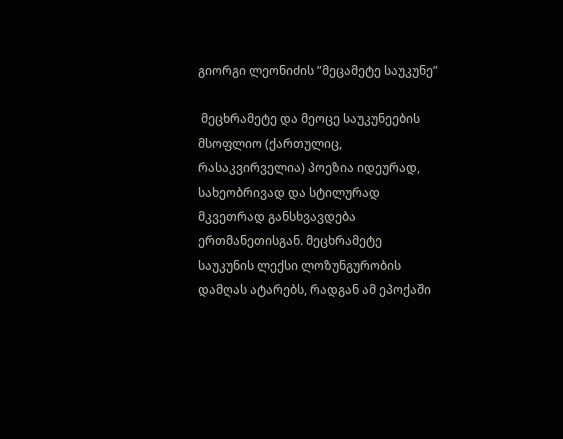გიორგი ლეონიძის ”მეცამეტე საუკუნე”

 მეცხრამეტე და მეოცე საუკუნეების მსოფლიო (ქართულიც, რასაკვირველია) პოეზია იდეურად, სახეობრივად და სტილურად მკვეთრად განსხვავდება ერთმანეთისგან. მეცხრამეტე საუკუნის ლექსი ლოზუნგურობის დამღას ატარებს, რადგან ამ ეპოქაში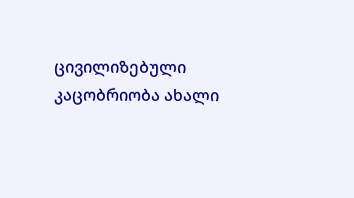ცივილიზებული კაცობრიობა ახალი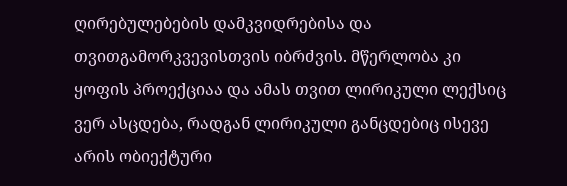ღირებულებების დამკვიდრებისა და თვითგამორკვევისთვის იბრძვის. მწერლობა კი ყოფის პროექციაა და ამას თვით ლირიკული ლექსიც ვერ ასცდება, რადგან ლირიკული განცდებიც ისევე არის ობიექტური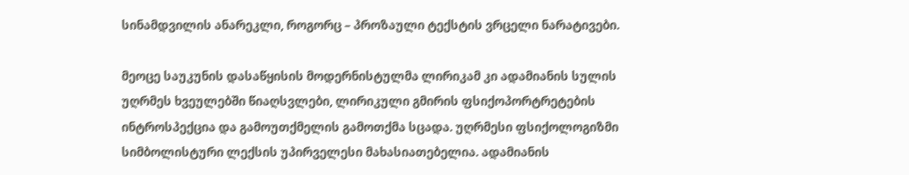სინამდვილის ანარეკლი, როგორც – პროზაული ტექსტის ვრცელი ნარატივები.

მეოცე საუკუნის დასაწყისის მოდერნისტულმა ლირიკამ კი ადამიანის სულის უღრმეს ხვეულებში წიაღსვლები, ლირიკული გმირის ფსიქოპორტრეტების ინტროსპექცია და გამოუთქმელის გამოთქმა სცადა. უღრმესი ფსიქოლოგიზმი სიმბოლისტური ლექსის უპირველესი მახასიათებელია. ადამიანის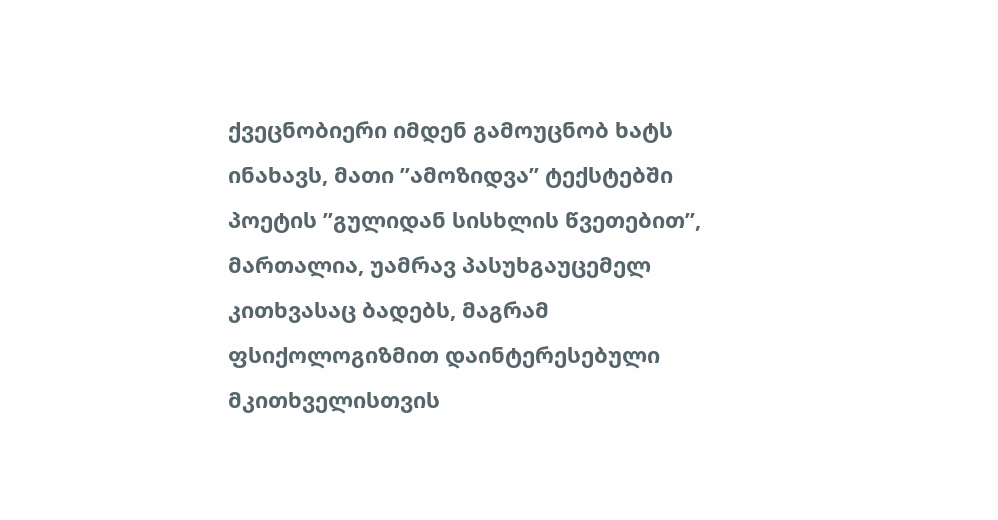ქვეცნობიერი იმდენ გამოუცნობ ხატს ინახავს, მათი ”ამოზიდვა” ტექსტებში პოეტის ”გულიდან სისხლის წვეთებით”, მართალია, უამრავ პასუხგაუცემელ კითხვასაც ბადებს, მაგრამ ფსიქოლოგიზმით დაინტერესებული მკითხველისთვის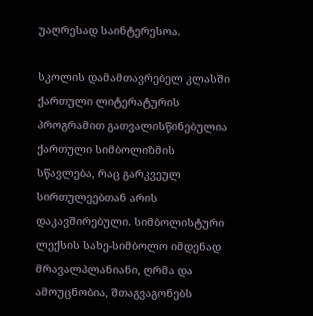უაღრესად საინტერესოა.

სკოლის დამამთავრებელ კლასში ქართული ლიტერატურის პროგრამით გათვალისწინებულია ქართული სიმბოლიზმის სწავლება, რაც გარკვეულ სირთულეებთან არის დაკავშირებული. სიმბოლისტური ლექსის სახე-სიმბოლო იმდენად მრავალპლანიანი, ღრმა და ამოუცნობია, შთაგვაგონებს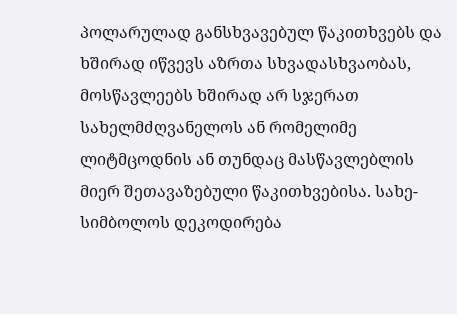პოლარულად განსხვავებულ წაკითხვებს და ხშირად იწვევს აზრთა სხვადასხვაობას, მოსწავლეებს ხშირად არ სჯერათ სახელმძღვანელოს ან რომელიმე ლიტმცოდნის ან თუნდაც მასწავლებლის მიერ შეთავაზებული წაკითხვებისა. სახე-სიმბოლოს დეკოდირება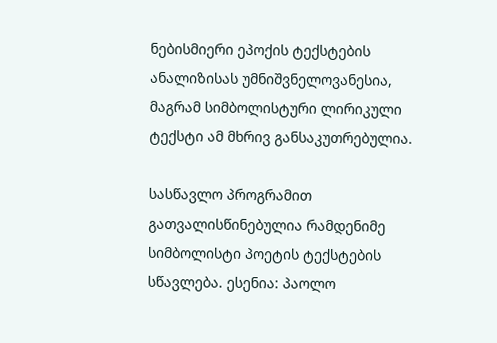ნებისმიერი ეპოქის ტექსტების ანალიზისას უმნიშვნელოვანესია, მაგრამ სიმბოლისტური ლირიკული ტექსტი ამ მხრივ განსაკუთრებულია.

სასწავლო პროგრამით გათვალისწინებულია რამდენიმე სიმბოლისტი პოეტის ტექსტების სწავლება. ესენია: პაოლო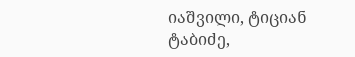იაშვილი, ტიციან ტაბიძე,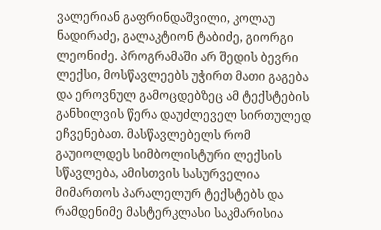ვალერიან გაფრინდაშვილი, კოლაუ ნადირაძე, გალაკტიონ ტაბიძე, გიორგი ლეონიძე. პროგრამაში არ შედის ბევრი ლექსი, მოსწავლეებს უჭირთ მათი გაგება და ეროვნულ გამოცდებზეც ამ ტექსტების განხილვის წერა დაუძლეველ სირთულედ ეჩვენებათ. მასწავლებელს რომ გაუიოლდეს სიმბოლისტური ლექსის სწავლება, ამისთვის სასურველია მიმართოს პარალელურ ტექსტებს და რამდენიმე მასტერკლასი საკმარისია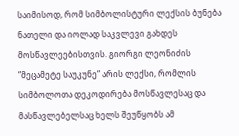საიმისოდ, რომ სიმბოლისტური ლექსის ბუნება ნათელი და იოლად საკვლევი გახდეს მოსწავლეებისთვის. გიორგი ლეონიძის ”მეცამეტე საუკუნე” არის ლექსი, რომლის სიმბოლოთა დეკოდირება მოსწავლესაც და მასწავლებელსაც ხელს შეუწყობს ამ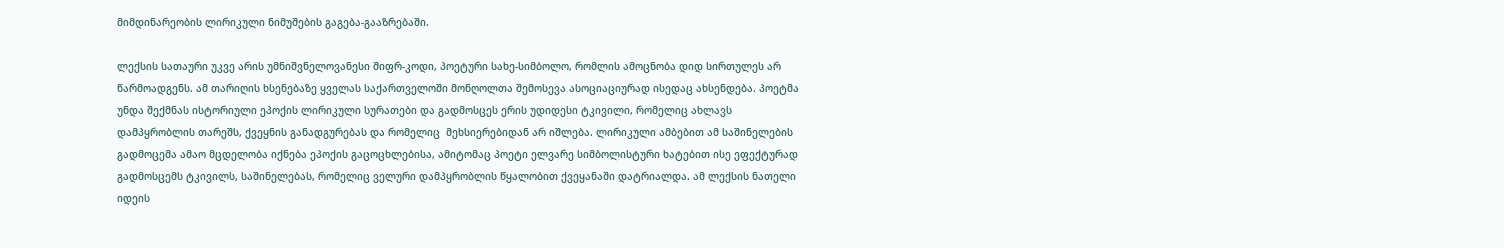მიმდინარეობის ლირიკული ნიმუშების გაგება-გააზრებაში.

ლექსის სათაური უკვე არის უმნიშვნელოვანესი შიფრ-კოდი, პოეტური სახე-სიმბოლო, რომლის ამოცნობა დიდ სირთულეს არ წარმოადგენს. ამ თარიღის ხსენებაზე ყველას საქართველოში მონღოლთა შემოსევა ასოციაციურად ისედაც ახსენდება. პოეტმა უნდა შექმნას ისტორიული ეპოქის ლირიკული სურათები და გადმოსცეს ერის უდიდესი ტკივილი, რომელიც ახლავს დამპყრობლის თარეშს, ქვეყნის განადგურებას და რომელიც  მეხსიერებიდან არ იშლება. ლირიკული ამბებით ამ საშინელების გადმოცემა ამაო მცდელობა იქნება ეპოქის გაცოცხლებისა, ამიტომაც პოეტი ელვარე სიმბოლისტური ხატებით ისე ეფექტურად გადმოსცემს ტკივილს, საშინელებას, რომელიც ველური დამპყრობლის წყალობით ქვეყანაში დატრიალდა. ამ ლექსის ნათელი იდეის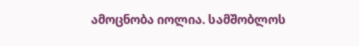ამოცნობა იოლია. სამშობლოს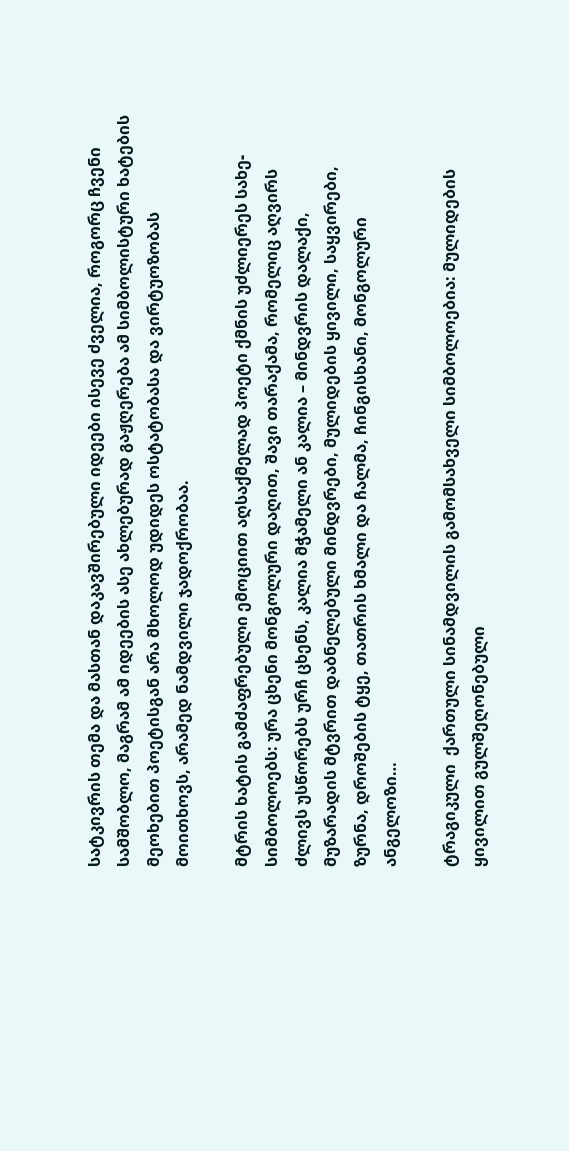სატკივრის თემა და მასთან დაკავშირებული იდეები ისევე ძველია, როგორც ჩვენი სამშობლო, მაგრამ ამ იდეების ასე ახლებურად გაჟღერება ამ სიმბოლისტური ხატების მეოხებით პოეტისგან არა მხოლოდ უდიდეს ოსტატობასა და ვირტუოზობას მოითხოვს, არამედ ნამდვილი ჯადოქრობაა.

მტრის ხატის გამძაფრებული ემოციით აღსაქმელად პოეტი ქმნის უძლიერეს სახე-სიმბოლოებს: ურა ცხენი მონგოლური დაღით, შავი თარაქამა, რომელიც აღვირს ძლივს უსწორებს ურჩ ცხენს, კალია მჭამელი ან კალია – მინდვრის დალაქი, მუზარადის მტვრით დაბნელებული მინდვრები, მულიდების ყივილი, საყვირები, ზურნა, დროშების ტყე, თათრის ხმალი და ჩალმა, ჩინგისხანი, მონგოლური ანგელოზი…

ტრაგიკული  ქართული სინამდვილის გამომსახველი სიმბოლოებია: მულიდების ყივილით გულშეღონებული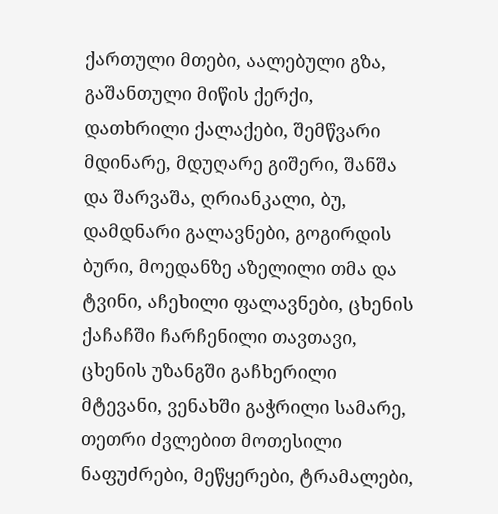ქართული მთები, აალებული გზა, გაშანთული მიწის ქერქი, დათხრილი ქალაქები, შემწვარი მდინარე, მდუღარე გიშერი, შანშა და შარვაშა, ღრიანკალი, ბუ, დამდნარი გალავნები, გოგირდის ბური, მოედანზე აზელილი თმა და ტვინი, აჩეხილი ფალავნები, ცხენის ქაჩაჩში ჩარჩენილი თავთავი, ცხენის უზანგში გაჩხერილი მტევანი, ვენახში გაჭრილი სამარე, თეთრი ძვლებით მოთესილი ნაფუძრები, მეწყერები, ტრამალები,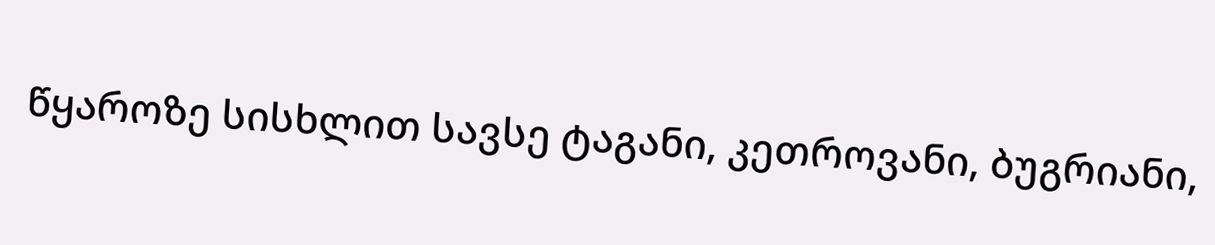წყაროზე სისხლით სავსე ტაგანი, კეთროვანი, ბუგრიანი,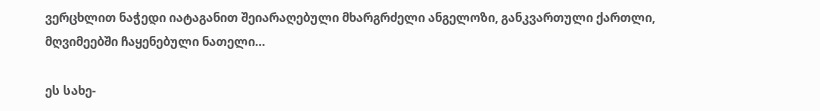ვერცხლით ნაჭედი იატაგანით შეიარაღებული მხარგრძელი ანგელოზი, განკვართული ქართლი, მღვიმეებში ჩაყენებული ნათელი…

ეს სახე-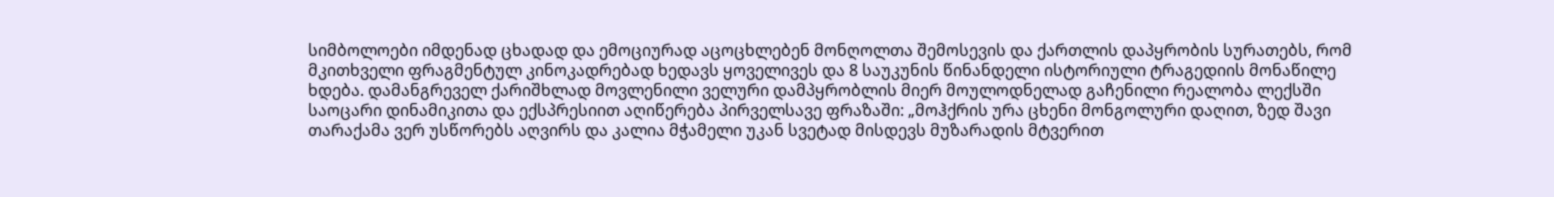სიმბოლოები იმდენად ცხადად და ემოციურად აცოცხლებენ მონღოლთა შემოსევის და ქართლის დაპყრობის სურათებს, რომ მკითხველი ფრაგმენტულ კინოკადრებად ხედავს ყოველივეს და 8 საუკუნის წინანდელი ისტორიული ტრაგედიის მონაწილე ხდება. დამანგრეველ ქარიშხლად მოვლენილი ველური დამპყრობლის მიერ მოულოდნელად გაჩენილი რეალობა ლექსში საოცარი დინამიკითა და ექსპრესიით აღიწერება პირველსავე ფრაზაში: „მოჰქრის ურა ცხენი მონგოლური დაღით, ზედ შავი თარაქამა ვერ უსწორებს აღვირს და კალია მჭამელი უკან სვეტად მისდევს მუზარადის მტვერით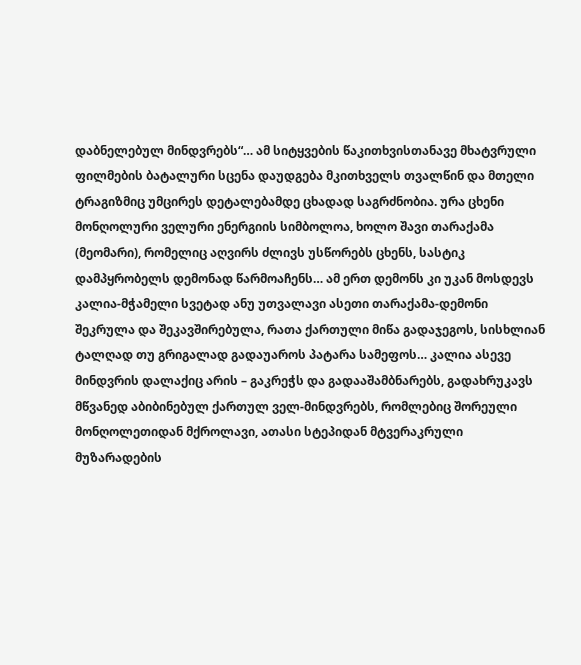დაბნელებულ მინდვრებს“… ამ სიტყვების წაკითხვისთანავე მხატვრული ფილმების ბატალური სცენა დაუდგება მკითხველს თვალწინ და მთელი ტრაგიზმიც უმცირეს დეტალებამდე ცხადად საგრძნობია. ურა ცხენი მონღოლური ველური ენერგიის სიმბოლოა, ხოლო შავი თარაქამა (მეომარი), რომელიც აღვირს ძლივს უსწორებს ცხენს, სასტიკ დამპყრობელს დემონად წარმოაჩენს… ამ ერთ დემონს კი უკან მოსდევს კალია-მჭამელი სვეტად ანუ უთვალავი ასეთი თარაქამა-დემონი შეკრულა და შეკავშირებულა, რათა ქართული მიწა გადაჯეგოს, სისხლიან ტალღად თუ გრიგალად გადაუაროს პატარა სამეფოს… კალია ასევე მინდვრის დალაქიც არის – გაკრეჭს და გადააშამბნარებს, გადახრუკავს მწვანედ აბიბინებულ ქართულ ველ-მინდვრებს, რომლებიც შორეული მონღოლეთიდან მქროლავი, ათასი სტეპიდან მტვერაკრული მუზარადების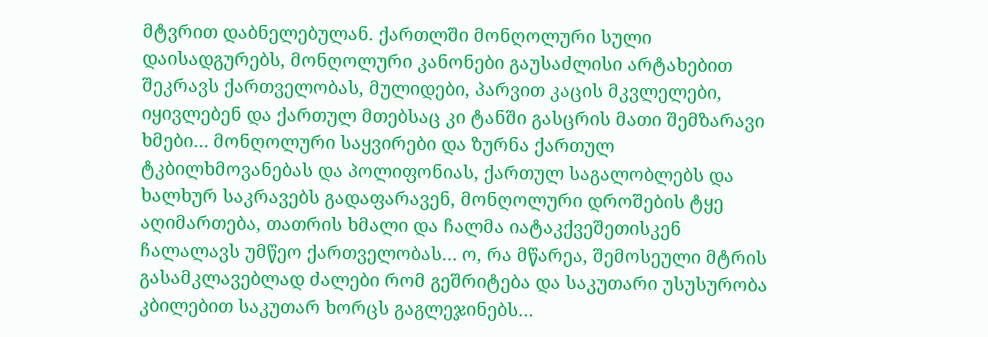მტვრით დაბნელებულან. ქართლში მონღოლური სული დაისადგურებს, მონღოლური კანონები გაუსაძლისი არტახებით შეკრავს ქართველობას, მულიდები, პარვით კაცის მკვლელები, იყივლებენ და ქართულ მთებსაც კი ტანში გასცრის მათი შემზარავი ხმები… მონღოლური საყვირები და ზურნა ქართულ ტკბილხმოვანებას და პოლიფონიას, ქართულ საგალობლებს და ხალხურ საკრავებს გადაფარავენ, მონღოლური დროშების ტყე აღიმართება, თათრის ხმალი და ჩალმა იატაკქვეშეთისკენ ჩალალავს უმწეო ქართველობას… ო, რა მწარეა, შემოსეული მტრის გასამკლავებლად ძალები რომ გეშრიტება და საკუთარი უსუსურობა კბილებით საკუთარ ხორცს გაგლეჯინებს…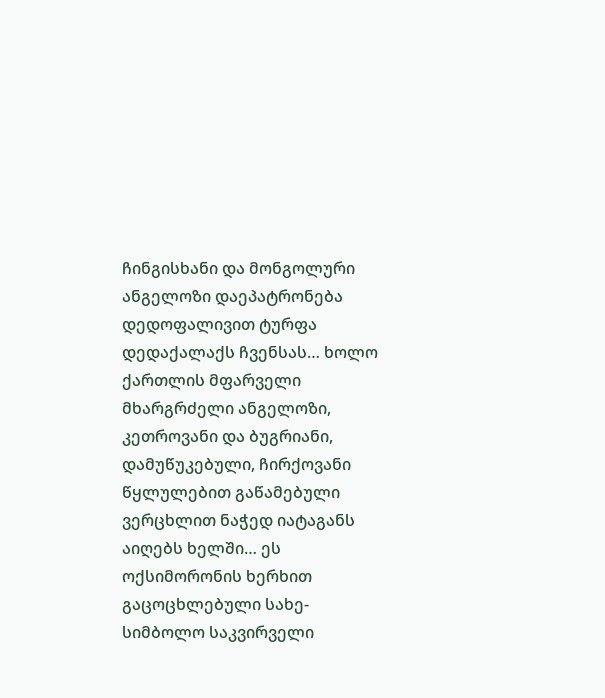ჩინგისხანი და მონგოლური ანგელოზი დაეპატრონება დედოფალივით ტურფა დედაქალაქს ჩვენსას… ხოლო ქართლის მფარველი მხარგრძელი ანგელოზი, კეთროვანი და ბუგრიანი, დამუწუკებული, ჩირქოვანი წყლულებით გაწამებული ვერცხლით ნაჭედ იატაგანს აიღებს ხელში… ეს ოქსიმორონის ხერხით გაცოცხლებული სახე-სიმბოლო საკვირველი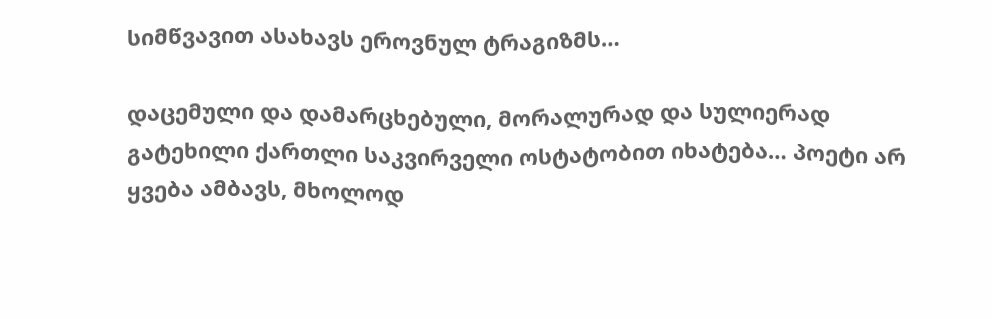სიმწვავით ასახავს ეროვნულ ტრაგიზმს…

დაცემული და დამარცხებული, მორალურად და სულიერად გატეხილი ქართლი საკვირველი ოსტატობით იხატება… პოეტი არ ყვება ამბავს, მხოლოდ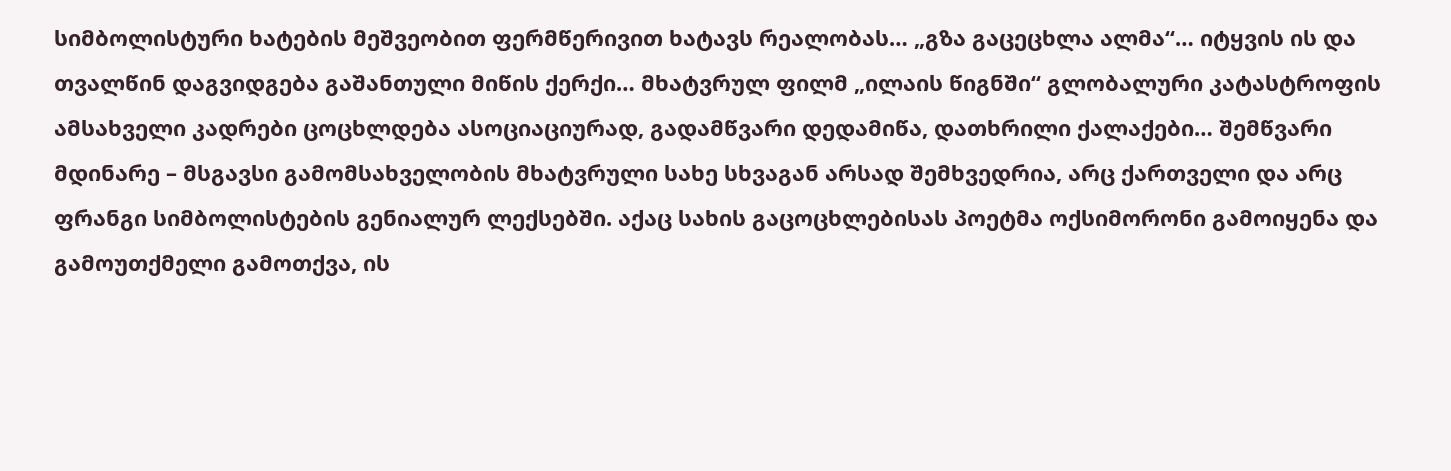სიმბოლისტური ხატების მეშვეობით ფერმწერივით ხატავს რეალობას… „გზა გაცეცხლა ალმა“… იტყვის ის და თვალწინ დაგვიდგება გაშანთული მიწის ქერქი… მხატვრულ ფილმ „ილაის წიგნში“ გლობალური კატასტროფის ამსახველი კადრები ცოცხლდება ასოციაციურად, გადამწვარი დედამიწა, დათხრილი ქალაქები… შემწვარი მდინარე – მსგავსი გამომსახველობის მხატვრული სახე სხვაგან არსად შემხვედრია, არც ქართველი და არც ფრანგი სიმბოლისტების გენიალურ ლექსებში. აქაც სახის გაცოცხლებისას პოეტმა ოქსიმორონი გამოიყენა და გამოუთქმელი გამოთქვა, ის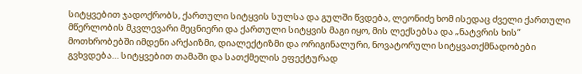სიტყვებით ჯადოქრობს, ქართული სიტყვის სულსა და გულში წვდება, ლეონიძე ხომ ისედაც ძველი ქართული მწერლობის მკვლევარი მეცნიერი და ქართული სიტყვის მაგი იყო, მის ლექსებსა და „ნატვრის ხის“ მოთხრობებში იმდენი არქაიზმი, დიალექტიზმი და ორიგინალური, ნოვატორული სიტყვათქმნადობები გვხვდება… სიტყვებით თამაში და სათქმელის ეფექტურად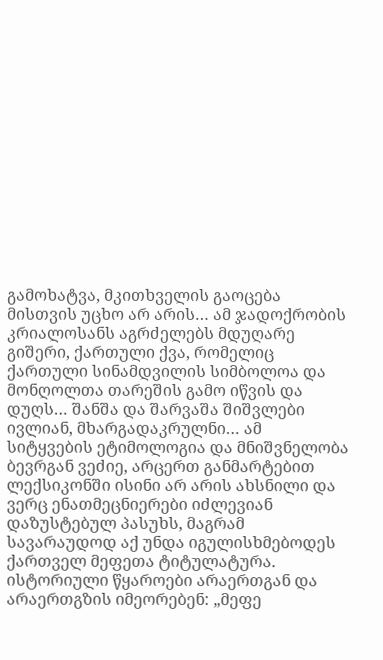გამოხატვა, მკითხველის გაოცება მისთვის უცხო არ არის… ამ ჯადოქრობის კრიალოსანს აგრძელებს მდუღარე გიშერი, ქართული ქვა, რომელიც ქართული სინამდვილის სიმბოლოა და მონღოლთა თარეშის გამო იწვის და დუღს… შანშა და შარვაშა შიშვლები ივლიან, მხარგადაკრულნი… ამ სიტყვების ეტიმოლოგია და მნიშვნელობა ბევრგან ვეძიე, არცერთ განმარტებით ლექსიკონში ისინი არ არის ახსნილი და ვერც ენათმეცნიერები იძლევიან დაზუსტებულ პასუხს, მაგრამ სავარაუდოდ აქ უნდა იგულისხმებოდეს ქართველ მეფეთა ტიტულატურა. ისტორიული წყაროები არაერთგან და არაერთგზის იმეორებენ: „მეფე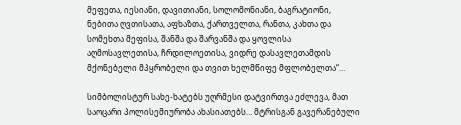მეფეთა, იესიანი, დავითიანი, სოლომონიანი, ბაგრატიონი, ნებითა ღვთისათა, აფხაზთა, ქართველთა, რანთა, კახთა და სომეხთა მეფისა, შანშა და შარვანშა და ყოვლისა აღმოსავლეთისა, ჩრდილოეთისა, ვიდრე დასავლეთამდის მქონებელი მპყრობელი და თვით ხელმწიფე მფლობელთა“…

სიმბოლისტურ სახე-ხატებს უღრმესი დატვირთვა ეძლევა, მათ საოცარი პოლისემიურობა ახასიათებს… მტრისგან გავერანებული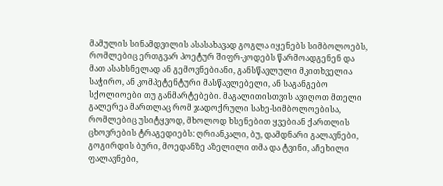მამულის სინამდვილის ასასახავად გოგლა იყენებს სიმბოლოებს, რომლებიც ერთგვარ პოეტურ შიფრ-კოდებს წარმოადგენენ და მათ ასახსნელად ან გემოვნებიანი, განსწავლული მკითხველია საჭირო, ან კომპეტენტური მასწავლებელი, ან საგანგებო სქოლიოები თუ განმარტებები. მაგალითისთვის ავიღოთ მთელი გალერეა მართლაც რომ ჯადოქრული სახე-სიმბოლოებისა, რომლებიც უსიტყვოდ, მხოლოდ ხსენებით ყვებიან ქართლის ცხოვრების ტრაგედიებს: ღრიანკალი, ბუ, დამდნარი გალავნები, გოგირდის ბური, მოედანზე აზელილი თმა და ტვინი, აჩეხილი ფალავნები,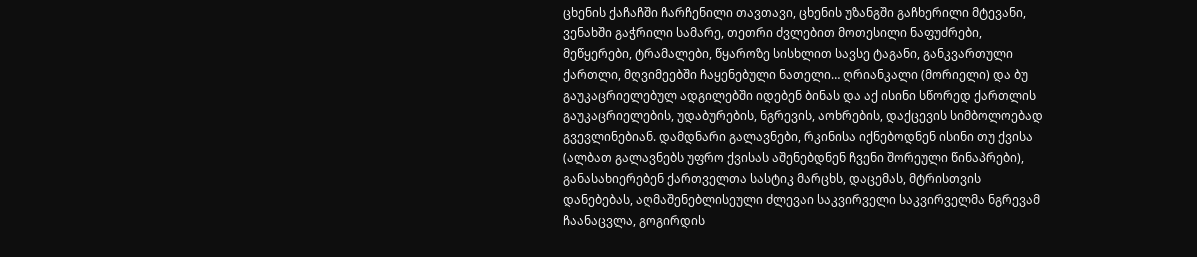ცხენის ქაჩაჩში ჩარჩენილი თავთავი, ცხენის უზანგში გაჩხერილი მტევანი, ვენახში გაჭრილი სამარე, თეთრი ძვლებით მოთესილი ნაფუძრები, მეწყერები, ტრამალები, წყაროზე სისხლით სავსე ტაგანი, განკვართული ქართლი, მღვიმეებში ჩაყენებული ნათელი… ღრიანკალი (მორიელი) და ბუ გაუკაცრიელებულ ადგილებში იდებენ ბინას და აქ ისინი სწორედ ქართლის გაუკაცრიელების, უდაბურების, ნგრევის, აოხრების, დაქცევის სიმბოლოებად გვევლინებიან. დამდნარი გალავნები, რკინისა იქნებოდნენ ისინი თუ ქვისა (ალბათ გალავნებს უფრო ქვისას აშენებდნენ ჩვენი შორეული წინაპრები), განასახიერებენ ქართველთა სასტიკ მარცხს, დაცემას, მტრისთვის დანებებას, აღმაშენებლისეული ძლევაი საკვირველი საკვირველმა ნგრევამ  ჩაანაცვლა, გოგირდის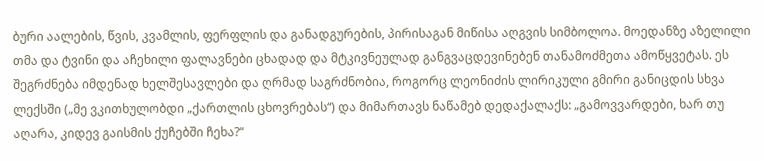ბური აალების, წვის, კვამლის, ფერფლის და განადგურების, პირისაგან მიწისა აღგვის სიმბოლოა. მოედანზე აზელილი თმა და ტვინი და აჩეხილი ფალავნები ცხადად და მტკივნეულად განგვაცდევინებენ თანამოძმეთა ამოწყვეტას. ეს შეგრძნება იმდენად ხელშესავლები და ღრმად საგრძნობია, როგორც ლეონიძის ლირიკული გმირი განიცდის სხვა ლექსში („მე ვკითხულობდი „ქართლის ცხოვრებას“) და მიმართავს ნაწამებ დედაქალაქს: „გამოვვარდები, ხარ თუ აღარა, კიდევ გაისმის ქუჩებში ჩეხა?“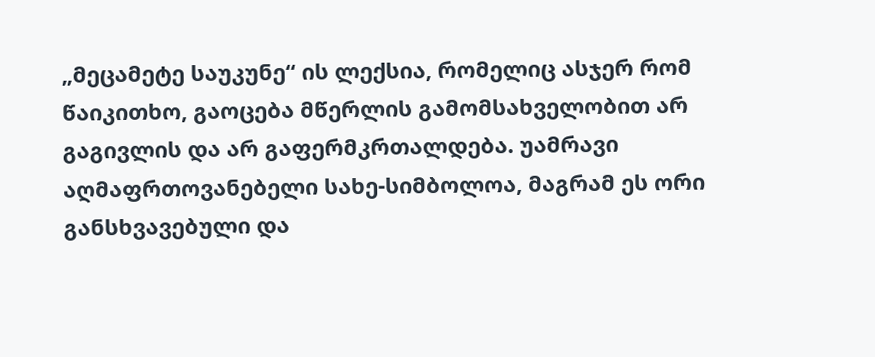„მეცამეტე საუკუნე“ ის ლექსია, რომელიც ასჯერ რომ წაიკითხო, გაოცება მწერლის გამომსახველობით არ გაგივლის და არ გაფერმკრთალდება. უამრავი აღმაფრთოვანებელი სახე-სიმბოლოა, მაგრამ ეს ორი განსხვავებული და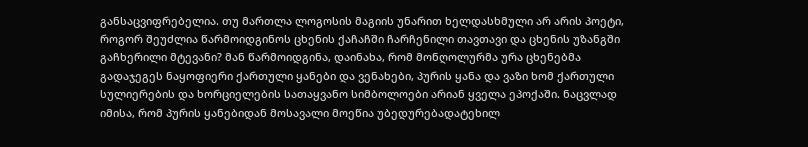განსაცვიფრებელია. თუ მართლა ლოგოსის მაგიის უნარით ხელდასხმული არ არის პოეტი, როგორ შეუძლია წარმოიდგინოს ცხენის ქაჩაჩში ჩარჩენილი თავთავი და ცხენის უზანგში გაჩხერილი მტევანი? მან წარმოიდგინა, დაინახა, რომ მონღოლურმა ურა ცხენებმა გადაჯეგეს ნაყოფიერი ქართული ყანები და ვენახები, პურის ყანა და ვაზი ხომ ქართული სულიერების და ხორციელების სათაყვანო სიმბოლოები არიან ყველა ეპოქაში. ნაცვლად იმისა, რომ პურის ყანებიდან მოსავალი მოეწია უბედურებადატეხილ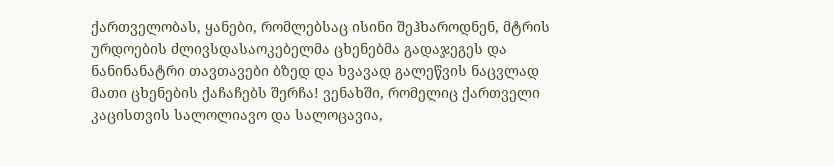ქართველობას, ყანები, რომლებსაც ისინი შეჰხაროდნენ, მტრის ურდოების ძლივსდასაოკებელმა ცხენებმა გადაჯეგეს და ნანინანატრი თავთავები ბზედ და ხვავად გალეწვის ნაცვლად მათი ცხენების ქაჩაჩებს შერჩა! ვენახში, რომელიც ქართველი კაცისთვის სალოლიავო და სალოცავია,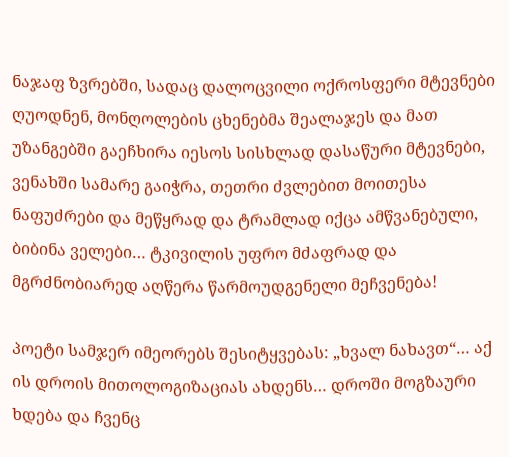ნაჯაფ ზვრებში, სადაც დალოცვილი ოქროსფერი მტევნები ღუოდნენ, მონღოლების ცხენებმა შეალაჯეს და მათ უზანგებში გაეჩხირა იესოს სისხლად დასაწური მტევნები, ვენახში სამარე გაიჭრა, თეთრი ძვლებით მოითესა ნაფუძრები და მეწყრად და ტრამლად იქცა ამწვანებული, ბიბინა ველები… ტკივილის უფრო მძაფრად და მგრძნობიარედ აღწერა წარმოუდგენელი მეჩვენება!

პოეტი სამჯერ იმეორებს შესიტყვებას: „ხვალ ნახავთ“… აქ ის დროის მითოლოგიზაციას ახდენს… დროში მოგზაური ხდება და ჩვენც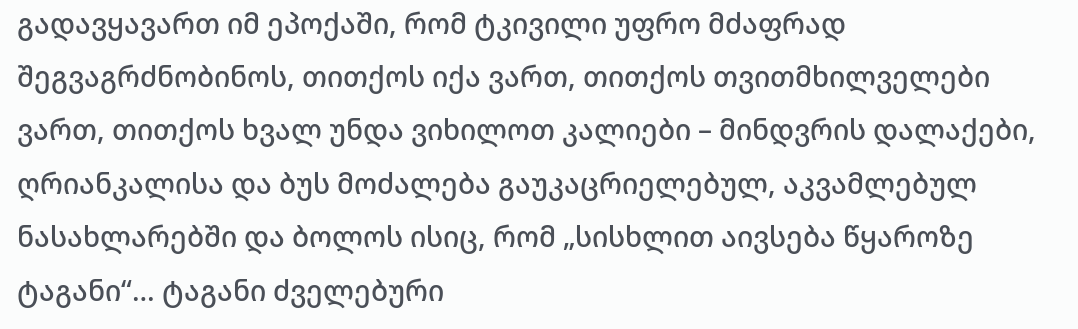გადავყავართ იმ ეპოქაში, რომ ტკივილი უფრო მძაფრად შეგვაგრძნობინოს, თითქოს იქა ვართ, თითქოს თვითმხილველები ვართ, თითქოს ხვალ უნდა ვიხილოთ კალიები – მინდვრის დალაქები, ღრიანკალისა და ბუს მოძალება გაუკაცრიელებულ, აკვამლებულ ნასახლარებში და ბოლოს ისიც, რომ „სისხლით აივსება წყაროზე ტაგანი“… ტაგანი ძველებური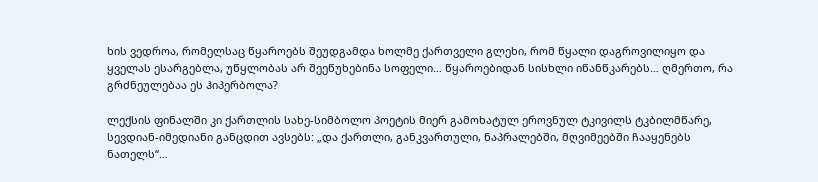ხის ვედროა, რომელსაც წყაროებს შეუდგამდა ხოლმე ქართველი გლეხი, რომ წყალი დაგროვილიყო და ყველას ესარგებლა, უწყლობას არ შეეწუხებინა სოფელი… წყაროებიდან სისხლი იწანწკარებს… ღმერთო, რა გრძნეულებაა ეს ჰიპერბოლა?

ლექსის ფინალში კი ქართლის სახე-სიმბოლო პოეტის მიერ გამოხატულ ეროვნულ ტკივილს ტკბილმწარე, სევდიან-იმედიანი განცდით ავსებს: „და ქართლი, განკვართული, ნაპრალებში, მღვიმეებში ჩააყენებს ნათელს“…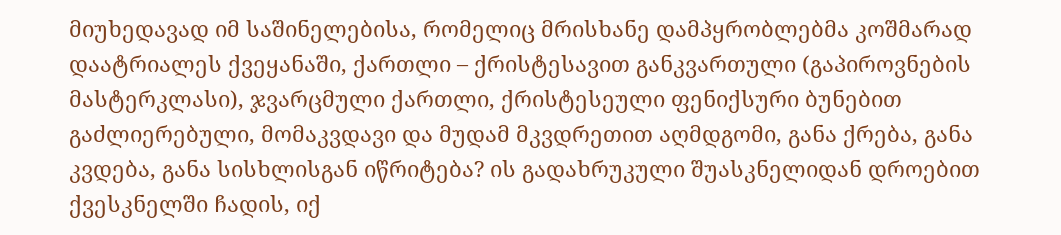მიუხედავად იმ საშინელებისა, რომელიც მრისხანე დამპყრობლებმა კოშმარად დაატრიალეს ქვეყანაში, ქართლი – ქრისტესავით განკვართული (გაპიროვნების მასტერკლასი), ჯვარცმული ქართლი, ქრისტესეული ფენიქსური ბუნებით გაძლიერებული, მომაკვდავი და მუდამ მკვდრეთით აღმდგომი, განა ქრება, განა კვდება, განა სისხლისგან იწრიტება? ის გადახრუკული შუასკნელიდან დროებით ქვესკნელში ჩადის, იქ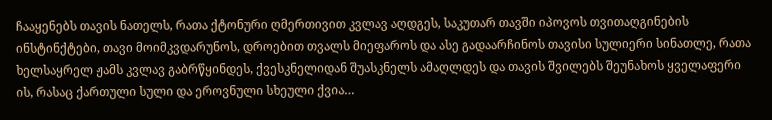ჩააყენებს თავის ნათელს, რათა ქტონური ღმერთივით კვლავ აღდგეს, საკუთარ თავში იპოვოს თვითაღგინების ინსტინქტები, თავი მოიმკვდარუნოს, დროებით თვალს მიეფაროს და ასე გადაარჩინოს თავისი სულიერი სინათლე, რათა ხელსაყრელ ჟამს კვლავ გაბრწყინდეს, ქვესკნელიდან შუასკნელს ამაღლდეს და თავის შვილებს შეუნახოს ყველაფერი ის, რასაც ქართული სული და ეროვნული სხეული ქვია…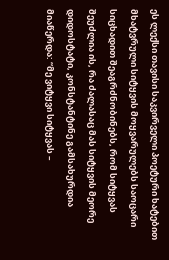ეს ლექსი თავისი საკვირველი პოეტური ხატებით მხატვრული სიტყვის მოყვარულებს საოცარი სიცხადით შეაგრძნობინებს, რომ სიტყვას შეუძლია ის, რა ძალასაც მას სიტყვის მეორე დიდოსტატი, კონსტანტინე გამსახურდია მიაწერდა: “მე ვიტყვი სიტყვას –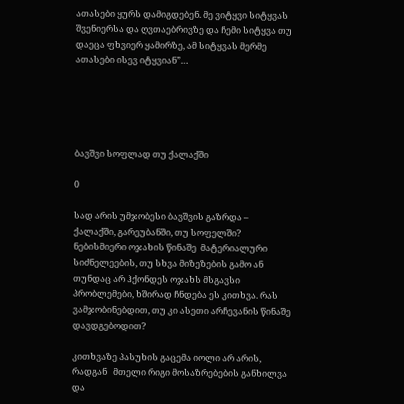ათასები ყურს დამიგდებენ. მე ვიტყვი სიტყვას შვენიერსა და ღვთაებრივზე და ჩემი სიტყვა თუ დაეცა ფხვიერ ყამირზე, ამ სიტყვას მერმე ათასები ისევ იტყვიან”…





ბავშვი სოფლად თუ ქალაქში

0

სად არის უმჯობესი ბავშვის გაზრდა – ქალაქში, გარეუბანში, თუ სოფელში?      ნებისმიერი ოჯახის წინაშე  მატერიალური სიძნელეების, თუ სხვა მიზეზების გამო ან  თუნდაც არ ჰქონდეს ოჯახს მსგავსი პრობლემები, ხშირად ჩნდება ეს კითხვა. რას ვამჯობინებდით, თუ კი ასეთი არჩევანის წინაშე დავდგებოდით?

კითხვაზე პასუხის გაცემა იოლი არ არის, რადგან   მთელი რიგი მოსაზრებების განხილვა და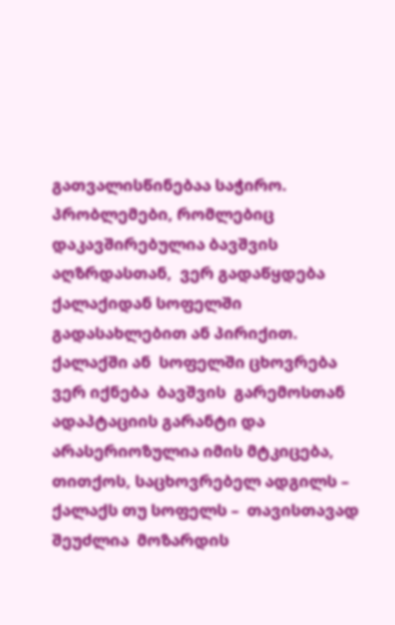გათვალისწინებაა საჭირო. პრობლემები, რომლებიც დაკავშირებულია ბავშვის აღზრდასთან,  ვერ გადაწყდება ქალაქიდან სოფელში გადასახლებით ან პირიქით.  ქალაქში ან  სოფელში ცხოვრება  ვერ იქნება  ბავშვის  გარემოსთან ადაპტაციის გარანტი და არასერიოზულია იმის მტკიცება, თითქოს, საცხოვრებელ ადგილს – ქალაქს თუ სოფელს –  თავისთავად შეუძლია  მოზარდის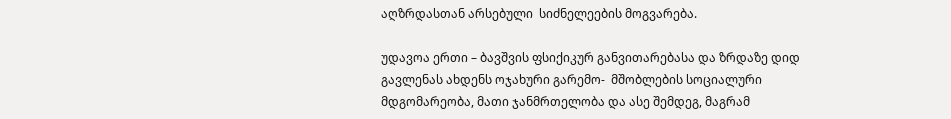აღზრდასთან არსებული  სიძნელეების მოგვარება.

უდავოა ერთი – ბავშვის ფსიქიკურ განვითარებასა და ზრდაზე დიდ გავლენას ახდენს ოჯახური გარემო-  მშობლების სოციალური მდგომარეობა, მათი ჯანმრთელობა და ასე შემდეგ, მაგრამ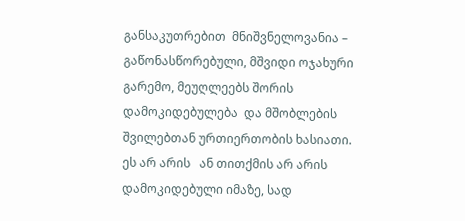განსაკუთრებით  მნიშვნელოვანია – გაწონასწორებული, მშვიდი ოჯახური გარემო, მეუღლეებს შორის დამოკიდებულება  და მშობლების შვილებთან ურთიერთობის ხასიათი.   ეს არ არის   ან თითქმის არ არის დამოკიდებული იმაზე, სად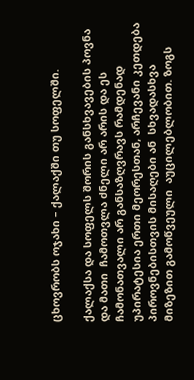ცხოვრობს ოჯახი – ქალაქში თუ სოფელში.

ქალაქსა და სოფელს შორის განსხვავების პოვნა და მათი  ჩამოთვლა ძნელი არ არის და ეს ჩამონათვალი არ განსაზღვრავს რამდენად უპირატესია ერთი მეორესთან, არჩევანი კეთდება  პიროვნებისთვის მისაღები ან  სხვადასხვა მიზეზით გამოწვეული  აუცილებლობით. ზოგს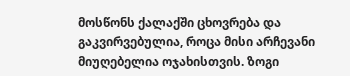მოსწონს ქალაქში ცხოვრება და გაკვირვებულია, როცა მისი არჩევანი მიუღებელია ოჯახისთვის. ზოგი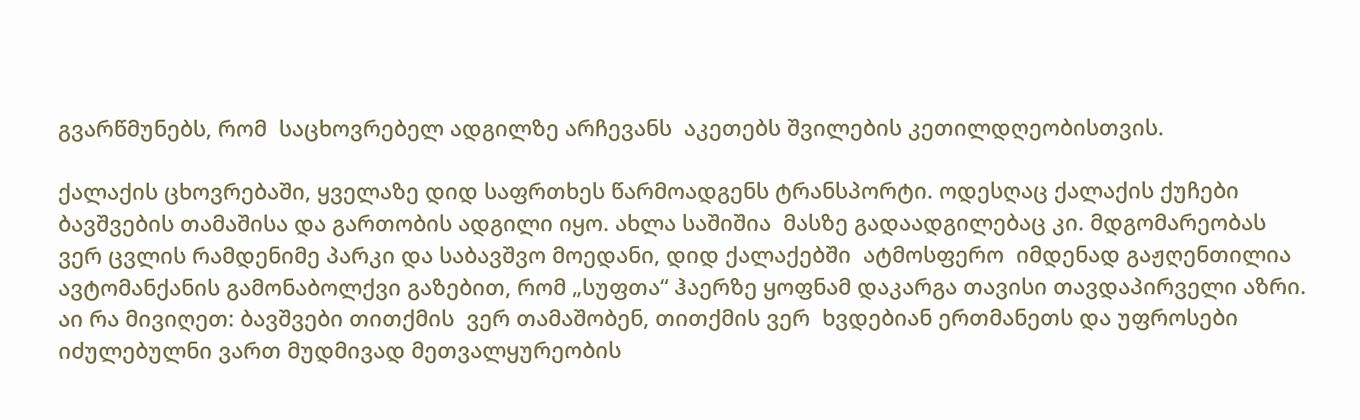გვარწმუნებს, რომ  საცხოვრებელ ადგილზე არჩევანს  აკეთებს შვილების კეთილდღეობისთვის.

ქალაქის ცხოვრებაში, ყველაზე დიდ საფრთხეს წარმოადგენს ტრანსპორტი. ოდესღაც ქალაქის ქუჩები ბავშვების თამაშისა და გართობის ადგილი იყო. ახლა საშიშია  მასზე გადაადგილებაც კი. მდგომარეობას  ვერ ცვლის რამდენიმე პარკი და საბავშვო მოედანი, დიდ ქალაქებში  ატმოსფერო  იმდენად გაჟღენთილია ავტომანქანის გამონაბოლქვი გაზებით, რომ „სუფთა“ ჰაერზე ყოფნამ დაკარგა თავისი თავდაპირველი აზრი.  აი რა მივიღეთ: ბავშვები თითქმის  ვერ თამაშობენ, თითქმის ვერ  ხვდებიან ერთმანეთს და უფროსები  იძულებულნი ვართ მუდმივად მეთვალყურეობის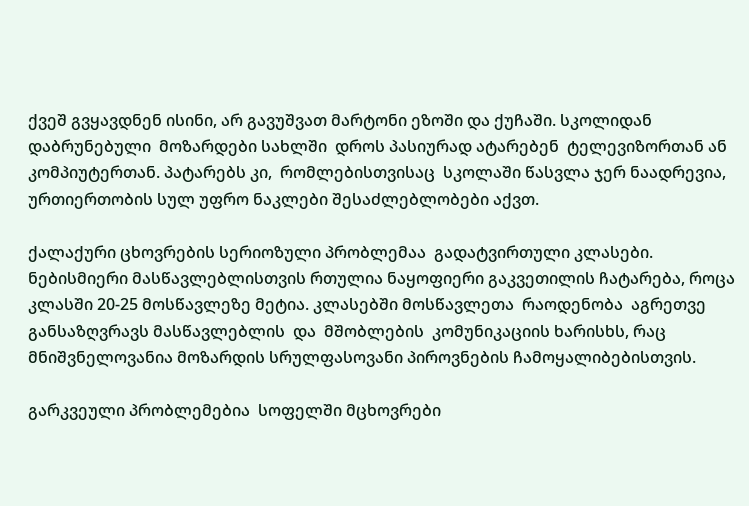ქვეშ გვყავდნენ ისინი, არ გავუშვათ მარტონი ეზოში და ქუჩაში. სკოლიდან დაბრუნებული  მოზარდები სახლში  დროს პასიურად ატარებენ  ტელევიზორთან ან კომპიუტერთან. პატარებს კი,  რომლებისთვისაც  სკოლაში წასვლა ჯერ ნაადრევია, ურთიერთობის სულ უფრო ნაკლები შესაძლებლობები აქვთ.

ქალაქური ცხოვრების სერიოზული პრობლემაა  გადატვირთული კლასები. ნებისმიერი მასწავლებლისთვის რთულია ნაყოფიერი გაკვეთილის ჩატარება, როცა  კლასში 20-25 მოსწავლეზე მეტია. კლასებში მოსწავლეთა  რაოდენობა  აგრეთვე განსაზღვრავს მასწავლებლის  და  მშობლების  კომუნიკაციის ხარისხს, რაც  მნიშვნელოვანია მოზარდის სრულფასოვანი პიროვნების ჩამოყალიბებისთვის.

გარკვეული პრობლემებია  სოფელში მცხოვრები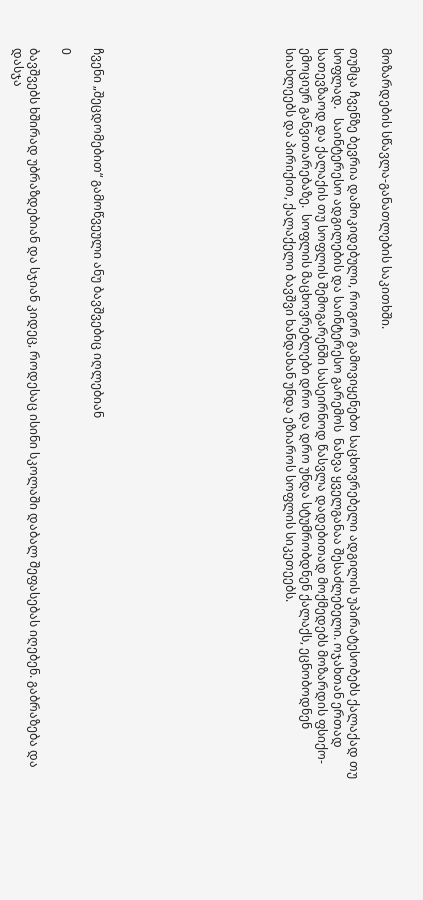მოზარდების სწავლა-განათლების საკითხში.

თუმცა ჩვენზე ბევრია დამოკიდებული, როგორ გამოვიყენებთ საცხოვრებელი ადგილის უპირატესობებს ქალაქად თუ  სოფლად.   საინტერესო ადგილების და საინტერესო გარემოს  ნახვა ყველგანაა შესაძლებელი. ოჯახთან ერთად   სათევზაოდ და ქალაქის თუ სოფლის შემოგარენში სასეირნოდ წასვლა დადებითად მოქმედებს მოზარდის ფსიქო-ემოციურ განვითარებაზე.  სოფლის მაცხოვრებლები დრო და დრო უნდა სტუმრობდნენ ქალაქს, ეცნობოდნენ  სიახლეებს და პირიქით, ქალაქელი ბავშვი ხანდახან უნდა ეზიაროს სოფლის სიკეთეებს.











ჩვენი „შეცდომებით“ გამოწვეული ანუ ბავშვებიც იღლებიან

0

ბავშვებს ხშირად უბრაზდებიან და სჯიან კიდეც, როდესაც ისინი სკოლაში დაბალ შეფასებას იღებენ. გაბრაზება და დასჯა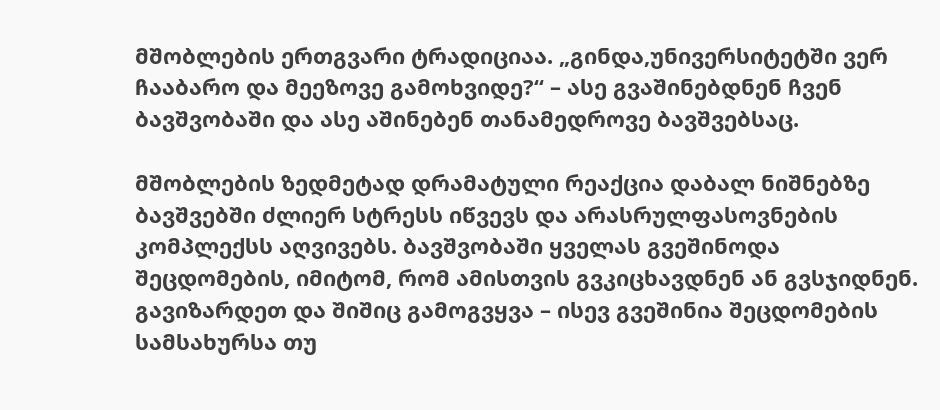მშობლების ერთგვარი ტრადიციაა. „გინდა,უნივერსიტეტში ვერ ჩააბარო და მეეზოვე გამოხვიდე?“ – ასე გვაშინებდნენ ჩვენ ბავშვობაში და ასე აშინებენ თანამედროვე ბავშვებსაც.

მშობლების ზედმეტად დრამატული რეაქცია დაბალ ნიშნებზე ბავშვებში ძლიერ სტრესს იწვევს და არასრულფასოვნების კომპლექსს აღვივებს. ბავშვობაში ყველას გვეშინოდა შეცდომების, იმიტომ, რომ ამისთვის გვკიცხავდნენ ან გვსჯიდნენ. გავიზარდეთ და შიშიც გამოგვყვა – ისევ გვეშინია შეცდომების სამსახურსა თუ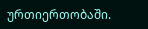ურთიერთობაში.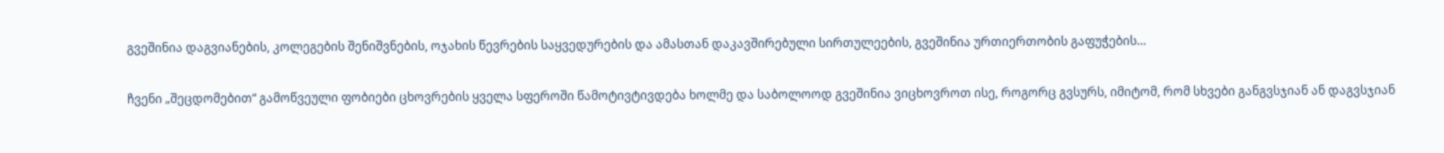გვეშინია დაგვიანების, კოლეგების შენიშვნების, ოჯახის წევრების საყვედურების და ამასთან დაკავშირებული სირთულეების, გვეშინია ურთიერთობის გაფუჭების…

ჩვენი „შეცდომებით“ გამოწვეული ფობიები ცხოვრების ყველა სფეროში წამოტივტივდება ხოლმე და საბოლოოდ გვეშინია ვიცხოვროთ ისე, როგორც გვსურს, იმიტომ, რომ სხვები განგვსჯიან ან დაგვსჯიან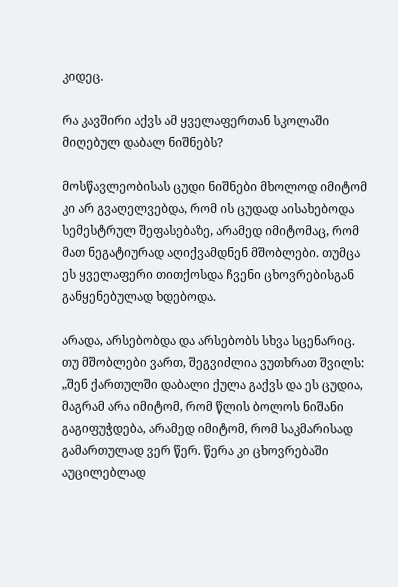კიდეც.

რა კავშირი აქვს ამ ყველაფერთან სკოლაში მიღებულ დაბალ ნიშნებს?

მოსწავლეობისას ცუდი ნიშნები მხოლოდ იმიტომ კი არ გვაღელვებდა, რომ ის ცუდად აისახებოდა სემესტრულ შეფასებაზე, არამედ იმიტომაც, რომ მათ ნეგატიურად აღიქვამდნენ მშობლები. თუმცა ეს ყველაფერი თითქოსდა ჩვენი ცხოვრებისგან განყენებულად ხდებოდა.

არადა, არსებობდა და არსებობს სხვა სცენარიც. თუ მშობლები ვართ, შეგვიძლია ვუთხრათ შვილს: „შენ ქართულში დაბალი ქულა გაქვს და ეს ცუდია, მაგრამ არა იმიტომ, რომ წლის ბოლოს ნიშანი გაგიფუჭდება, არამედ იმიტომ, რომ საკმარისად გამართულად ვერ წერ. წერა კი ცხოვრებაში აუცილებლად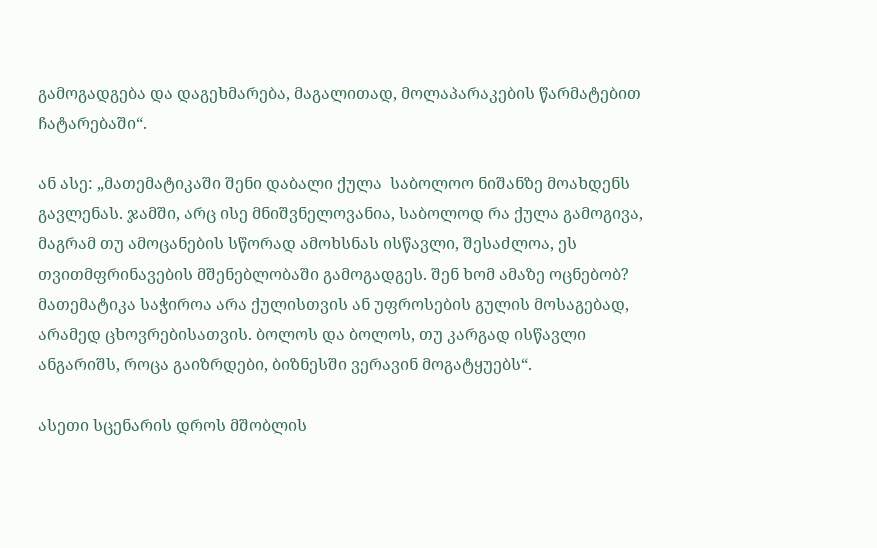გამოგადგება და დაგეხმარება, მაგალითად, მოლაპარაკების წარმატებით ჩატარებაში“.

ან ასე: „მათემატიკაში შენი დაბალი ქულა  საბოლოო ნიშანზე მოახდენს გავლენას. ჯამში, არც ისე მნიშვნელოვანია, საბოლოდ რა ქულა გამოგივა, მაგრამ თუ ამოცანების სწორად ამოხსნას ისწავლი, შესაძლოა, ეს თვითმფრინავების მშენებლობაში გამოგადგეს. შენ ხომ ამაზე ოცნებობ? მათემატიკა საჭიროა არა ქულისთვის ან უფროსების გულის მოსაგებად, არამედ ცხოვრებისათვის. ბოლოს და ბოლოს, თუ კარგად ისწავლი ანგარიშს, როცა გაიზრდები, ბიზნესში ვერავინ მოგატყუებს“.

ასეთი სცენარის დროს მშობლის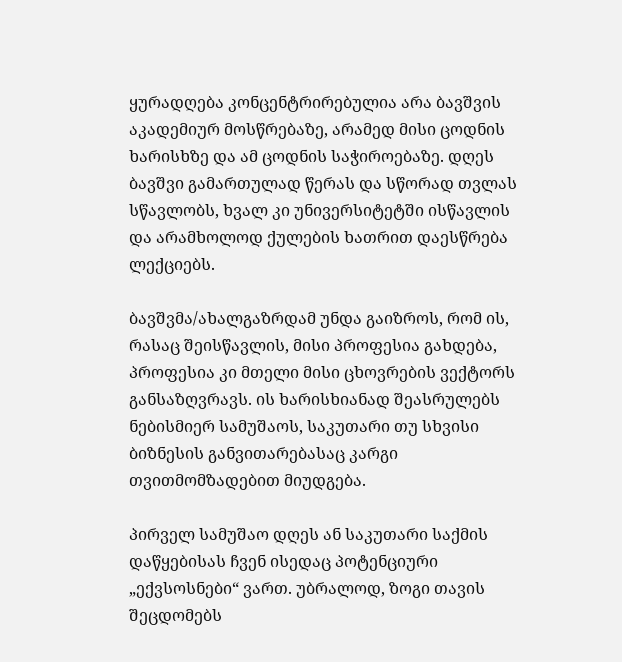ყურადღება კონცენტრირებულია არა ბავშვის აკადემიურ მოსწრებაზე, არამედ მისი ცოდნის ხარისხზე და ამ ცოდნის საჭიროებაზე. დღეს ბავშვი გამართულად წერას და სწორად თვლას სწავლობს, ხვალ კი უნივერსიტეტში ისწავლის და არამხოლოდ ქულების ხათრით დაესწრება ლექციებს.

ბავშვმა/ახალგაზრდამ უნდა გაიზროს, რომ ის, რასაც შეისწავლის, მისი პროფესია გახდება, პროფესია კი მთელი მისი ცხოვრების ვექტორს განსაზღვრავს. ის ხარისხიანად შეასრულებს ნებისმიერ სამუშაოს, საკუთარი თუ სხვისი ბიზნესის განვითარებასაც კარგი თვითმომზადებით მიუდგება.

პირველ სამუშაო დღეს ან საკუთარი საქმის დაწყებისას ჩვენ ისედაც პოტენციური „ექვსოსნები“ ვართ. უბრალოდ, ზოგი თავის შეცდომებს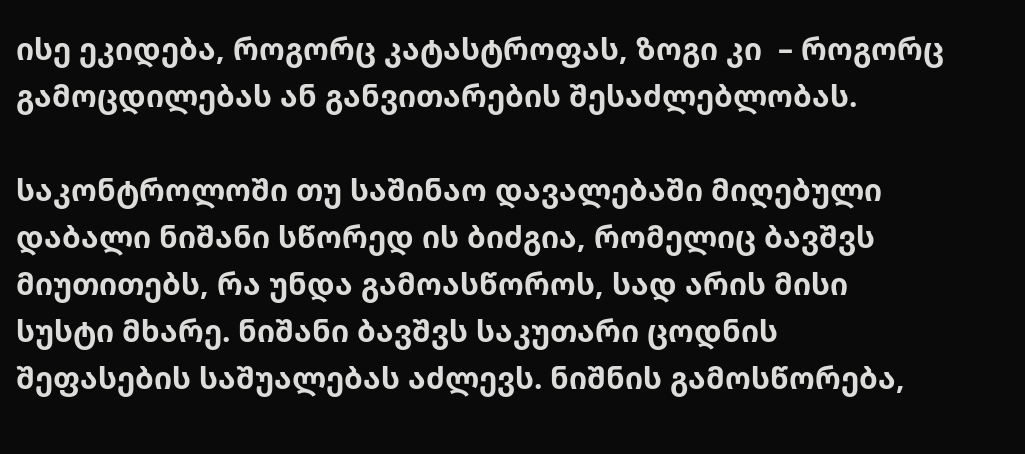ისე ეკიდება, როგორც კატასტროფას, ზოგი კი  – როგორც გამოცდილებას ან განვითარების შესაძლებლობას.

საკონტროლოში თუ საშინაო დავალებაში მიღებული დაბალი ნიშანი სწორედ ის ბიძგია, რომელიც ბავშვს მიუთითებს, რა უნდა გამოასწოროს, სად არის მისი სუსტი მხარე. ნიშანი ბავშვს საკუთარი ცოდნის შეფასების საშუალებას აძლევს. ნიშნის გამოსწორება,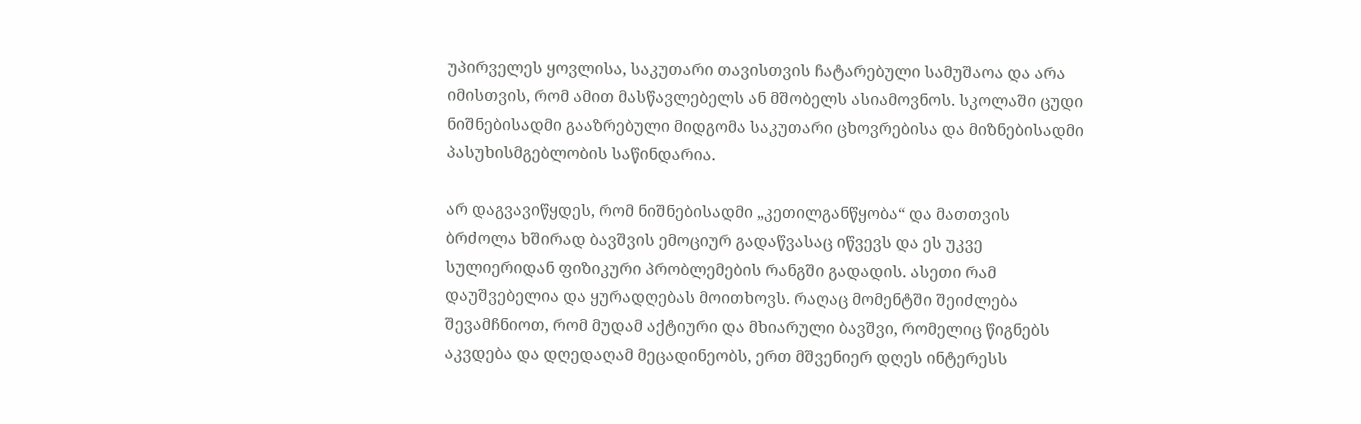უპირველეს ყოვლისა, საკუთარი თავისთვის ჩატარებული სამუშაოა და არა იმისთვის, რომ ამით მასწავლებელს ან მშობელს ასიამოვნოს. სკოლაში ცუდი ნიშნებისადმი გააზრებული მიდგომა საკუთარი ცხოვრებისა და მიზნებისადმი პასუხისმგებლობის საწინდარია.

არ დაგვავიწყდეს, რომ ნიშნებისადმი „კეთილგანწყობა“ და მათთვის ბრძოლა ხშირად ბავშვის ემოციურ გადაწვასაც იწვევს და ეს უკვე სულიერიდან ფიზიკური პრობლემების რანგში გადადის. ასეთი რამ დაუშვებელია და ყურადღებას მოითხოვს. რაღაც მომენტში შეიძლება შევამჩნიოთ, რომ მუდამ აქტიური და მხიარული ბავშვი, რომელიც წიგნებს აკვდება და დღედაღამ მეცადინეობს, ერთ მშვენიერ დღეს ინტერესს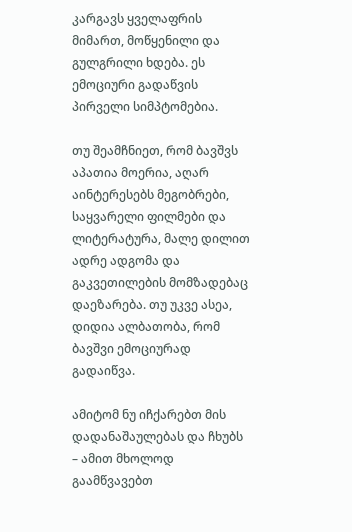კარგავს ყველაფრის მიმართ, მოწყენილი და გულგრილი ხდება. ეს ემოციური გადაწვის პირველი სიმპტომებია.

თუ შეამჩნიეთ, რომ ბავშვს აპათია მოერია, აღარ აინტერესებს მეგობრები, საყვარელი ფილმები და ლიტერატურა, მალე დილით ადრე ადგომა და გაკვეთილების მომზადებაც დაეზარება. თუ უკვე ასეა, დიდია ალბათობა, რომ ბავშვი ემოციურად გადაიწვა.

ამიტომ ნუ იჩქარებთ მის დადანაშაულებას და ჩხუბს – ამით მხოლოდ გაამწვავებთ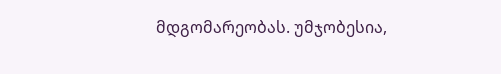მდგომარეობას. უმჯობესია,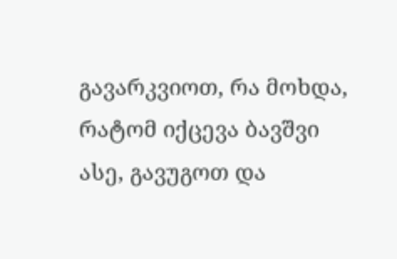გავარკვიოთ, რა მოხდა, რატომ იქცევა ბავშვი ასე, გავუგოთ და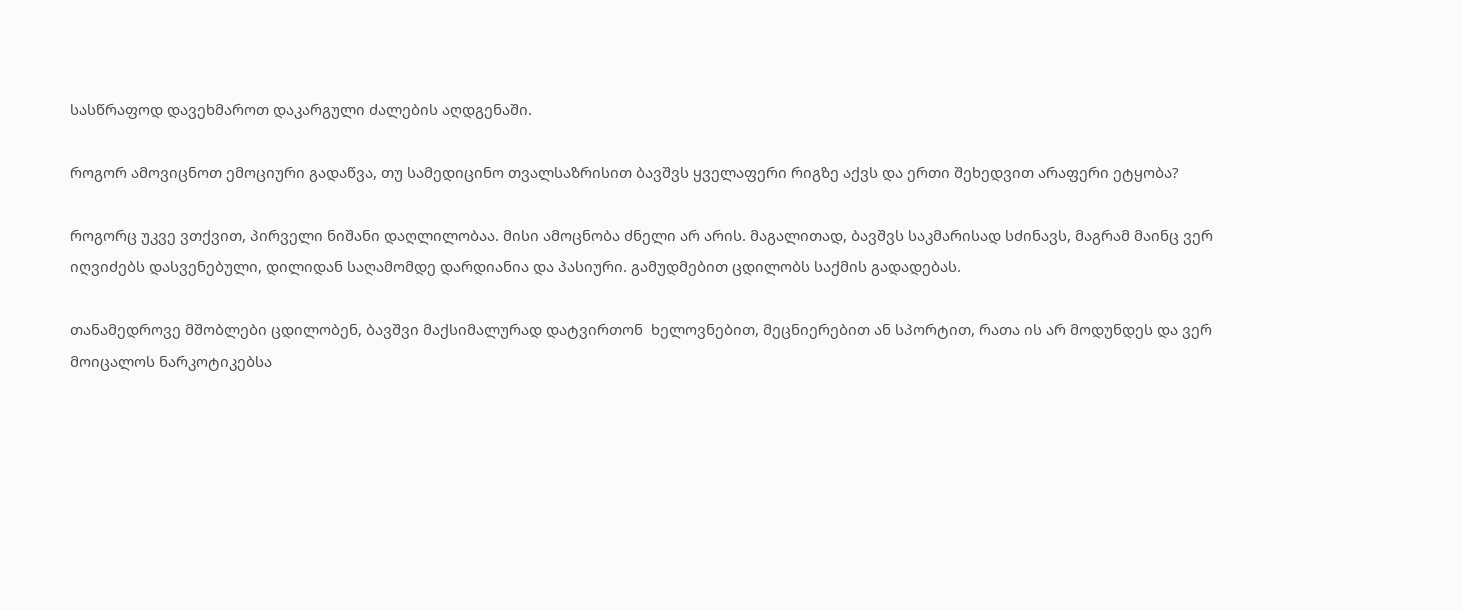სასწრაფოდ დავეხმაროთ დაკარგული ძალების აღდგენაში.

როგორ ამოვიცნოთ ემოციური გადაწვა, თუ სამედიცინო თვალსაზრისით ბავშვს ყველაფერი რიგზე აქვს და ერთი შეხედვით არაფერი ეტყობა?

როგორც უკვე ვთქვით, პირველი ნიშანი დაღლილობაა. მისი ამოცნობა ძნელი არ არის. მაგალითად, ბავშვს საკმარისად სძინავს, მაგრამ მაინც ვერ იღვიძებს დასვენებული, დილიდან საღამომდე დარდიანია და პასიური. გამუდმებით ცდილობს საქმის გადადებას.

თანამედროვე მშობლები ცდილობენ, ბავშვი მაქსიმალურად დატვირთონ  ხელოვნებით, მეცნიერებით ან სპორტით, რათა ის არ მოდუნდეს და ვერ მოიცალოს ნარკოტიკებსა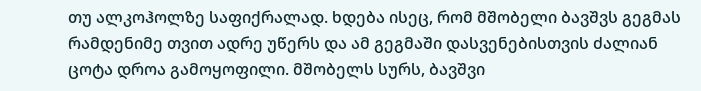თუ ალკოჰოლზე საფიქრალად. ხდება ისეც, რომ მშობელი ბავშვს გეგმას რამდენიმე თვით ადრე უწერს და ამ გეგმაში დასვენებისთვის ძალიან ცოტა დროა გამოყოფილი. მშობელს სურს, ბავშვი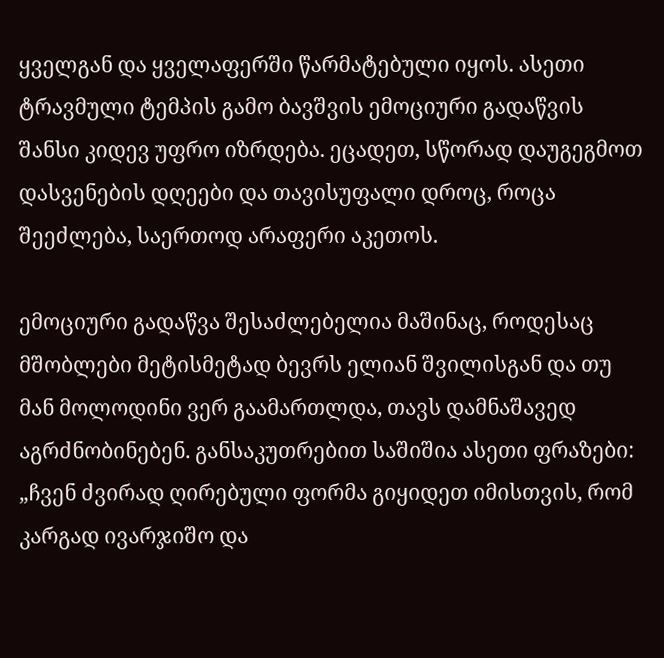ყველგან და ყველაფერში წარმატებული იყოს. ასეთი ტრავმული ტემპის გამო ბავშვის ემოციური გადაწვის შანსი კიდევ უფრო იზრდება. ეცადეთ, სწორად დაუგეგმოთ დასვენების დღეები და თავისუფალი დროც, როცა შეეძლება, საერთოდ არაფერი აკეთოს.

ემოციური გადაწვა შესაძლებელია მაშინაც, როდესაც მშობლები მეტისმეტად ბევრს ელიან შვილისგან და თუ მან მოლოდინი ვერ გაამართლდა, თავს დამნაშავედ აგრძნობინებენ. განსაკუთრებით საშიშია ასეთი ფრაზები: „ჩვენ ძვირად ღირებული ფორმა გიყიდეთ იმისთვის, რომ კარგად ივარჯიშო და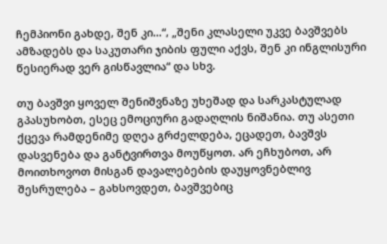ჩემპიონი გახდე, შენ კი…“, „შენი კლასელი უკვე ბავშვებს ამზადებს და საკუთარი ჯიბის ფული აქვს, შენ კი ინგლისური წესიერად ვერ გისწავლია“ და სხვ.

თუ ბავშვი ყოველ შენიშვნაზე უხეშად და სარკასტულად გპასუხობთ, ესეც ემოციური გადაღლის ნიშანია. თუ ასეთი ქცევა რამდენიმე დღეა გრძელდება, ეცადეთ, ბავშვს დასვენება და განტვირთვა მოუწყოთ. არ ეჩხუბოთ, არ მოითხოვოთ მისგან დავალებების დაუყოვნებლივ შესრულება – გახსოვდეთ, ბავშვებიც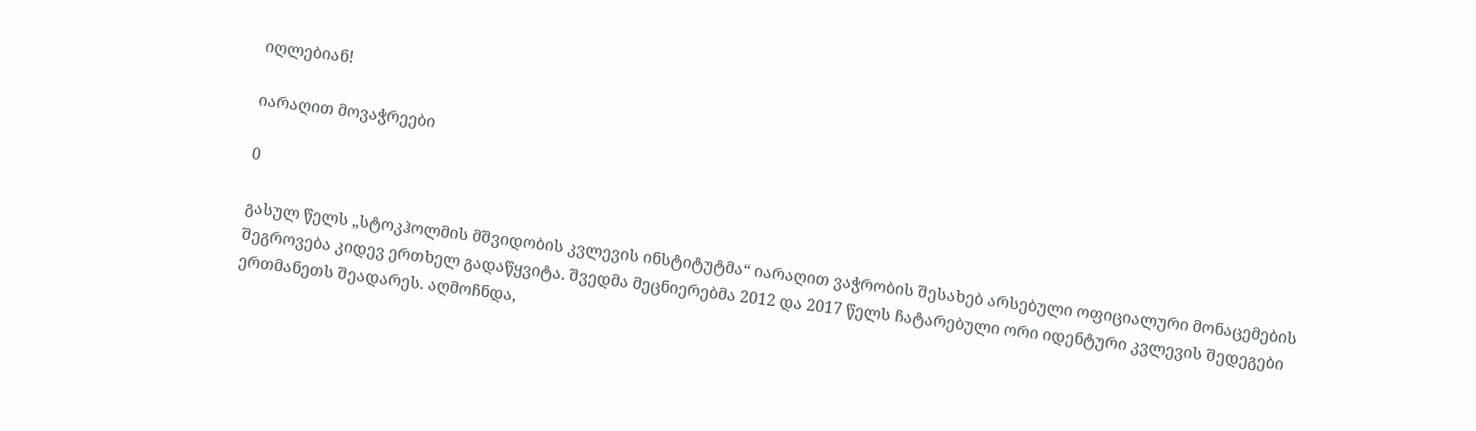იღლებიან!

იარაღით მოვაჭრეები

0

გასულ წელს „სტოკჰოლმის მშვიდობის კვლევის ინსტიტუტმა“ იარაღით ვაჭრობის შესახებ არსებული ოფიციალური მონაცემების შეგროვება კიდევ ერთხელ გადაწყვიტა. შვედმა მეცნიერებმა 2012 და 2017 წელს ჩატარებული ორი იდენტური კვლევის შედეგები ერთმანეთს შეადარეს. აღმოჩნდა,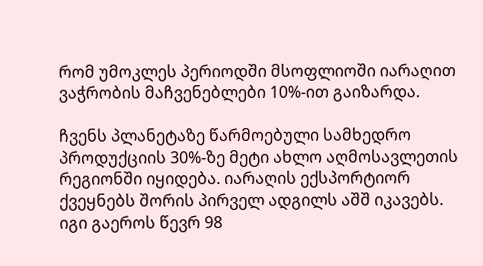რომ უმოკლეს პერიოდში მსოფლიოში იარაღით ვაჭრობის მაჩვენებლები 10%-ით გაიზარდა.

ჩვენს პლანეტაზე წარმოებული სამხედრო პროდუქციის 30%-ზე მეტი ახლო აღმოსავლეთის რეგიონში იყიდება. იარაღის ექსპორტიორ ქვეყნებს შორის პირველ ადგილს აშშ იკავებს. იგი გაეროს წევრ 98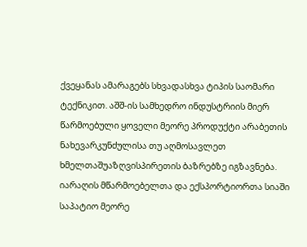ქვეყანას ამარაგებს სხვადასხვა ტიპის საომარი ტექნიკით. აშშ-ის სამხედრო ინდუსტრიის მიერ წარმოებული ყოველი მეორე პროდუქტი არაბეთის ნახევარკუნძულისა თუ აღმოსავლეთ ხმელთაშუაზღვისპირეთის ბაზრებზე იგზავნება. იარაღის მწარმოებელთა და ექსპორტიორთა სიაში საპატიო მეორე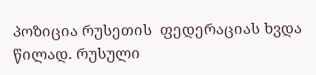პოზიცია რუსეთის  ფედერაციას ხვდა წილად. რუსული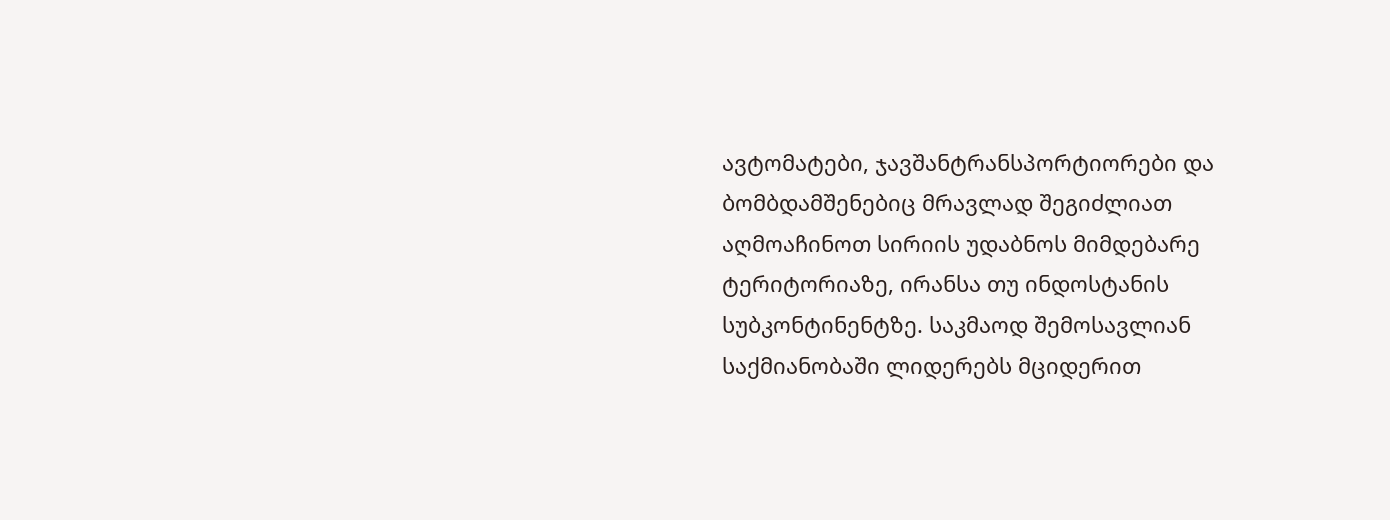ავტომატები, ჯავშანტრანსპორტიორები და ბომბდამშენებიც მრავლად შეგიძლიათ აღმოაჩინოთ სირიის უდაბნოს მიმდებარე ტერიტორიაზე, ირანსა თუ ინდოსტანის სუბკონტინენტზე. საკმაოდ შემოსავლიან საქმიანობაში ლიდერებს მციდერით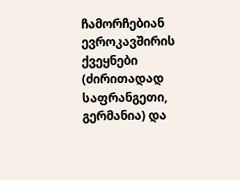ჩამორჩებიან ევროკავშირის ქვეყნები (ძირითადად საფრანგეთი, გერმანია) და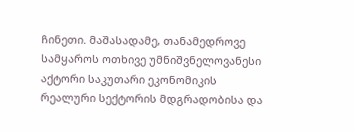ჩინეთი. მაშასადამე, თანამედროვე სამყაროს ოთხივე უმნიშვნელოვანესი აქტორი საკუთარი ეკონომიკის რეალური სექტორის მდგრადობისა და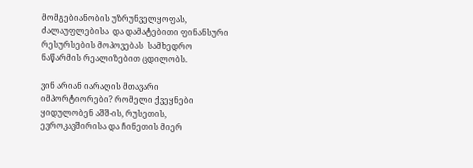მომგებიანობის უზრუნველყოფას, ძალაუფლებისა  და დამატებითი ფინანსური რესურსების მოპოვებას  სამხედრო ნაწარმის რეალიზებით ცდილობს.

ვინ არიან იარაღის მთავარი იმპორტიორები? რომელი ქვეყნები ყიდულობენ აშშ-ის, რუსეთის, ევროკავშირისა და ჩინეთის მიერ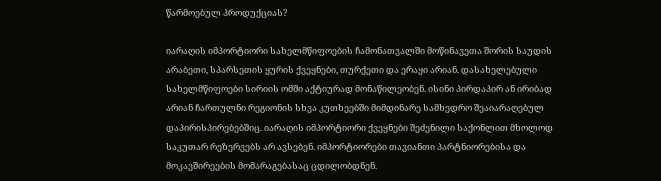წარმოებულ პროდუქციას?

იარაღის იმპორტიორი სახელმწიფოების ჩამონათვალში მოწინავეთა შორის საუდის არაბეთი, სპარსეთის ყურის ქვეყნები, თურქეთი და ერაყი არიან. დასახელებული სახელმწიფოები სირიის ომში აქტიურად მონაწილეობენ. ისინი პირდაპირ ან ირიბად არიან ჩართულნი რეგიონის სხვა კუთხეებში მიმდინარე სამხედრო შეაიარაღებულ დაპირისპირებებშიც. იარაღის იმპორტიორი ქვეყნები შეძენილი საქონლით მხოლოდ საკუთარ რეზერვებს არ ავსებენ. იმპორტიორები თავიანთი პარტნიორებისა და მოკავშირეების მომარაგებასაც ცდილობდნენ.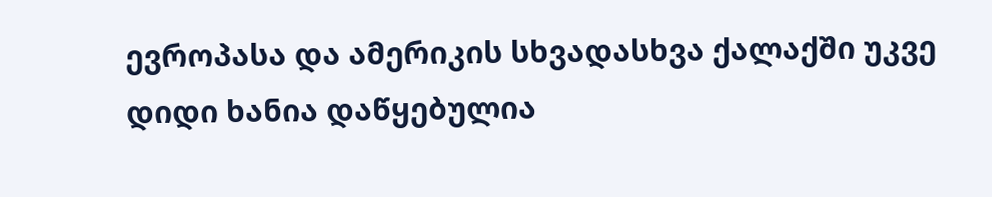ევროპასა და ამერიკის სხვადასხვა ქალაქში უკვე დიდი ხანია დაწყებულია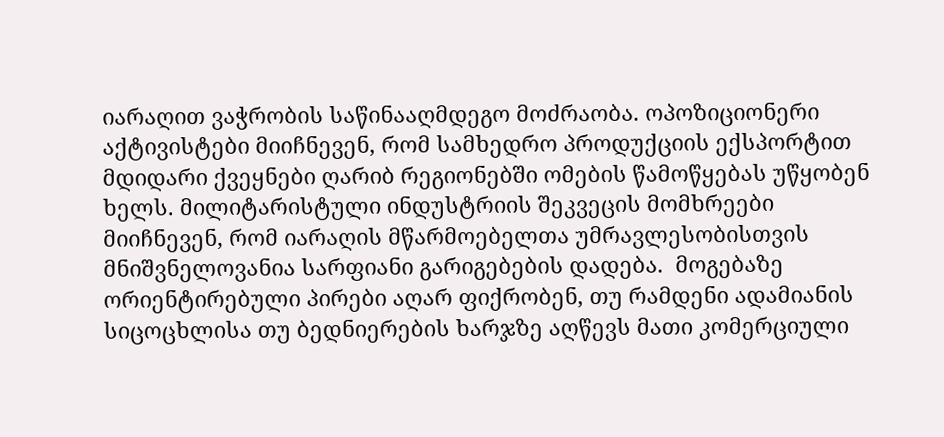იარაღით ვაჭრობის საწინააღმდეგო მოძრაობა. ოპოზიციონერი აქტივისტები მიიჩნევენ, რომ სამხედრო პროდუქციის ექსპორტით მდიდარი ქვეყნები ღარიბ რეგიონებში ომების წამოწყებას უწყობენ ხელს. მილიტარისტული ინდუსტრიის შეკვეცის მომხრეები მიიჩნევენ, რომ იარაღის მწარმოებელთა უმრავლესობისთვის მნიშვნელოვანია სარფიანი გარიგებების დადება.  მოგებაზე ორიენტირებული პირები აღარ ფიქრობენ, თუ რამდენი ადამიანის სიცოცხლისა თუ ბედნიერების ხარჯზე აღწევს მათი კომერციული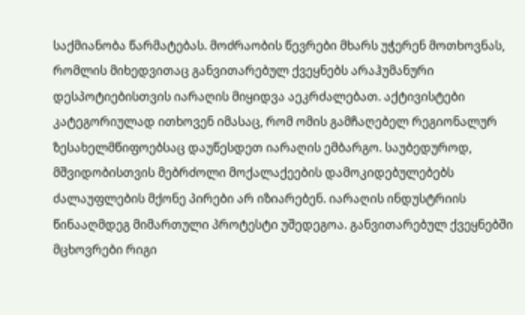საქმიანობა წარმატებას. მოძრაობის წევრები მხარს უჭერენ მოთხოვნას, რომლის მიხედვითაც განვითარებულ ქვეყნებს არაჰუმანური დესპოტიებისთვის იარაღის მიყიდვა აეკრძალებათ. აქტივისტები კატეგორიულად ითხოვენ იმასაც, რომ ომის გამჩაღებელ რეგიონალურ ზესახელმწიფოებსაც დაუწესდეთ იარაღის ემბარგო. საუბედუროდ, მშვიდობისთვის მებრძოლი მოქალაქეების დამოკიდებულებებს ძალაუფლების მქონე პირები არ იზიარებენ. იარაღის ინდუსტრიის წინააღმდეგ მიმართული პროტესტი უშედეგოა. განვითარებულ ქვეყნებში მცხოვრები რიგი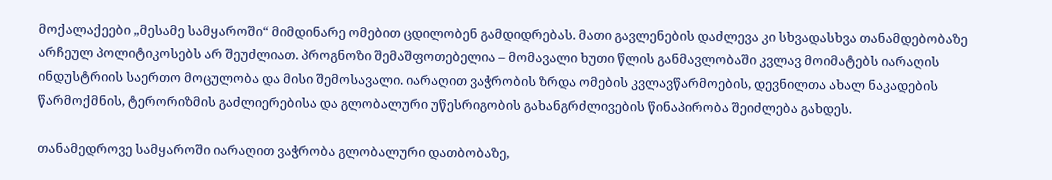მოქალაქეები „მესამე სამყაროში“ მიმდინარე ომებით ცდილობენ გამდიდრებას. მათი გავლენების დაძლევა კი სხვადასხვა თანამდებობაზე არჩეულ პოლიტიკოსებს არ შეუძლიათ. პროგნოზი შემაშფოთებელია – მომავალი ხუთი წლის განმავლობაში კვლავ მოიმატებს იარაღის ინდუსტრიის საერთო მოცულობა და მისი შემოსავალი. იარაღით ვაჭრობის ზრდა ომების კვლავწარმოების, დევნილთა ახალ ნაკადების წარმოქმნის, ტერორიზმის გაძლიერებისა და გლობალური უწესრიგობის გახანგრძლივების წინაპირობა შეიძლება გახდეს.

თანამედროვე სამყაროში იარაღით ვაჭრობა გლობალური დათბობაზე,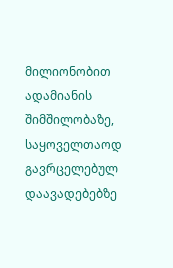მილიონობით ადამიანის შიმშილობაზე, საყოველთაოდ გავრცელებულ დაავადებებზე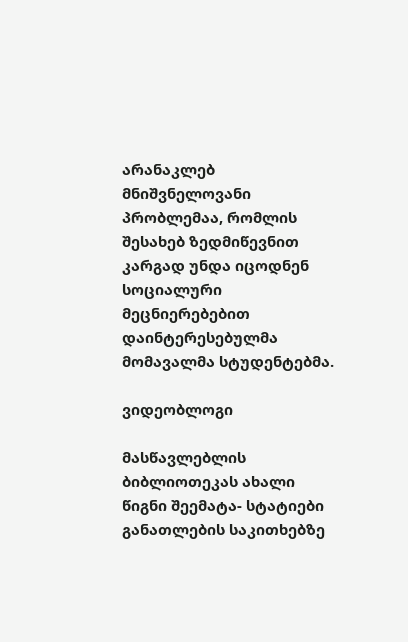არანაკლებ მნიშვნელოვანი პრობლემაა, რომლის შესახებ ზედმიწევნით კარგად უნდა იცოდნენ სოციალური მეცნიერებებით დაინტერესებულმა მომავალმა სტუდენტებმა.

ვიდეობლოგი

მასწავლებლის ბიბლიოთეკას ახალი წიგნი შეემატა- სტატიები განათლების საკითხებზე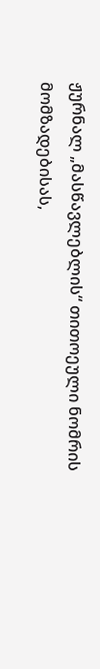ჟურნალ „მასწავლებლის“ თითოეული ნომრის მომზადებისას,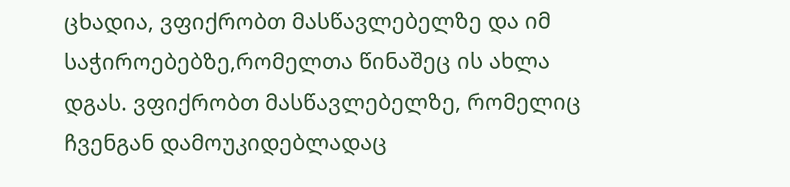ცხადია, ვფიქრობთ მასწავლებელზე და იმ საჭიროებებზე,რომელთა წინაშეც ის ახლა დგას. ვფიქრობთ მასწავლებელზე, რომელიც ჩვენგან დამოუკიდებლადაც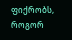ფიქრობს, როგორ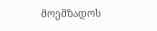მოემზადოს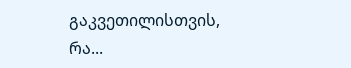გაკვეთილისთვის, რა...